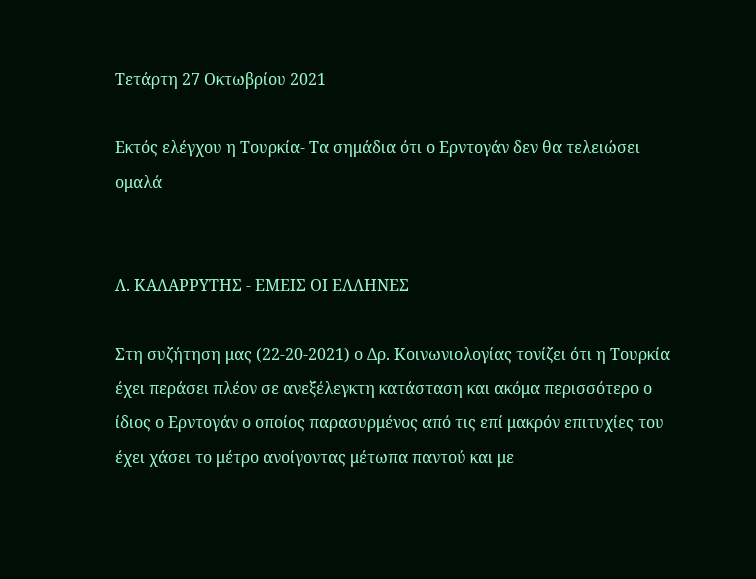Τετάρτη 27 Οκτωβρίου 2021

Εκτός ελέγχου η Τουρκία- Τα σημάδια ότι ο Ερντογάν δεν θα τελειώσει ομαλά


Λ. ΚΑΛΑΡΡΥΤΗΣ - ΕΜΕΙΣ ΟΙ ΕΛΛΗΝΕΣ

Στη συζήτηση μας (22-20-2021) ο Δρ. Κοινωνιολογίας τονίζει ότι η Τουρκία έχει περάσει πλέον σε ανεξέλεγκτη κατάσταση και ακόμα περισσότερο ο ίδιος ο Ερντογάν ο οποίος παρασυρμένος από τις επί μακρόν επιτυχίες του έχει χάσει το μέτρο ανοίγοντας μέτωπα παντού και με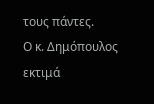τους πάντες.
Ο κ. Δημόπουλος εκτιμά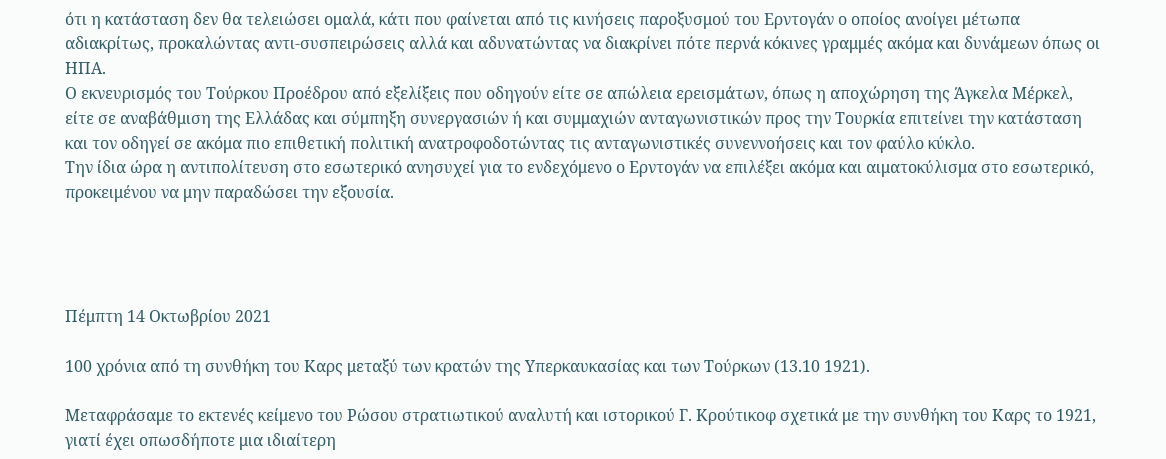ότι η κατάσταση δεν θα τελειώσει ομαλά, κάτι που φαίνεται από τις κινήσεις παροξυσμού του Ερντογάν ο οποίος ανοίγει μέτωπα αδιακρίτως, προκαλώντας αντι-συσπειρώσεις αλλά και αδυνατώντας να διακρίνει πότε περνά κόκινες γραμμές ακόμα και δυνάμεων όπως οι ΗΠΑ.
Ο εκνευρισμός του Τούρκου Προέδρου από εξελίξεις που οδηγούν είτε σε απώλεια ερεισμάτων, όπως η αποχώρηση της Άγκελα Μέρκελ, είτε σε αναβάθμιση της Ελλάδας και σύμπηξη συνεργασιών ή και συμμαχιών ανταγωνιστικών προς την Τουρκία επιτείνει την κατάσταση και τον οδηγεί σε ακόμα πιο επιθετική πολιτική ανατροφοδοτώντας τις ανταγωνιστικές συνεννοήσεις και τον φαύλο κύκλο.
Την ίδια ώρα η αντιπολίτευση στο εσωτερικό ανησυχεί για το ενδεχόμενο ο Ερντογάν να επιλέξει ακόμα και αιματοκύλισμα στο εσωτερικό, προκειμένου να μην παραδώσει την εξουσία.




Πέμπτη 14 Οκτωβρίου 2021

100 χρόνια από τη συνθήκη του Καρς μεταξύ των κρατών της Υπερκαυκασίας και των Τούρκων (13.10 1921).

Μεταφράσαμε το εκτενές κείμενο του Ρώσου στρατιωτικού αναλυτή και ιστορικού Γ. Κρούτικοφ σχετικά με την συνθήκη του Καρς το 1921, γιατί έχει οπωσδήποτε μια ιδιαίτερη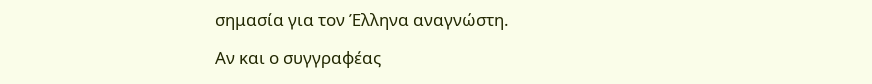σημασία για τον Έλληνα αναγνώστη.

Αν και ο συγγραφέας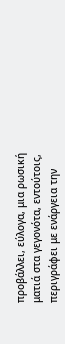προβάλλει, εύλογα, μια ρωσική ματιά στα γεγονότα, εντούτοις, περιγράφει με ενάργεια την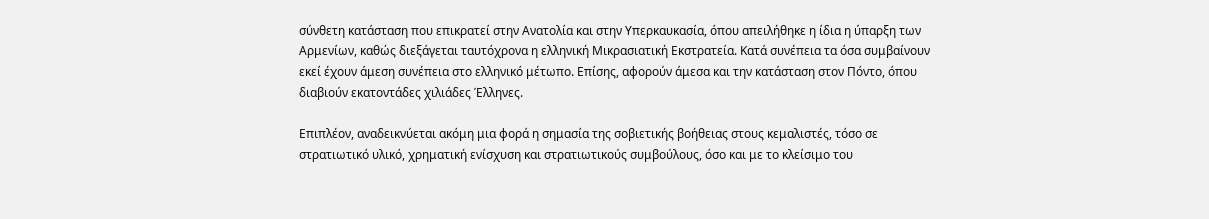σύνθετη κατάσταση που επικρατεί στην Ανατολία και στην Υπερκαυκασία, όπου απειλήθηκε η ίδια η ύπαρξη των Αρμενίων, καθώς διεξάγεται ταυτόχρονα η ελληνική Μικρασιατική Εκστρατεία. Κατά συνέπεια τα όσα συμβαίνουν εκεί έχουν άμεση συνέπεια στο ελληνικό μέτωπο. Επίσης, αφορούν άμεσα και την κατάσταση στον Πόντο, όπου διαβιούν εκατοντάδες χιλιάδες Έλληνες.

Επιπλέον, αναδεικνύεται ακόμη μια φορά η σημασία της σοβιετικής βοήθειας στους κεμαλιστές, τόσο σε στρατιωτικό υλικό, χρηματική ενίσχυση και στρατιωτικούς συμβούλους, όσο και με το κλείσιμο του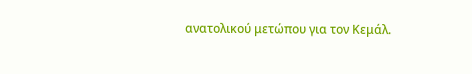ανατολικού μετώπου για τον Κεμάλ.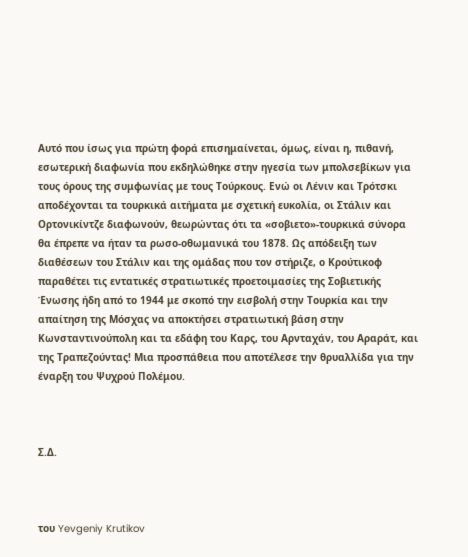Αυτό που ίσως για πρώτη φορά επισημαίνεται, όμως, είναι η, πιθανή, εσωτερική διαφωνία που εκδηλώθηκε στην ηγεσία των μπολσεβίκων για τους όρους της συμφωνίας με τους Τούρκους. Ενώ οι Λένιν και Τρότσκι αποδέχονται τα τουρκικά αιτήματα με σχετική ευκολία, οι Στάλιν και Ορτονικίντζε διαφωνούν, θεωρώντας ότι τα «σοβιετο»-τουρκικά σύνορα θα έπρεπε να ήταν τα ρωσο-οθωμανικά του 1878. Ως απόδειξη των διαθέσεων του Στάλιν και της ομάδας που τον στήριζε, ο Κρούτικοφ παραθέτει τις εντατικές στρατιωτικές προετοιμασίες της Σοβιετικής Ένωσης ήδη από το 1944 με σκοπό την εισβολή στην Τουρκία και την απαίτηση της Μόσχας να αποκτήσει στρατιωτική βάση στην Κωνσταντινούπολη και τα εδάφη του Καρς, του Αρνταχάν, του Αραράτ, και της Τραπεζούντας! Μια προσπάθεια που αποτέλεσε την θρυαλλίδα για την έναρξη του Ψυχρού Πολέμου.



Σ.Δ.



του Yevgeniy Krutikov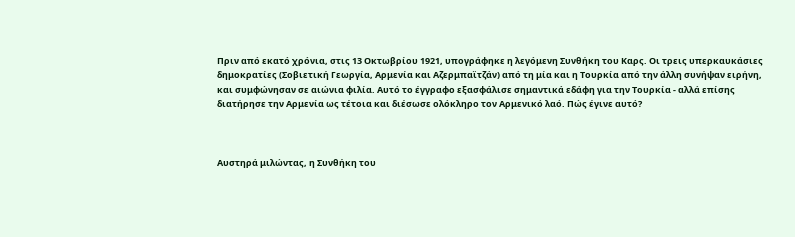Πριν από εκατό χρόνια, στις 13 Οκτωβρίου 1921, υπογράφηκε η λεγόμενη Συνθήκη του Καρς. Οι τρεις υπερκαυκάσιες δημοκρατίες (Σοβιετική Γεωργία, Αρμενία και Αζερμπαϊτζάν) από τη μία και η Τουρκία από την άλλη συνήψαν ειρήνη, και συμφώνησαν σε αιώνια φιλία. Αυτό το έγγραφο εξασφάλισε σημαντικά εδάφη για την Τουρκία - αλλά επίσης διατήρησε την Αρμενία ως τέτοια και διέσωσε ολόκληρο τον Αρμενικό λαό. Πώς έγινε αυτό?



Αυστηρά μιλώντας, η Συνθήκη του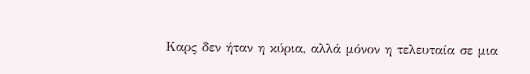Καρς δεν ήταν η κύρια, αλλά μόνον η τελευταία σε μια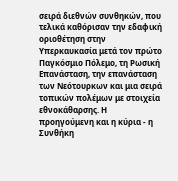σειρά διεθνών συνθηκών, που τελικά καθόρισαν την εδαφική οριοθέτηση στην Υπερκαυκασία μετά τον πρώτο Παγκόσμιο Πόλεμο, τη Ρωσική Επανάσταση, την επανάσταση των Νεότουρκων και μια σειρά τοπικών πολέμων με στοιχεία εθνοκάθαρσης. Η προηγούμενη και η κύρια - η Συνθήκη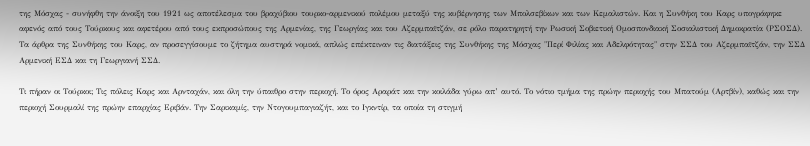της Μόσχας - συνήφθη την άνοιξη του 1921 ως αποτέλεσμα του βραχύβιου τουρκο-αρμενικού πολέμου μεταξύ της κυβέρνησης των Μπολσεβίκων και των Κεμαλιστών. Και η Συνθήκη του Καρς υπογράφηκε αφενός από τους Τούρκους και αφετέρου από τους εκπροσώπους της Αρμενίας, της Γεωργίας και του Αζερμπαϊτζάν, σε ρόλο παρατηρητή την Ρωσική Σοβιετική Ομοσπονδιακή Σοσιαλιστική Δημοκρατία (ΡΣΟΣΔ). Τα άρθρα της Συνθήκης του Καρς, αν προσεγγίσουμε το ζήτημα αυστηρά νομικά, απλώς επέκτειναν τις διατάξεις της Συνθήκης της Μόσχας "Περί Φιλίας και Αδελφότητας" στην ΣΣΔ του Αζερμπαϊτζάν, την ΣΣΔ Αρμενική ΕΣΔ και τη Γεωργιανή ΣΣΔ.

Τι πήραν οι Τούρκοι; Τις πόλεις Καρς και Αρνταχάν, και όλη την ύπαιθρο στην περιοχή. Το όρος Αραράτ και την κοιλάδα γύρω απ’ αυτό. Το νότιο τμήμα της πρώην περιοχής του Μπατούμ (Αρτβίν), καθώς και την περιοχή Σουρμαλί της πρώην επαρχίας Εριβάν. Την Σαρικαμίς, την Ντογουμπαγιαζήτ, και το Ιγκντίρ, τα οποία τη στιγμή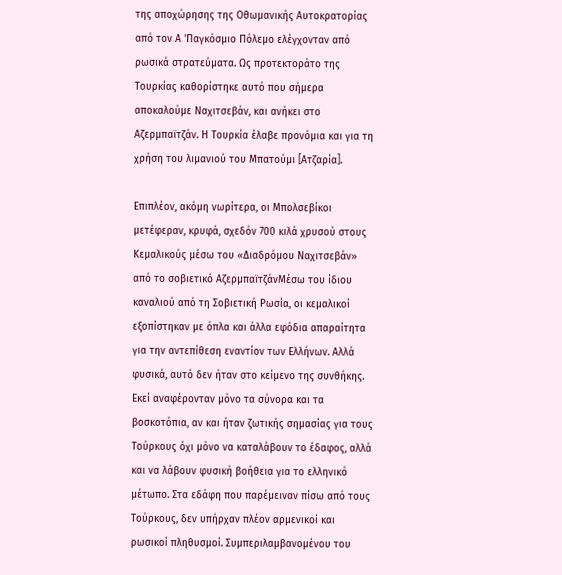της αποχώρησης της Οθωμανικής Αυτοκρατορίας από τον Α 'Παγκόσμιο Πόλεμο ελέγχονταν από ρωσικά στρατεύματα. Ως προτεκτοράτο της Τουρκίας καθορίστηκε αυτό που σήμερα αποκαλούμε Ναχιτσεβάν, και ανήκει στο Αζερμπαϊτζάν. Η Τουρκία έλαβε προνόμια και για τη χρήση του λιμανιού του Μπατούμι [Ατζαρία].

Επιπλέον, ακόμη νωρίτερα, οι Μπολσεβίκοι μετέφεραν, κρυφά, σχεδόν 700 κιλά χρυσού στους Κεμαλικούς μέσω του «Διαδρόμου Ναχιτσεβάν» από το σοβιετικό ΑζερμπαϊτζάνΜέσω του ίδιου καναλιού από τη Σοβιετική Ρωσία, οι κεμαλικοί εξοπίστηκαν με όπλα και άλλα εφόδια απαραίτητα για την αντεπίθεση εναντίον των Ελλήνων. Αλλά φυσικά, αυτό δεν ήταν στο κείμενο της συνθήκης. Εκεί αναφέρονταν μόνο τα σύνορα και τα βοσκοτόπια, αν και ήταν ζωτικής σημασίας για τους Τούρκους όχι μόνο να καταλάβουν το έδαφος, αλλά και να λάβουν φυσική βοήθεια για το ελληνικό μέτωπο. Στα εδάφη που παρέμειναν πίσω από τους Τούρκους, δεν υπήρχαν πλέον αρμενικοί και ρωσικοί πληθυσμοί. Συμπεριλαμβανομένου του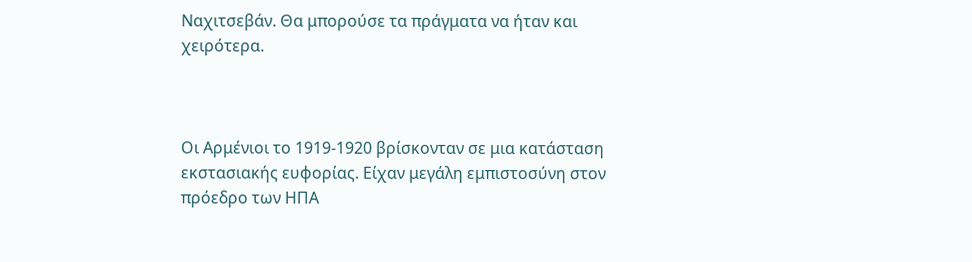Ναχιτσεβάν. Θα μπορούσε τα πράγματα να ήταν και χειρότερα.



Οι Αρμένιοι το 1919-1920 βρίσκονταν σε μια κατάσταση εκστασιακής ευφορίας. Είχαν μεγάλη εμπιστοσύνη στον πρόεδρο των ΗΠΑ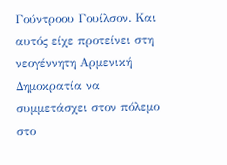Γούντροου Γουίλσον. Και αυτός είχε προτείνει στη νεογέννητη Αρμενική Δημοκρατία να συμμετάσχει στον πόλεμο στο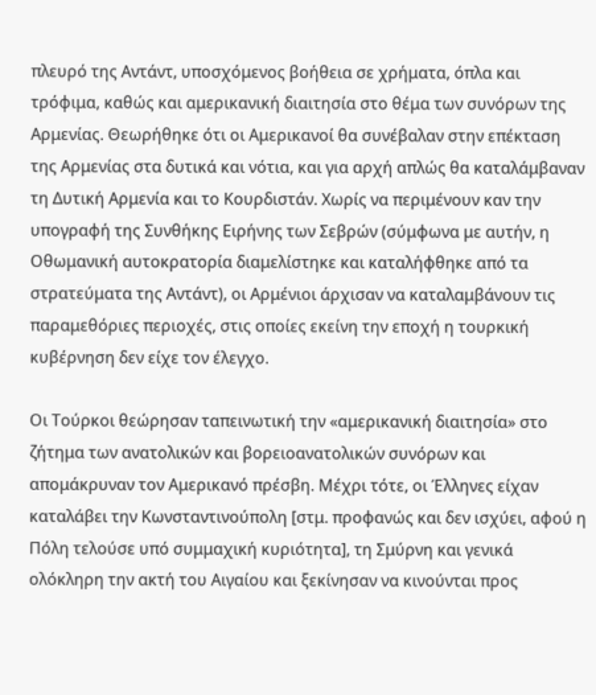πλευρό της Αντάντ, υποσχόμενος βοήθεια σε χρήματα, όπλα και τρόφιμα, καθώς και αμερικανική διαιτησία στο θέμα των συνόρων της Αρμενίας. Θεωρήθηκε ότι οι Αμερικανοί θα συνέβαλαν στην επέκταση της Αρμενίας στα δυτικά και νότια, και για αρχή απλώς θα καταλάμβαναν τη Δυτική Αρμενία και το Κουρδιστάν. Χωρίς να περιμένουν καν την υπογραφή της Συνθήκης Ειρήνης των Σεβρών (σύμφωνα με αυτήν, η Οθωμανική αυτοκρατορία διαμελίστηκε και καταλήφθηκε από τα στρατεύματα της Αντάντ), οι Αρμένιοι άρχισαν να καταλαμβάνουν τις παραμεθόριες περιοχές, στις οποίες εκείνη την εποχή η τουρκική κυβέρνηση δεν είχε τον έλεγχο.

Οι Τούρκοι θεώρησαν ταπεινωτική την «αμερικανική διαιτησία» στο ζήτημα των ανατολικών και βορειοανατολικών συνόρων και απομάκρυναν τον Αμερικανό πρέσβη. Μέχρι τότε, οι Έλληνες είχαν καταλάβει την Κωνσταντινούπολη [στμ. προφανώς και δεν ισχύει, αφού η Πόλη τελούσε υπό συμμαχική κυριότητα], τη Σμύρνη και γενικά ολόκληρη την ακτή του Αιγαίου και ξεκίνησαν να κινούνται προς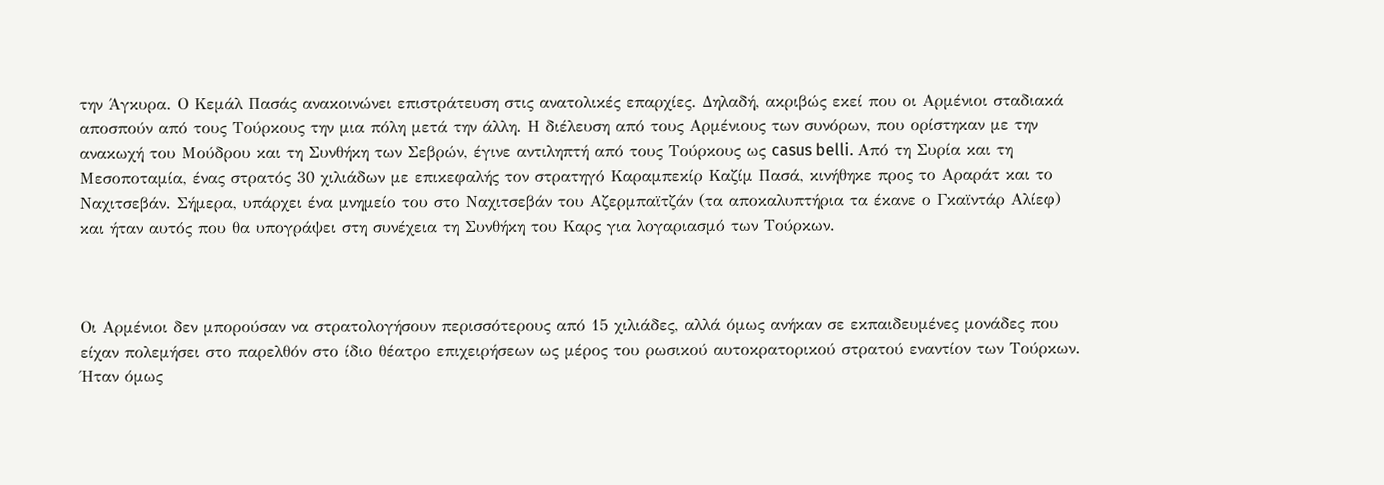την Άγκυρα. Ο Κεμάλ Πασάς ανακοινώνει επιστράτευση στις ανατολικές επαρχίες. Δηλαδή, ακριβώς εκεί που οι Αρμένιοι σταδιακά αποσπούν από τους Τούρκους την μια πόλη μετά την άλλη. Η διέλευση από τους Αρμένιους των συνόρων, που ορίστηκαν με την ανακωχή του Μούδρου και τη Συνθήκη των Σεβρών, έγινε αντιληπτή από τους Τούρκους ως casus belli. Από τη Συρία και τη Μεσοποταμία, ένας στρατός 30 χιλιάδων με επικεφαλής τον στρατηγό Καραμπεκίρ Καζίμ Πασά, κινήθηκε προς το Αραράτ και το Ναχιτσεβάν. Σήμερα, υπάρχει ένα μνημείο του στο Ναχιτσεβάν του Αζερμπαϊτζάν (τα αποκαλυπτήρια τα έκανε ο Γκαϊντάρ Αλίεφ) και ήταν αυτός που θα υπογράψει στη συνέχεια τη Συνθήκη του Καρς για λογαριασμό των Τούρκων.



Οι Αρμένιοι δεν μπορούσαν να στρατολογήσουν περισσότερους από 15 χιλιάδες, αλλά όμως ανήκαν σε εκπαιδευμένες μονάδες που είχαν πολεμήσει στο παρελθόν στο ίδιο θέατρο επιχειρήσεων ως μέρος του ρωσικού αυτοκρατορικού στρατού εναντίον των Τούρκων. Ήταν όμως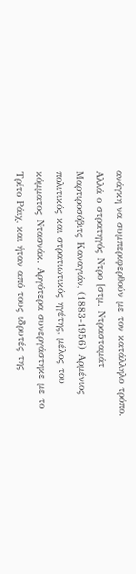ανάγκη να συμπεριφερθούν με τον κατάλληλο τρόπο. Αλλά ο στρατηγός Ντρο [στμ. Ντρασταμάτ Μαρτιροσόβιτς Καναγιάν, (1883-1956) Αρμένιος πολιτικός και στρατιωτικός ηγέτης, μέλος του κόμματος Ντασνάκ. Αργότερα συνεργάστηκε με το Τρίτο Ράιχ, και ήταν από τους ιδρυτές της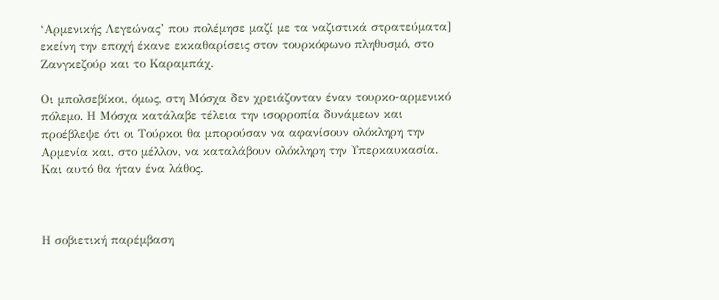‘Αρμενικής Λεγεώνας’ που πολέμησε μαζί με τα ναζιστικά στρατεύματα] εκείνη την εποχή έκανε εκκαθαρίσεις στον τουρκόφωνο πληθυσμό, στο Ζανγκεζούρ και το Καραμπάχ.

Οι μπολσεβίκοι, όμως, στη Μόσχα δεν χρειάζονταν έναν τουρκο-αρμενικό πόλεμο. Η Μόσχα κατάλαβε τέλεια την ισορροπία δυνάμεων και προέβλεψε ότι οι Τούρκοι θα μπορούσαν να αφανίσουν ολόκληρη την Αρμενία και, στο μέλλον, να καταλάβουν ολόκληρη την Υπερκαυκασία. Και αυτό θα ήταν ένα λάθος.



Η σοβιετική παρέμβαση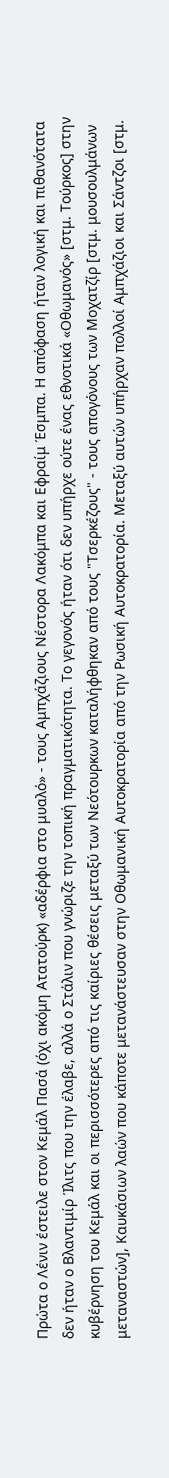Πρώτα ο Λένιν έστειλε στον Κεμάλ Πασά (όχι ακόμη Ατατούρκ) «αδέρφια στο μυαλό» - τους Αμπχάζιους Νέστορα Λακόμπα και Εφραίμ Έσμπα. Η απόφαση ήταν λογική και πιθανότατα δεν ήταν ο Βλαντιμίρ Ίλιτς που την έλαβε, αλλά ο Στάλιν που γνώριζε την τοπική πραγματικότητα. Το γεγονός ήταν ότι δεν υπήρχε ούτε ένας εθνοτικά «Οθωμανός» [στμ. Τούρκος] στην κυβέρνηση του Κεμάλ και οι περισσότερες από τις καίριες θέσεις μεταξύ των Νεότουρκων καταλήφθηκαν από τους "Τσερκέζους" - τους απογόνους των Μοχατζίρ [στμ. μουσουλμάνων μεταναστών], Καυκάσιων λαών που κάποτε μετανάστευσαν στην Οθωμανική Αυτοκρατορία από την Ρωσική Αυτοκρατορία. Μεταξύ αυτών υπήρχαν πολλοί Αμπχάζιοι και Σάντζοι [στμ.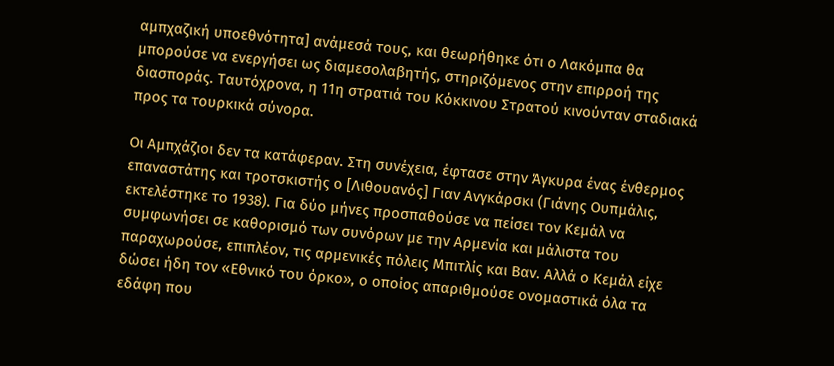αμπχαζική υποεθνότητα] ανάμεσά τους, και θεωρήθηκε ότι ο Λακόμπα θα μπορούσε να ενεργήσει ως διαμεσολαβητής, στηριζόμενος στην επιρροή της διασποράς. Ταυτόχρονα, η 11η στρατιά του Κόκκινου Στρατού κινούνταν σταδιακά προς τα τουρκικά σύνορα.

Οι Αμπχάζιοι δεν τα κατάφεραν. Στη συνέχεια, έφτασε στην Άγκυρα ένας ένθερμος επαναστάτης και τροτσκιστής ο [Λιθουανός] Γιαν Ανγκάρσκι (Γιάνης Ουπμάλις, εκτελέστηκε το 1938). Για δύο μήνες προσπαθούσε να πείσει τον Κεμάλ να συμφωνήσει σε καθορισμό των συνόρων με την Αρμενία και μάλιστα του παραχωρούσε, επιπλέον, τις αρμενικές πόλεις Μπιτλίς και Βαν. Αλλά ο Κεμάλ είχε δώσει ήδη τον «Εθνικό του όρκο», ο οποίος απαριθμούσε ονομαστικά όλα τα εδάφη που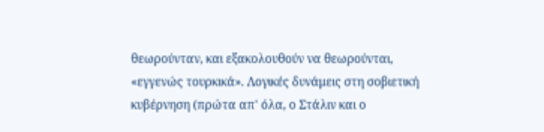θεωρούνταν, και εξακολουθούν να θεωρούνται, «εγγενώς τουρκικά». Λογικές δυνάμεις στη σοβιετική κυβέρνηση (πρώτα απ' όλα, ο Στάλιν και ο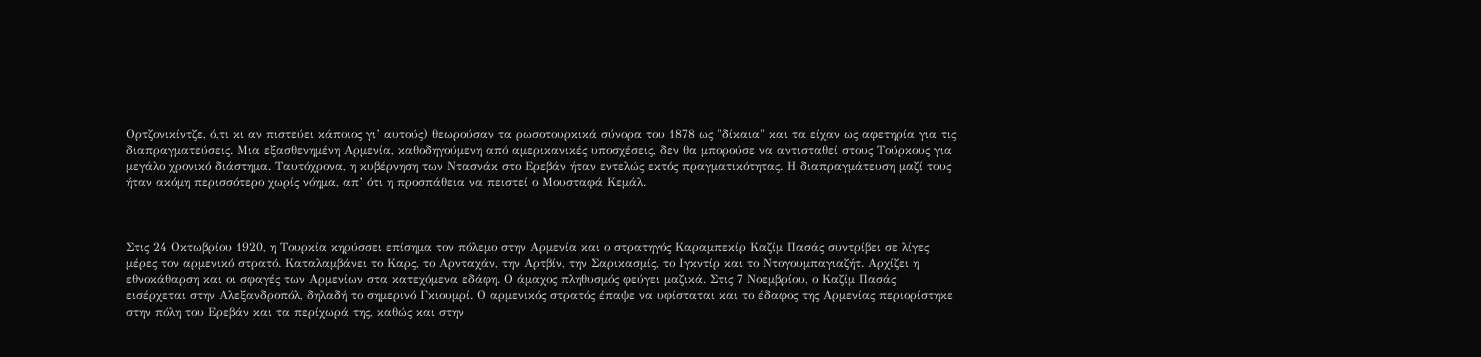Ορτζονικίντζε, ό,τι κι αν πιστεύει κάποιος γι’ αυτούς) θεωρούσαν τα ρωσοτουρκικά σύνορα του 1878 ως "δίκαια" και τα είχαν ως αφετηρία για τις διαπραγματεύσεις. Μια εξασθενημένη Αρμενία, καθοδηγούμενη από αμερικανικές υποσχέσεις, δεν θα μπορούσε να αντισταθεί στους Τούρκους για μεγάλο χρονικό διάστημα. Ταυτόχρονα, η κυβέρνηση των Ντασνάκ στο Ερεβάν ήταν εντελώς εκτός πραγματικότητας. Η διαπραγμάτευση μαζί τους ήταν ακόμη περισσότερο χωρίς νόημα, απ’ ότι η προσπάθεια να πειστεί ο Μουσταφά Κεμάλ.



Στις 24 Οκτωβρίου 1920, η Τουρκία κηρύσσει επίσημα τον πόλεμο στην Αρμενία και ο στρατηγός Καραμπεκίρ Καζίμ Πασάς συντρίβει σε λίγες μέρες τον αρμενικό στρατό. Καταλαμβάνει το Καρς, το Αρνταχάν, την Αρτβίν, την Σαρικασμίς, το Ιγκντίρ και το Ντογουμπαγιαζήτ. Αρχίζει η εθνοκάθαρση και οι σφαγές των Αρμενίων στα κατεχόμενα εδάφη. Ο άμαχος πληθυσμός φεύγει μαζικά. Στις 7 Νοεμβρίου, ο Καζίμ Πασάς εισέρχεται στην Αλεξανδροπόλ, δηλαδή το σημερινό Γκιουμρί. Ο αρμενικός στρατός έπαψε να υφίσταται και το έδαφος της Αρμενίας περιορίστηκε στην πόλη του Ερεβάν και τα περίχωρά της, καθώς και στην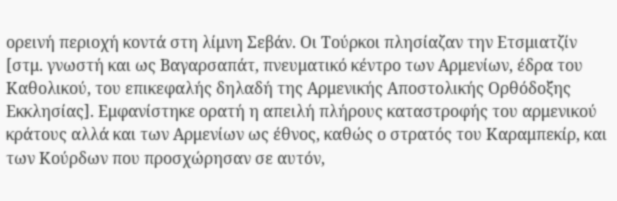ορεινή περιοχή κοντά στη λίμνη Σεβάν. Οι Τούρκοι πλησίαζαν την Ετσμιατζίν [στμ. γνωστή και ως Βαγαρσαπάτ, πνευματικό κέντρο των Αρμενίων, έδρα του Καθολικού, του επικεφαλής δηλαδή της Αρμενικής Αποστολικής Ορθόδοξης Εκκλησίας]. Εμφανίστηκε ορατή η απειλή πλήρους καταστροφής του αρμενικού κράτους αλλά και των Αρμενίων ως έθνος, καθώς ο στρατός του Καραμπεκίρ, και των Κούρδων που προσχώρησαν σε αυτόν,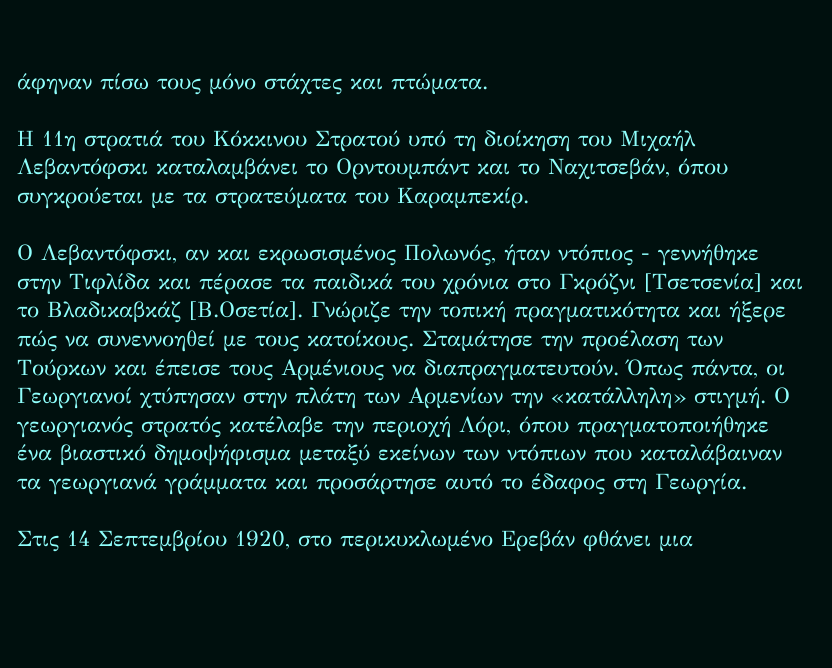άφηναν πίσω τους μόνο στάχτες και πτώματα.

Η 11η στρατιά του Κόκκινου Στρατού υπό τη διοίκηση του Μιχαήλ Λεβαντόφσκι καταλαμβάνει το Ορντουμπάντ και το Ναχιτσεβάν, όπου συγκρούεται με τα στρατεύματα του Καραμπεκίρ.

Ο Λεβαντόφσκι, αν και εκρωσισμένος Πολωνός, ήταν ντόπιος - γεννήθηκε στην Τιφλίδα και πέρασε τα παιδικά του χρόνια στο Γκρόζνι [Τσετσενία] και το Βλαδικαβκάζ [Β.Οσετία]. Γνώριζε την τοπική πραγματικότητα και ήξερε πώς να συνεννοηθεί με τους κατοίκους. Σταμάτησε την προέλαση των Τούρκων και έπεισε τους Αρμένιους να διαπραγματευτούν. Όπως πάντα, οι Γεωργιανοί χτύπησαν στην πλάτη των Αρμενίων την «κατάλληλη» στιγμή. Ο γεωργιανός στρατός κατέλαβε την περιοχή Λόρι, όπου πραγματοποιήθηκε ένα βιαστικό δημοψήφισμα μεταξύ εκείνων των ντόπιων που καταλάβαιναν τα γεωργιανά γράμματα και προσάρτησε αυτό το έδαφος στη Γεωργία.

Στις 14 Σεπτεμβρίου 1920, στο περικυκλωμένο Ερεβάν φθάνει μια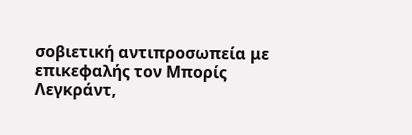σοβιετική αντιπροσωπεία με επικεφαλής τον Μπορίς Λεγκράντ,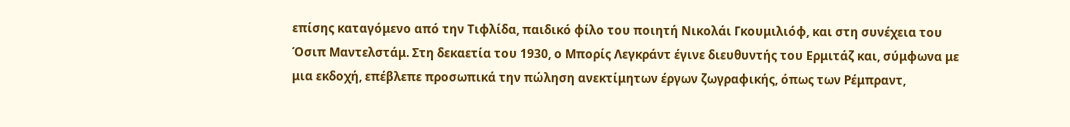επίσης καταγόμενο από την Τιφλίδα, παιδικό φίλο του ποιητή Νικολάι Γκουμιλιόφ, και στη συνέχεια του Όσιπ Μαντελστάμ. Στη δεκαετία του 1930, ο Μπορίς Λεγκράντ έγινε διευθυντής του Ερμιτάζ και, σύμφωνα με μια εκδοχή, επέβλεπε προσωπικά την πώληση ανεκτίμητων έργων ζωγραφικής, όπως των Ρέμπραντ,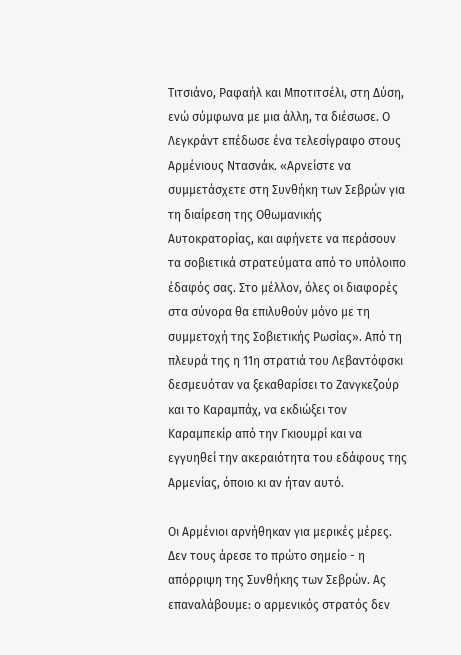Τιτσιάνο, Ραφαήλ και Μποτιτσέλι, στη Δύση, ενώ σύμφωνα με μια άλλη, τα διέσωσε. Ο Λεγκράντ επέδωσε ένα τελεσίγραφο στους Αρμένιους Ντασνάκ. «Αρνείστε να συμμετάσχετε στη Συνθήκη των Σεβρών για τη διαίρεση της Οθωμανικής Αυτοκρατορίας, και αφήνετε να περάσουν τα σοβιετικά στρατεύματα από το υπόλοιπο έδαφός σας. Στο μέλλον, όλες οι διαφορές στα σύνορα θα επιλυθούν μόνο με τη συμμετοχή της Σοβιετικής Ρωσίας». Από τη πλευρά της η 11η στρατιά του Λεβαντόφσκι δεσμευόταν να ξεκαθαρίσει το Ζανγκεζούρ και το Καραμπάχ, να εκδιώξει τον Καραμπεκίρ από την Γκιουμρί και να εγγυηθεί την ακεραιότητα του εδάφους της Αρμενίας, όποιο κι αν ήταν αυτό.

Οι Αρμένιοι αρνήθηκαν για μερικές μέρες. Δεν τους άρεσε το πρώτο σημείο - η απόρριψη της Συνθήκης των Σεβρών. Ας επαναλάβουμε: ο αρμενικός στρατός δεν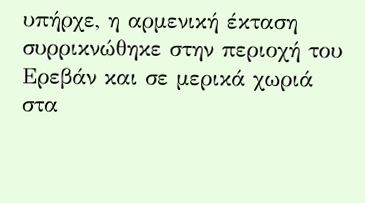υπήρχε, η αρμενική έκταση συρρικνώθηκε στην περιοχή του Ερεβάν και σε μερικά χωριά στα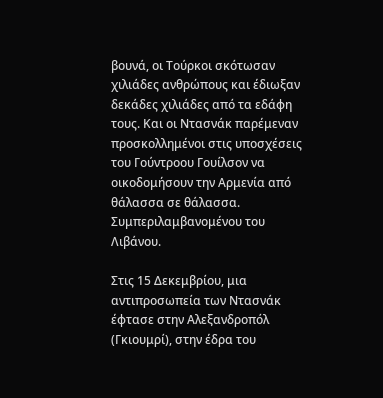βουνά, οι Τούρκοι σκότωσαν χιλιάδες ανθρώπους και έδιωξαν δεκάδες χιλιάδες από τα εδάφη τους. Και οι Ντασνάκ παρέμεναν προσκολλημένοι στις υποσχέσεις του Γούντροου Γουίλσον να οικοδομήσουν την Αρμενία από θάλασσα σε θάλασσα. Συμπεριλαμβανομένου του Λιβάνου.

Στις 15 Δεκεμβρίου, μια αντιπροσωπεία των Ντασνάκ έφτασε στην Αλεξανδροπόλ (Γκιουμρί), στην έδρα του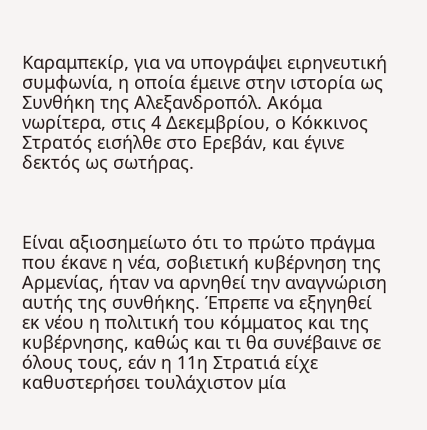Καραμπεκίρ, για να υπογράψει ειρηνευτική συμφωνία, η οποία έμεινε στην ιστορία ως Συνθήκη της Αλεξανδροπόλ. Ακόμα νωρίτερα, στις 4 Δεκεμβρίου, ο Κόκκινος Στρατός εισήλθε στο Ερεβάν, και έγινε δεκτός ως σωτήρας.



Είναι αξιοσημείωτο ότι το πρώτο πράγμα που έκανε η νέα, σοβιετική κυβέρνηση της Αρμενίας, ήταν να αρνηθεί την αναγνώριση αυτής της συνθήκης. Έπρεπε να εξηγηθεί εκ νέου η πολιτική του κόμματος και της κυβέρνησης, καθώς και τι θα συνέβαινε σε όλους τους, εάν η 11η Στρατιά είχε καθυστερήσει τουλάχιστον μία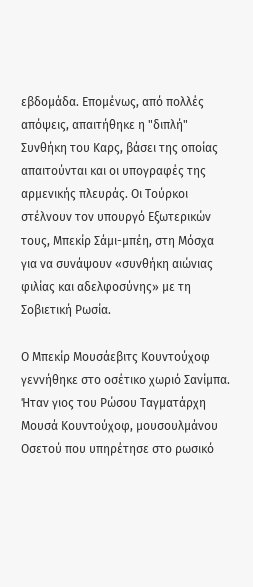εβδομάδα. Επομένως, από πολλές απόψεις, απαιτήθηκε η "διπλή" Συνθήκη του Καρς, βάσει της οποίας απαιτούνται και οι υπογραφές της αρμενικής πλευράς. Οι Τούρκοι στέλνουν τον υπουργό Εξωτερικών τους, Μπεκίρ Σάμι-μπέη, στη Μόσχα για να συνάψουν «συνθήκη αιώνιας φιλίας και αδελφοσύνης» με τη Σοβιετική Ρωσία.

Ο Μπεκίρ Μουσάεβιτς Κουντούχοφ γεννήθηκε στο οσέτικο χωριό Σανίμπα. Ήταν γιος του Ρώσου Ταγματάρχη Μουσά Κουντούχοφ, μουσουλμάνου Οσετού που υπηρέτησε στο ρωσικό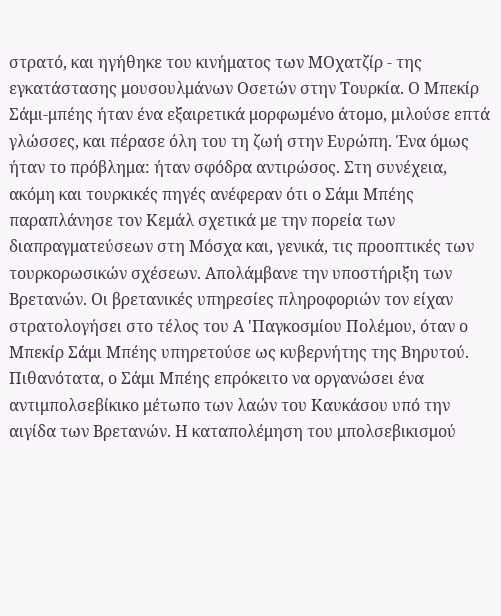στρατό, και ηγήθηκε του κινήματος των ΜΟχατζίρ - της εγκατάστασης μουσουλμάνων Οσετών στην Τουρκία. Ο Μπεκίρ Σάμι-μπέης ήταν ένα εξαιρετικά μορφωμένο άτομο, μιλούσε επτά γλώσσες, και πέρασε όλη του τη ζωή στην Ευρώπη. Ένα όμως ήταν το πρόβλημα: ήταν σφόδρα αντιρώσος. Στη συνέχεια, ακόμη και τουρκικές πηγές ανέφεραν ότι ο Σάμι Μπέης παραπλάνησε τον Κεμάλ σχετικά με την πορεία των διαπραγματεύσεων στη Μόσχα και, γενικά, τις προοπτικές των τουρκορωσικών σχέσεων. Απολάμβανε την υποστήριξη των Βρετανών. Οι βρετανικές υπηρεσίες πληροφοριών τον είχαν στρατολογήσει στο τέλος του Α 'Παγκοσμίου Πολέμου, όταν ο Μπεκίρ Σάμι Μπέης υπηρετούσε ως κυβερνήτης της Βηρυτού. Πιθανότατα, ο Σάμι Μπέης επρόκειτο να οργανώσει ένα αντιμπολσεβίκικο μέτωπο των λαών του Καυκάσου υπό την αιγίδα των Βρετανών. Η καταπολέμηση του μπολσεβικισμού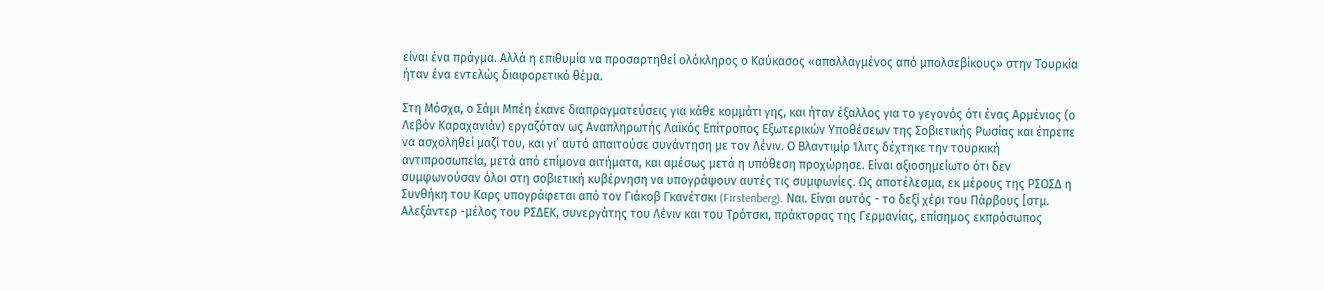είναι ένα πράγμα. Αλλά η επιθυμία να προσαρτηθεί ολόκληρος ο Καύκασος «απαλλαγμένος από μπολσεβίκους» στην Τουρκία ήταν ένα εντελώς διαφορετικό θέμα.

Στη Μόσχα, ο Σάμι Μπέη έκανε διαπραγματεύσεις για κάθε κομμάτι γης, και ήταν έξαλλος για το γεγονός ότι ένας Αρμένιος (ο Λεβόν Καραχανιάν) εργαζόταν ως Αναπληρωτής Λαϊκός Επίτροπος Εξωτερικών Υποθέσεων της Σοβιετικής Ρωσίας και έπρεπε να ασχοληθεί μαζί του, και γι’ αυτό απαιτούσε συνάντηση με τον Λένιν. Ο Βλαντιμίρ Ίλιτς δέχτηκε την τουρκική αντιπροσωπεία, μετά από επίμονα αιτήματα, και αμέσως μετά η υπόθεση προχώρησε. Είναι αξιοσημείωτο ότι δεν συμφωνούσαν όλοι στη σοβιετική κυβέρνηση να υπογράψουν αυτές τις συμφωνίες. Ως αποτέλεσμα, εκ μέρους της ΡΣΟΣΔ η Συνθήκη του Καρς υπογράφεται από τον Γιάκοβ Γκανέτσκι (Firstenberg). Ναι. Είναι αυτός - το δεξί χέρι του Πάρβους [στμ. Αλεξάντερ -μέλος του ΡΣΔΕΚ, συνεργάτης του Λένιν και του Τρότσκι, πράκτορας της Γερμανίας, επίσημος εκπρόσωπος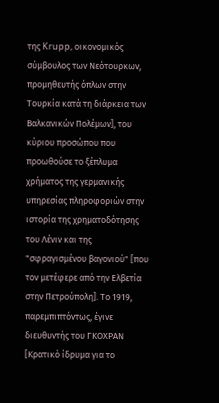της Krupp, οικονομικός σύμβουλος των Νεότουρκων, προμηθευτής όπλων στην Τουρκία κατά τη διάρκεια των Βαλκανικών Πολέμων], του κύριου προσώπου που προωθούσε το ξέπλυμα χρήματος της γερμανικής υπηρεσίας πληροφοριών στην ιστορία της χρηματοδότησης του Λένιν και της "σφραγισμένου βαγονιού" [που τον μετέφερε από την Ελβετία στην Πετρούπολη]. Το 1919, παρεμπιπτόντως, έγινε διευθυντής του ΓΚΟΧΡΑΝ [Κρατικό ίδρυμα για το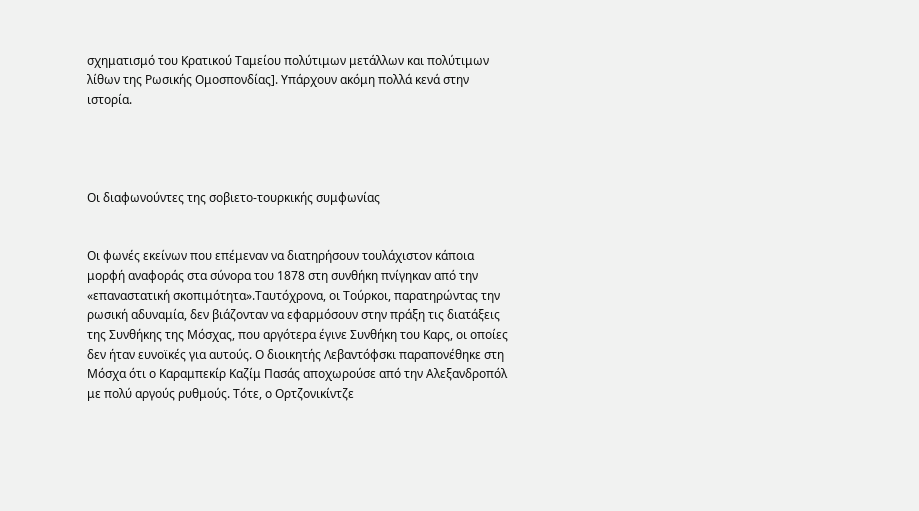σχηματισμό του Κρατικού Ταμείου πολύτιμων μετάλλων και πολύτιμων λίθων της Ρωσικής Ομοσπονδίας]. Υπάρχουν ακόμη πολλά κενά στην ιστορία.




Οι διαφωνούντες της σοβιετο-τουρκικής συμφωνίας


Οι φωνές εκείνων που επέμεναν να διατηρήσουν τουλάχιστον κάποια μορφή αναφοράς στα σύνορα του 1878 στη συνθήκη πνίγηκαν από την «επαναστατική σκοπιμότητα».Ταυτόχρονα, οι Τούρκοι, παρατηρώντας την ρωσική αδυναμία, δεν βιάζονταν να εφαρμόσουν στην πράξη τις διατάξεις της Συνθήκης της Μόσχας, που αργότερα έγινε Συνθήκη του Καρς, οι οποίες δεν ήταν ευνοϊκές για αυτούς. Ο διοικητής Λεβαντόφσκι παραπονέθηκε στη Μόσχα ότι ο Καραμπεκίρ Καζίμ Πασάς αποχωρούσε από την Αλεξανδροπόλ με πολύ αργούς ρυθμούς. Τότε, ο Ορτζονικίντζε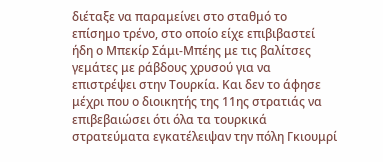διέταξε να παραμείνει στο σταθμό το επίσημο τρένο, στο οποίο είχε επιβιβαστεί ήδη ο Μπεκίρ Σάμι-Μπέης με τις βαλίτσες γεμάτες με ράβδους χρυσού για να επιστρέψει στην Τουρκία. Και δεν το άφησε μέχρι που ο διοικητής της 11ης στρατιάς να επιβεβαιώσει ότι όλα τα τουρκικά στρατεύματα εγκατέλειψαν την πόλη Γκιουμρί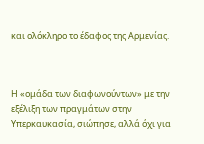και ολόκληρο το έδαφος της Αρμενίας.



Η «ομάδα των διαφωνούντων» με την εξέλιξη των πραγμάτων στην Υπερκαυκασία, σιώπησε, αλλά όχι για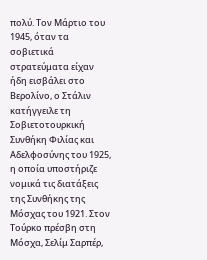πολύ. Τον Μάρτιο του 1945, όταν τα σοβιετικά στρατεύματα είχαν ήδη εισβάλει στο Βερολίνο, ο Στάλιν κατήγγειλε τη Σοβιετοτουρκική Συνθήκη Φιλίας και Αδελφοσύνης του 1925, η οποία υποστήριζε νομικά τις διατάξεις της Συνθήκης της Μόσχας του 1921. Στον Τούρκο πρέσβη στη Μόσχα, Σελίμ Σαρπέρ,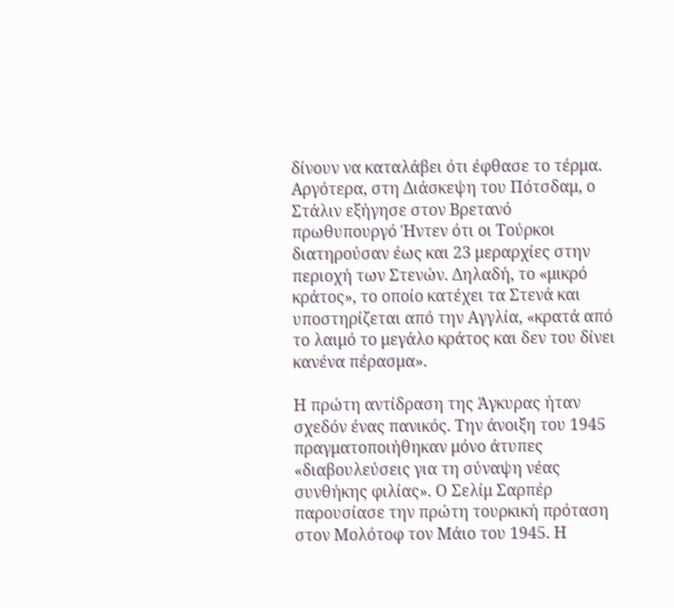δίνουν να καταλάβει ότι έφθασε το τέρμα. Αργότερα, στη Διάσκεψη του Πότσδαμ, ο Στάλιν εξήγησε στον Βρετανό πρωθυπουργό Ήντεν ότι οι Τούρκοι διατηρούσαν έως και 23 μεραρχίες στην περιοχή των Στενών. Δηλαδή, το «μικρό κράτος», το οποίο κατέχει τα Στενά και υποστηρίζεται από την Αγγλία, «κρατά από το λαιμό το μεγάλο κράτος και δεν του δίνει κανένα πέρασμα».

Η πρώτη αντίδραση της Άγκυρας ήταν σχεδόν ένας πανικός. Την άνοιξη του 1945 πραγματοποιήθηκαν μόνο άτυπες «διαβουλεύσεις για τη σύναψη νέας συνθήκης φιλίας». Ο Σελίμ Σαρπέρ παρουσίασε την πρώτη τουρκική πρόταση στον Μολότοφ τον Μάιο του 1945. Η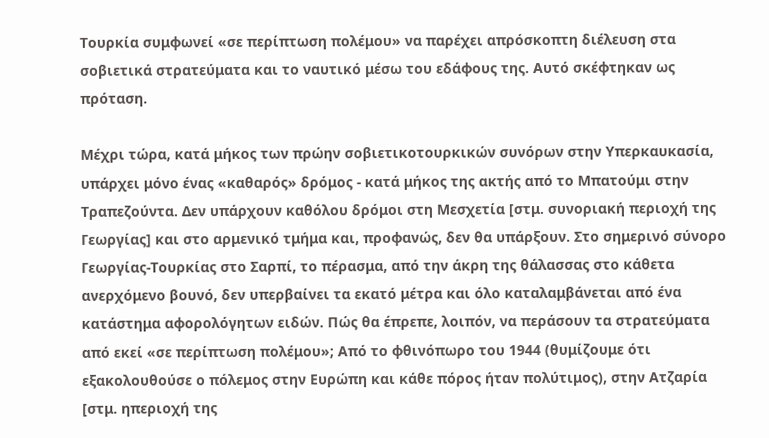Τουρκία συμφωνεί «σε περίπτωση πολέμου» να παρέχει απρόσκοπτη διέλευση στα σοβιετικά στρατεύματα και το ναυτικό μέσω του εδάφους της. Αυτό σκέφτηκαν ως πρόταση.

Μέχρι τώρα, κατά μήκος των πρώην σοβιετικοτουρκικών συνόρων στην Υπερκαυκασία, υπάρχει μόνο ένας «καθαρός» δρόμος - κατά μήκος της ακτής από το Μπατούμι στην Τραπεζούντα. Δεν υπάρχουν καθόλου δρόμοι στη Μεσχετία [στμ. συνοριακή περιοχή της Γεωργίας] και στο αρμενικό τμήμα και, προφανώς, δεν θα υπάρξουν. Στο σημερινό σύνορο Γεωργίας-Τουρκίας στο Σαρπί, το πέρασμα, από την άκρη της θάλασσας στο κάθετα ανερχόμενο βουνό, δεν υπερβαίνει τα εκατό μέτρα και όλο καταλαμβάνεται από ένα κατάστημα αφορολόγητων ειδών. Πώς θα έπρεπε, λοιπόν, να περάσουν τα στρατεύματα από εκεί «σε περίπτωση πολέμου»; Από το φθινόπωρο του 1944 (θυμίζουμε ότι εξακολουθούσε ο πόλεμος στην Ευρώπη και κάθε πόρος ήταν πολύτιμος), στην Ατζαρία [στμ. ηπεριοχή της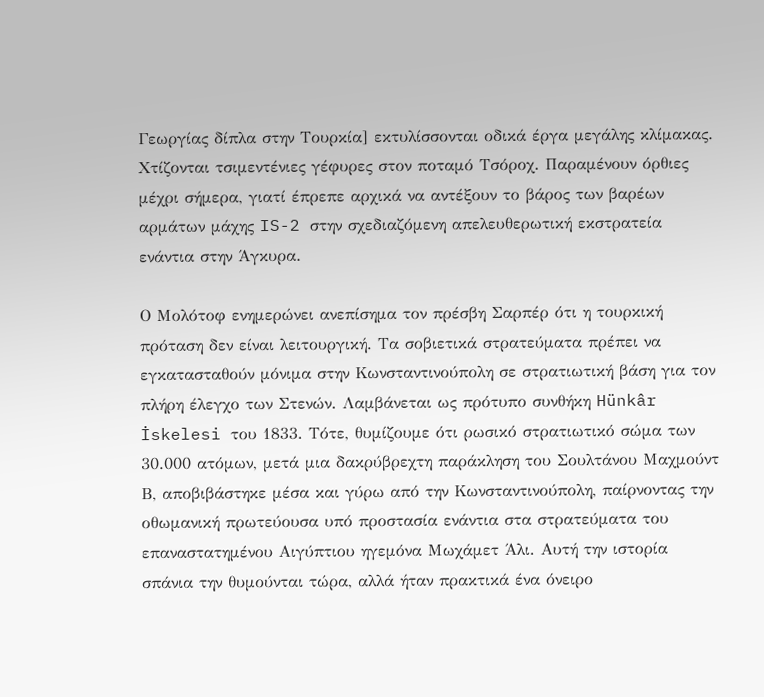Γεωργίας δίπλα στην Τουρκία] εκτυλίσσονται οδικά έργα μεγάλης κλίμακας. Χτίζονται τσιμεντένιες γέφυρες στον ποταμό Τσόροχ. Παραμένουν όρθιες μέχρι σήμερα, γιατί έπρεπε αρχικά να αντέξουν το βάρος των βαρέων αρμάτων μάχης IS-2 στην σχεδιαζόμενη απελευθερωτική εκστρατεία ενάντια στην Άγκυρα.

Ο Μολότοφ ενημερώνει ανεπίσημα τον πρέσβη Σαρπέρ ότι η τουρκική πρόταση δεν είναι λειτουργική. Τα σοβιετικά στρατεύματα πρέπει να εγκατασταθούν μόνιμα στην Κωνσταντινούπολη σε στρατιωτική βάση για τον πλήρη έλεγχο των Στενών. Λαμβάνεται ως πρότυπο συνθήκη Hünkâr İskelesi του 1833. Τότε, θυμίζουμε ότι ρωσικό στρατιωτικό σώμα των 30.000 ατόμων, μετά μια δακρύβρεχτη παράκληση του Σουλτάνου Μαχμούντ Β, αποβιβάστηκε μέσα και γύρω από την Κωνσταντινούπολη, παίρνοντας την οθωμανική πρωτεύουσα υπό προστασία ενάντια στα στρατεύματα του επαναστατημένου Αιγύπτιου ηγεμόνα Μωχάμετ Άλι. Αυτή την ιστορία σπάνια την θυμούνται τώρα, αλλά ήταν πρακτικά ένα όνειρο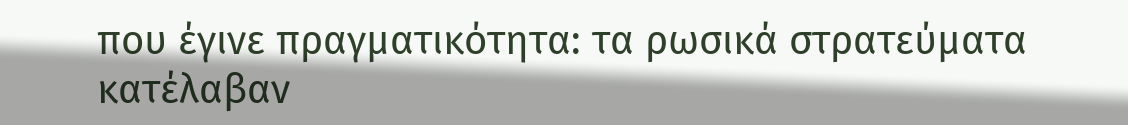που έγινε πραγματικότητα: τα ρωσικά στρατεύματα κατέλαβαν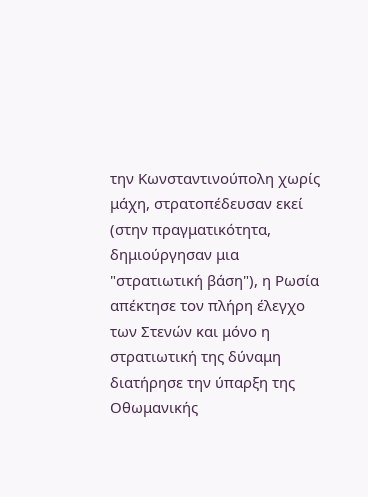την Κωνσταντινούπολη χωρίς μάχη, στρατοπέδευσαν εκεί (στην πραγματικότητα, δημιούργησαν μια "στρατιωτική βάση"), η Ρωσία απέκτησε τον πλήρη έλεγχο των Στενών και μόνο η στρατιωτική της δύναμη διατήρησε την ύπαρξη της Οθωμανικής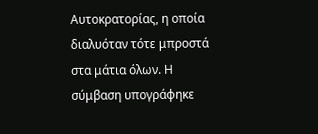Αυτοκρατορίας, η οποία διαλυόταν τότε μπροστά στα μάτια όλων. Η σύμβαση υπογράφηκε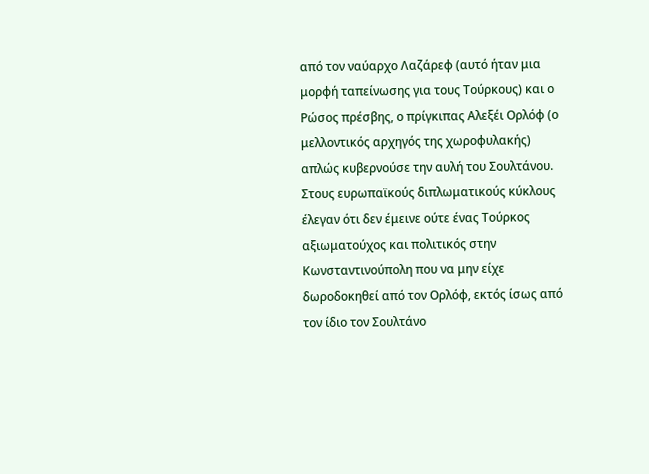από τον ναύαρχο Λαζάρεφ (αυτό ήταν μια μορφή ταπείνωσης για τους Τούρκους) και ο Ρώσος πρέσβης, ο πρίγκιπας Αλεξέι Ορλόφ (ο μελλοντικός αρχηγός της χωροφυλακής) απλώς κυβερνούσε την αυλή του Σουλτάνου. Στους ευρωπαϊκούς διπλωματικούς κύκλους έλεγαν ότι δεν έμεινε ούτε ένας Τούρκος αξιωματούχος και πολιτικός στην Κωνσταντινούπολη που να μην είχε δωροδοκηθεί από τον Ορλόφ, εκτός ίσως από τον ίδιο τον Σουλτάνο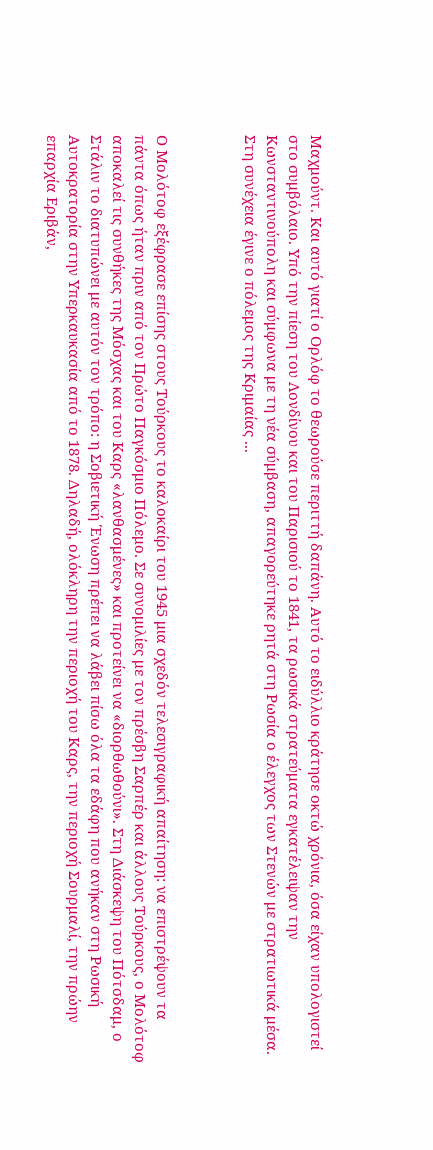Μαχμούντ. Και αυτό γιατί ο Ορλόφ το θεωρούσε περιττή δαπάνη. Αυτό το ειδύλλιο κράτησε οκτώ χρόνια, όσα είχαν υπολογιστεί στο συμβόλαιο. Υπό την πίεση του Λονδίνου και του Παρισιού το 1841, τα ρωσικά στρατεύματα εγκατέλειψαν την Κωνσταντινούπολη και σύμφωνα με τη νέα σύμβαση, απαγορεύτηκε ρητά στη Ρωσία ο έλεγχος των Στενών με στρατιωτικά μέσα. Στη συνέχεια έγινε ο πόλεμος της Κριμαίας ...



Ο Μολότοφ εξέφρασε επίσης στους Τούρκους το καλοκαίρι του 1945 μια σχεδόν τελεσιγραφική απαίτηση: να επιστρέψουν τα πάντα όπως ήταν πριν από τον Πρώτο Παγκόσμιο Πόλεμο. Σε συνομιλίες με τον πρέσβη Σαρπέρ και άλλους Τούρκους, ο Μολότοφ αποκαλεί τις συνθήκες της Μόσχας και του Καρς «λανθασμένες» και προτείνει να «διορθωθούνι». Στη Διάσκεψη του Πότσδαμ, ο Στάλιν το διατυπώνει με αυτόν τον τρόπο: η Σοβιετική Ένωση πρέπει να λάβει πίσω όλα τα εδάφη που ανήκαν στη Ρωσική Αυτοκρατορία στην Υπερκαυκασία από το 1878. Δηλαδή, ολόκληρη την περιοχή του Καρς, την περιοχή Σουρμαλί, την πρώην επαρχία Εριβάν,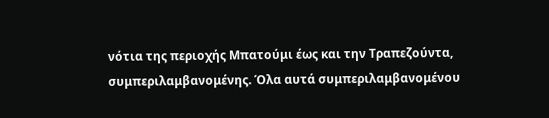νότια της περιοχής Μπατούμι έως και την Τραπεζούντα, συμπεριλαμβανομένης. Όλα αυτά συμπεριλαμβανομένου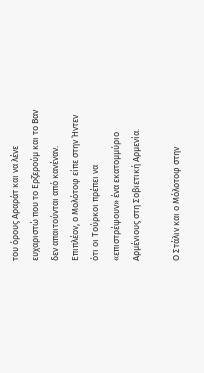του όρους Αραράτ και να λένε ευχαριστώ που το Ερζερούμ και το Βαν δεν απαιτούνται από κανέναν. Επιπλέον, ο Μολότοφ είπε στην Ήντεν ότι οι Τούρκοι πρέπει να «επιστρέψουν» ένα εκατομμύριο Αρμένιους στη Σοβιετική Αρμενία.

Ο Στάλιν και ο Μόλοτοφ στην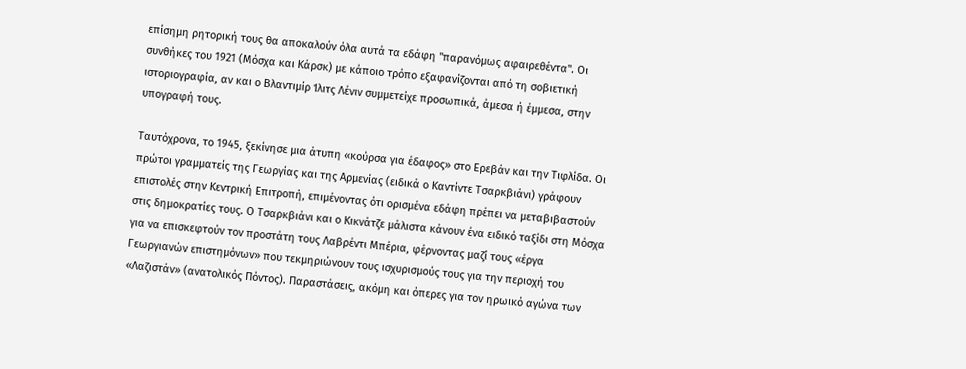επίσημη ρητορική τους θα αποκαλούν όλα αυτά τα εδάφη "παρανόμως αφαιρεθέντα". Οι συνθήκες του 1921 (Μόσχα και Κάρσκ) με κάποιο τρόπο εξαφανίζονται από τη σοβιετική ιστοριογραφία, αν και ο Βλαντιμίρ Ίλιτς Λένιν συμμετείχε προσωπικά, άμεσα ή έμμεσα, στην υπογραφή τους.

Ταυτόχρονα, το 1945, ξεκίνησε μια άτυπη «κούρσα για έδαφος» στο Ερεβάν και την Τιφλίδα. Οι πρώτοι γραμματείς της Γεωργίας και της Αρμενίας (ειδικά ο Καντίντε Τσαρκβιάνι) γράφουν επιστολές στην Κεντρική Επιτροπή, επιμένοντας ότι ορισμένα εδάφη πρέπει να μεταβιβαστούν στις δημοκρατίες τους. Ο Τσαρκβιάνι και ο Κικνάτζε μάλιστα κάνουν ένα ειδικό ταξίδι στη Μόσχα για να επισκεφτούν τον προστάτη τους Λαβρέντι Μπέρια, φέρνοντας μαζί τους «έργα Γεωργιανών επιστημόνων» που τεκμηριώνουν τους ισχυρισμούς τους για την περιοχή του «Λαζιστάν» (ανατολικός Πόντος). Παραστάσεις, ακόμη και όπερες για τον ηρωικό αγώνα των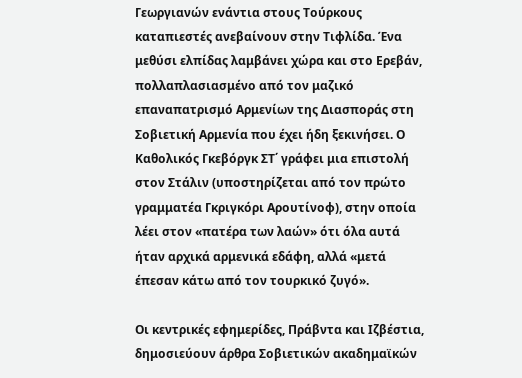Γεωργιανών ενάντια στους Τούρκους καταπιεστές ανεβαίνουν στην Τιφλίδα. Ένα μεθύσι ελπίδας λαμβάνει χώρα και στο Ερεβάν, πολλαπλασιασμένο από τον μαζικό επαναπατρισμό Αρμενίων της Διασποράς στη Σοβιετική Αρμενία που έχει ήδη ξεκινήσει. Ο Καθολικός Γκεβόργκ ΣΤ΄ γράφει μια επιστολή στον Στάλιν (υποστηρίζεται από τον πρώτο γραμματέα Γκριγκόρι Αρουτίνοφ), στην οποία λέει στον «πατέρα των λαών» ότι όλα αυτά ήταν αρχικά αρμενικά εδάφη, αλλά «μετά έπεσαν κάτω από τον τουρκικό ζυγό».

Οι κεντρικές εφημερίδες, Πράβντα και Ιζβέστια, δημοσιεύουν άρθρα Σοβιετικών ακαδημαϊκών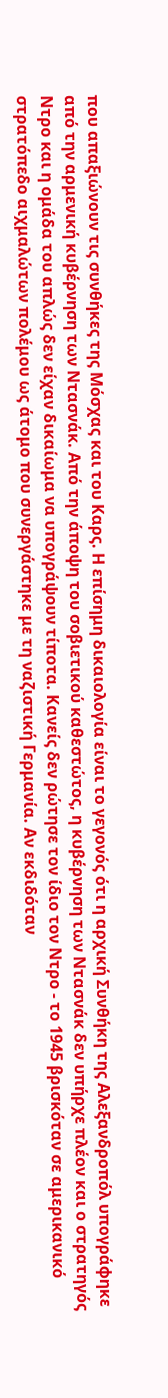που απαξιώνουν τις συνθήκες της Μόσχας και του Καρς. Η επίσημη δικαιολογία είναι το γεγονός ότι η αρχική Συνθήκη της Αλεξανδροπόλ υπογράφηκε από την αρμενική κυβέρνηση των Ντασνάκ. Από την άποψη του σοβιετικού καθεστώτος, η κυβέρνηση των Ντασνάκ δεν υπήρχε πλέον και ο στρατηγός Ντρο και η ομάδα του απλώς δεν είχαν δικαίωμα να υπογράψουν τίποτα. Κανείς δεν ρώτησε τον ίδιο τον Ντρο - το 1945 βρισκόταν σε αμερικανικό στρατόπεδο αιχμαλώτων πολέμου ως άτομο που συνεργάστηκε με τη ναζιστική Γερμανία. Αν εκδιδόταν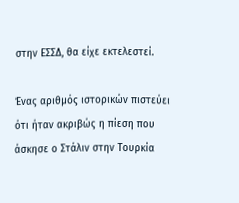στην ΕΣΣΔ, θα είχε εκτελεστεί.

Ένας αριθμός ιστορικών πιστεύει ότι ήταν ακριβώς η πίεση που άσκησε ο Στάλιν στην Τουρκία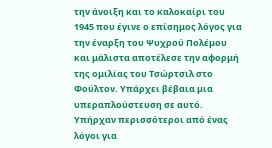την άνοιξη και το καλοκαίρι του 1945 που έγινε ο επίσημος λόγος για την έναρξη του Ψυχρού Πολέμου και μάλιστα αποτέλεσε την αφορμή της ομιλίας του Τσώρτσιλ στο Φούλτον. Υπάρχει βέβαια μια υπεραπλούστευση σε αυτό. Υπήρχαν περισσότεροι από ένας λόγοι για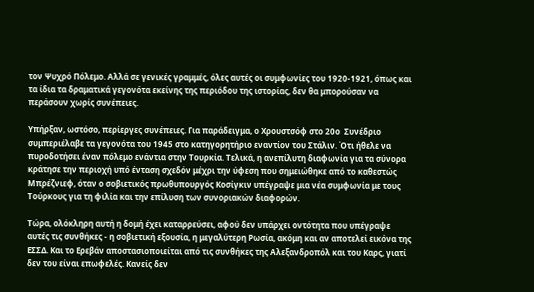τον Ψυχρό Πόλεμο. Αλλά σε γενικές γραμμές, όλες αυτές οι συμφωνίες του 1920-1921, όπως και τα ίδια τα δραματικά γεγονότα εκείνης της περιόδου της ιστορίας, δεν θα μπορούσαν να περάσουν χωρίς συνέπειες.

Υπήρξαν, ωστόσο, περίεργες συνέπειες. Για παράδειγμα, ο Χρουστσόφ στο 20ο  Συνέδριο συμπεριέλαβε τα γεγονότα του 1945 στο κατηγορητήριο εναντίον του Στάλιν. Ότι ήθελε να πυροδοτήσει έναν πόλεμο ενάντια στην Τουρκία. Τελικά, η ανεπίλυτη διαφωνία για τα σύνορα κράτησε την περιοχή υπό ένταση σχεδόν μέχρι την ύφεση που σημειώθηκε από το καθεστώς Μπρέζνιεφ, όταν ο σοβιετικός πρωθυπουργός Κοσίγκιν υπέγραψε μια νέα συμφωνία με τους Τούρκους για τη φιλία και την επίλυση των συνοριακών διαφορών.

Τώρα, ολόκληρη αυτή η δομή έχει καταρρεύσει, αφού δεν υπάρχει οντότητα που υπέγραψε αυτές τις συνθήκες - η σοβιετική εξουσία, η μεγαλύτερη Ρωσία, ακόμη και αν αποτελεί εικόνα της ΕΣΣΔ. Και το Ερεβάν αποστασιοποιείται από τις συνθήκες της Αλεξανδροπόλ και του Καρς, γιατί δεν του είναι επωφελές. Κανείς δεν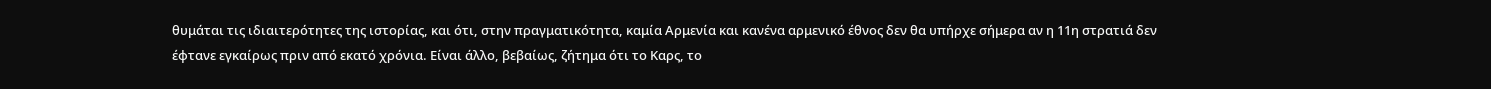θυμάται τις ιδιαιτερότητες της ιστορίας, και ότι, στην πραγματικότητα, καμία Αρμενία και κανένα αρμενικό έθνος δεν θα υπήρχε σήμερα αν η 11η στρατιά δεν έφτανε εγκαίρως πριν από εκατό χρόνια. Είναι άλλο, βεβαίως, ζήτημα ότι το Καρς, το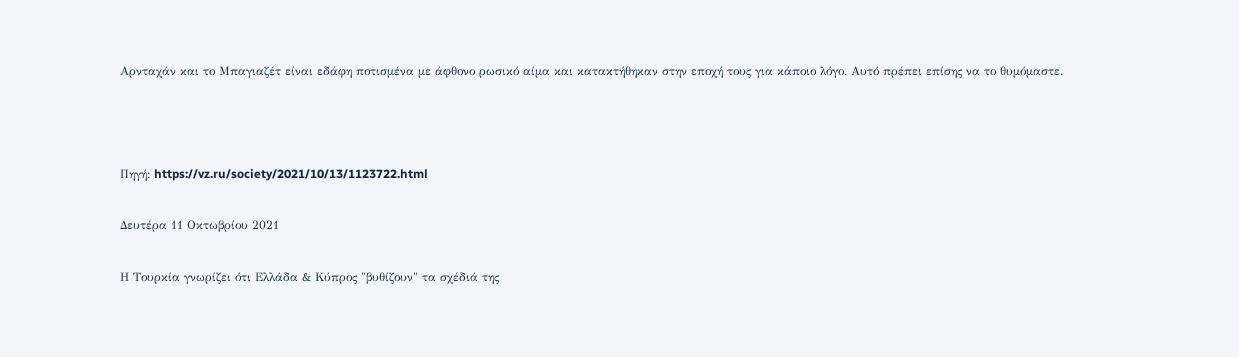Αρνταχάν και το Μπαγιαζέτ είναι εδάφη ποτισμένα με άφθονο ρωσικό αίμα και κατακτήθηκαν στην εποχή τους για κάποιο λόγο. Αυτό πρέπει επίσης να το θυμόμαστε.



Πηγή: https://vz.ru/society/2021/10/13/1123722.html

Δευτέρα 11 Οκτωβρίου 2021

Η Τουρκία γνωρίζει ότι Ελλάδα & Κύπρος "βυθίζουν" τα σχέδιά της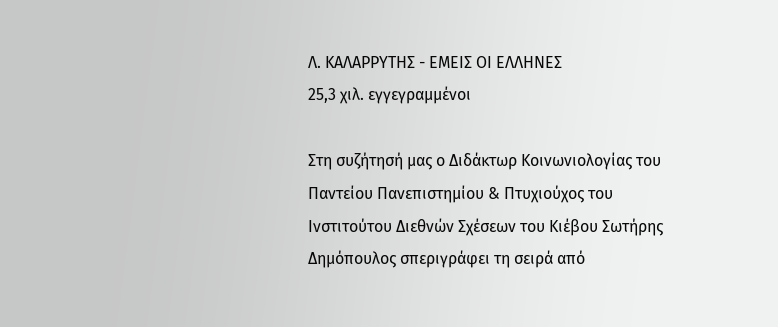Λ. ΚΑΛΑΡΡΥΤΗΣ - ΕΜΕΙΣ ΟΙ ΕΛΛΗΝΕΣ
25,3 χιλ. εγγεγραμμένοι

Στη συζήτησή μας ο Διδάκτωρ Κοινωνιολογίας του Παντείου Πανεπιστημίου & Πτυχιούχος του Ινστιτούτου Διεθνών Σχέσεων του Κιέβου Σωτήρης Δημόπουλος σπεριγράφει τη σειρά από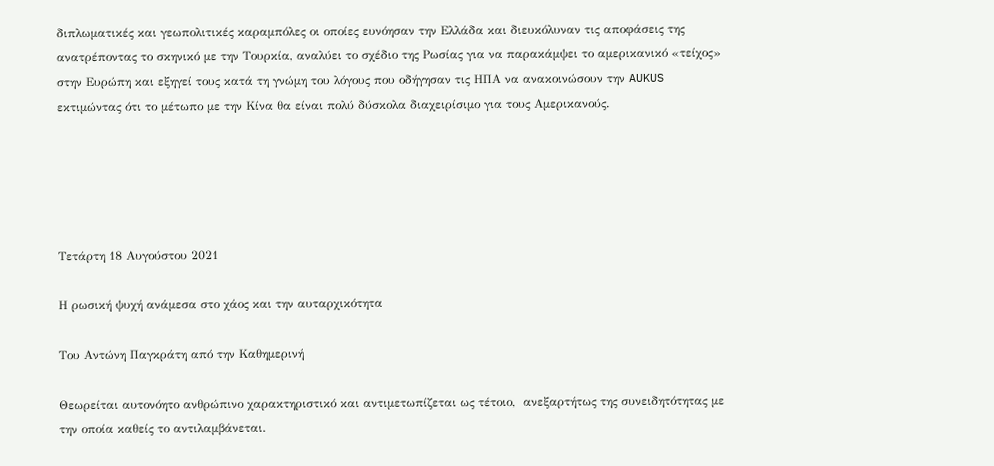διπλωματικές και γεωπολιτικές καραμπόλες οι οποίες ευνόησαν την Ελλάδα και διευκόλυναν τις αποφάσεις της ανατρέποντας το σκηνικό με την Τουρκία, αναλύει το σχέδιο της Ρωσίας για να παρακάμψει το αμερικανικό «τείχος» στην Ευρώπη και εξηγεί τους κατά τη γνώμη του λόγους που οδήγησαν τις ΗΠΑ να ανακοινώσουν την AUKUS εκτιμώντας ότι το μέτωπο με την Κίνα θα είναι πολύ δύσκολα διαχειρίσιμο για τους Αμερικανούς.





Τετάρτη 18 Αυγούστου 2021

Η ρωσική ψυχή ανάμεσα στο χάος και την αυταρχικότητα

Του Αντώνη Παγκράτη από την Καθημερινή

Θεωρείται αυτονόητο ανθρώπινο χαρακτηριστικό και αντιμετωπίζεται ως τέτοιο,  ανεξαρτήτως της συνειδητότητας με την οποία καθείς το αντιλαμβάνεται.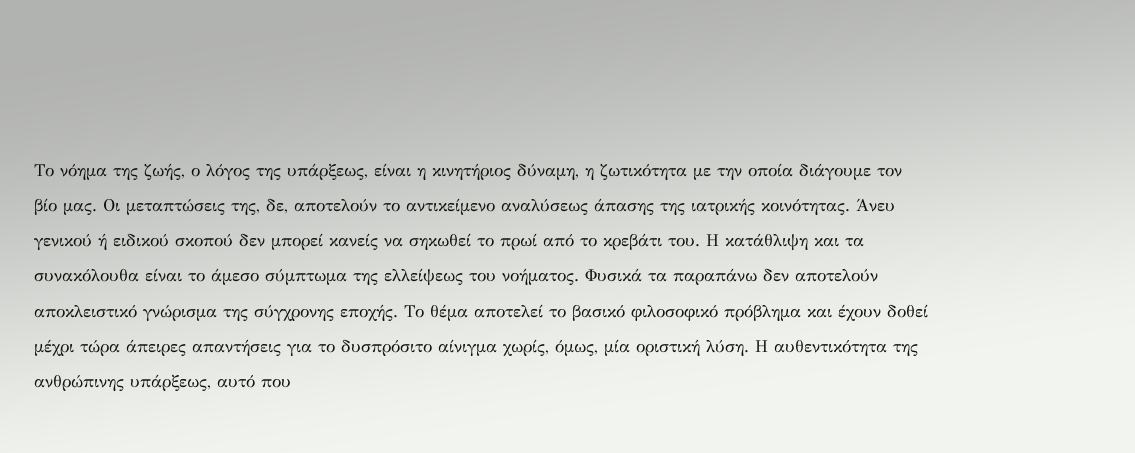Το νόημα της ζωής, ο λόγος της υπάρξεως, είναι η κινητήριος δύναμη, η ζωτικότητα με την οποία διάγουμε τον βίο μας. Οι μεταπτώσεις της, δε, αποτελούν το αντικείμενο αναλύσεως άπασης της ιατρικής κοινότητας. Άνευ γενικού ή ειδικού σκοπού δεν μπορεί κανείς να σηκωθεί το πρωί από το κρεβάτι του. Η κατάθλιψη και τα συνακόλουθα είναι το άμεσο σύμπτωμα της ελλείψεως του νοήματος. Φυσικά τα παραπάνω δεν αποτελούν αποκλειστικό γνώρισμα της σύγχρονης εποχής. Το θέμα αποτελεί το βασικό φιλοσοφικό πρόβλημα και έχουν δοθεί μέχρι τώρα άπειρες απαντήσεις για το δυσπρόσιτο αίνιγμα χωρίς, όμως, μία οριστική λύση. Η αυθεντικότητα της ανθρώπινης υπάρξεως, αυτό που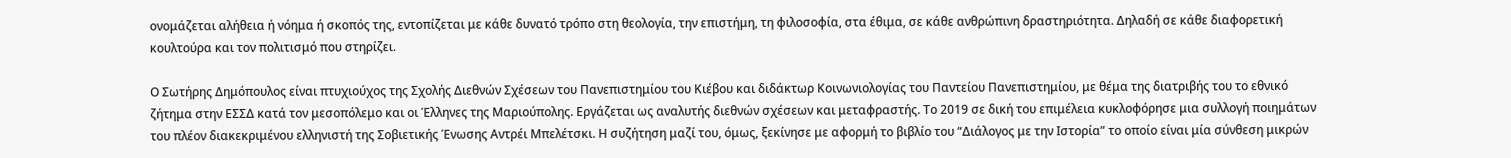ονομάζεται αλήθεια ή νόημα ή σκοπός της, εντοπίζεται με κάθε δυνατό τρόπο στη θεολογία, την επιστήμη, τη φιλοσοφία, στα έθιμα, σε κάθε ανθρώπινη δραστηριότητα. Δηλαδή σε κάθε διαφορετική κουλτούρα και τον πολιτισμό που στηρίζει.

Ο Σωτήρης Δημόπουλος είναι πτυχιούχος της Σχολής Διεθνών Σχέσεων του Πανεπιστημίου του Κιέβου και διδάκτωρ Κοινωνιολογίας του Παντείου Πανεπιστημίου, με θέμα της διατριβής του το εθνικό ζήτημα στην ΕΣΣΔ κατά τον μεσοπόλεμο και οι Έλληνες της Μαριούπολης. Εργάζεται ως αναλυτής διεθνών σχέσεων και μεταφραστής. Το 2019 σε δική του επιμέλεια κυκλοφόρησε μια συλλογή ποιημάτων του πλέον διακεκριμένου ελληνιστή της Σοβιετικής Ένωσης Αντρέι Μπελέτσκι. Η συζήτηση μαζί του, όμως, ξεκίνησε με αφορμή το βιβλίο του “Διάλογος με την Ιστορία” το οποίο είναι μία σύνθεση μικρών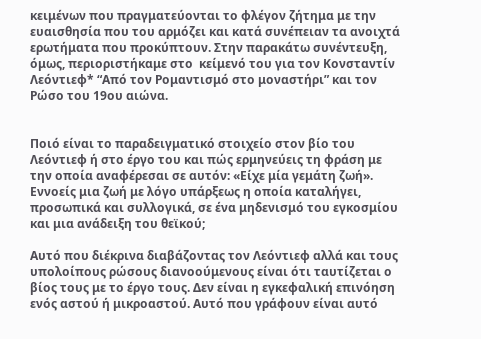κειμένων που πραγματεύονται το φλέγον ζήτημα με την ευαισθησία που του αρμόζει και κατά συνέπειαν τα ανοιχτά ερωτήματα που προκύπτουν. Στην παρακάτω συνέντευξη, όμως, περιοριστήκαμε στο  κείμενό του για τον Κονσταντίν Λεόντιεφ* “Από τον Ρομαντισμό στο μοναστήρι” και τον Ρώσο του 19ου αιώνα.


Ποιό είναι το παραδειγματικό στοιχείο στον βίο του Λεόντιεφ ή στο έργο του και πώς ερμηνεύεις τη φράση με την οποία αναφέρεσαι σε αυτόν: «Είχε μία γεμάτη ζωή». Εννοείς μια ζωή με λόγο υπάρξεως η οποία καταλήγει, προσωπικά και συλλογικά, σε ένα μηδενισμό του εγκοσμίου και μια ανάδειξη του θεϊκού;

Αυτό που διέκρινα διαβάζοντας τον Λεόντιεφ αλλά και τους υπολοίπους ρώσους διανοούμενους είναι ότι ταυτίζεται ο βίος τους με το έργο τους. Δεν είναι η εγκεφαλική επινόηση ενός αστού ή μικροαστού. Αυτό που γράφουν είναι αυτό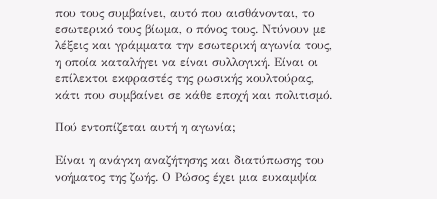που τους συμβαίνει, αυτό που αισθάνονται, το εσωτερικό τους βίωμα, ο πόνος τους. Ντύνουν με λέξεις και γράμματα την εσωτερική αγωνία τους, η οποία καταλήγει να είναι συλλογική. Είναι οι επίλεκτοι εκφραστές της ρωσικής κουλτούρας, κάτι που συμβαίνει σε κάθε εποχή και πολιτισμό.

Πού εντοπίζεται αυτή η αγωνία;

Είναι η ανάγκη αναζήτησης και διατύπωσης του νοήματος της ζωής. Ο Ρώσος έχει μια ευκαμψία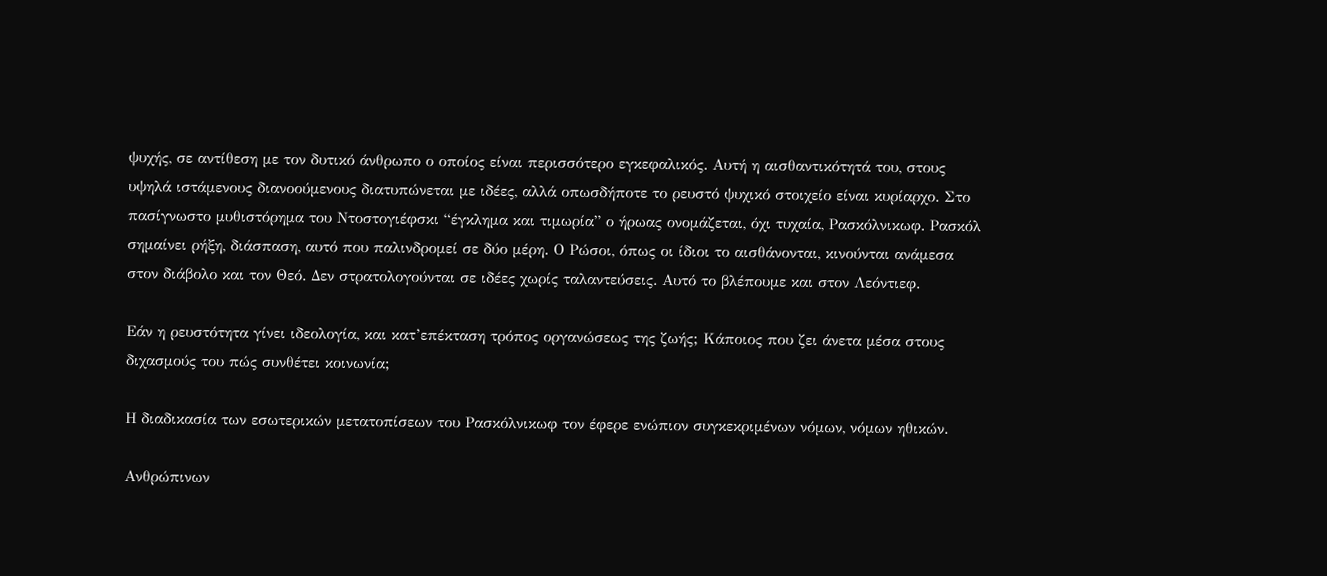ψυχής, σε αντίθεση με τον δυτικό άνθρωπο ο οποίος είναι περισσότερο εγκεφαλικός. Αυτή η αισθαντικότητά του, στους υψηλά ιστάμενους διανοούμενους διατυπώνεται με ιδέες, αλλά οπωσδήποτε το ρευστό ψυχικό στοιχείο είναι κυρίαρχο. Στο πασίγνωστο μυθιστόρημα του Ντοστογιέφσκι “έγκλημα και τιμωρία” ο ήρωας ονομάζεται, όχι τυχαία, Ρασκόλνικωφ. Ρασκόλ σημαίνει ρήξη, διάσπαση, αυτό που παλινδρομεί σε δύο μέρη. Ο Ρώσοι, όπως οι ίδιοι το αισθάνονται, κινούνται ανάμεσα στον διάβολο και τον Θεό. Δεν στρατολογούνται σε ιδέες χωρίς ταλαντεύσεις. Αυτό το βλέπουμε και στον Λεόντιεφ.

Εάν η ρευστότητα γίνει ιδεολογία, και κατ’επέκταση τρόπος οργανώσεως της ζωής; Κάποιος που ζει άνετα μέσα στους διχασμούς του πώς συνθέτει κοινωνία;

Η διαδικασία των εσωτερικών μετατοπίσεων του Ρασκόλνικωφ τον έφερε ενώπιον συγκεκριμένων νόμων, νόμων ηθικών.

Ανθρώπινων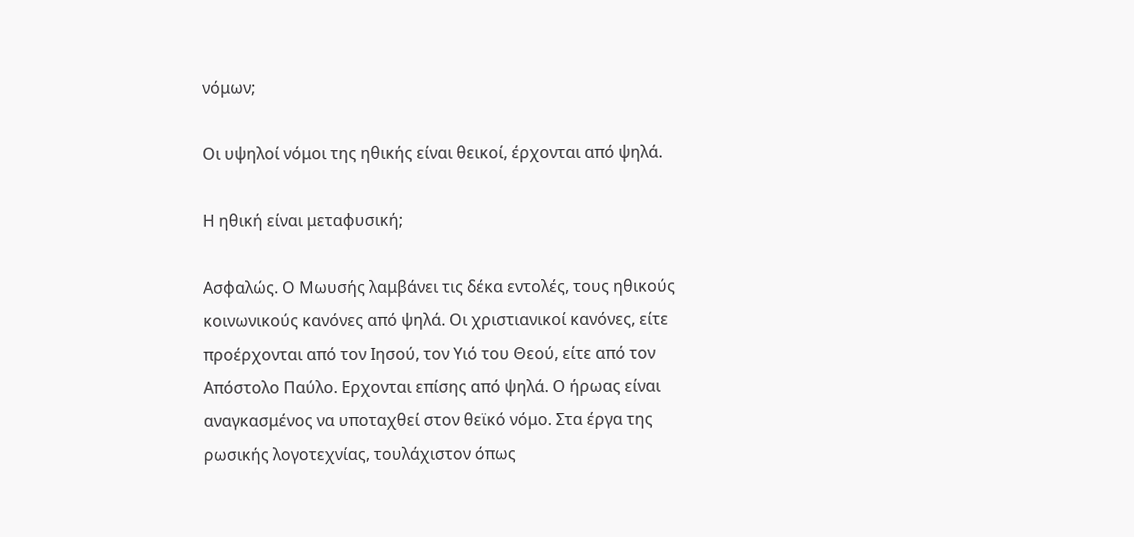νόμων;

Οι υψηλοί νόμοι της ηθικής είναι θεικοί, έρχονται από ψηλά.

Η ηθική είναι μεταφυσική;

Ασφαλώς. Ο Μωυσής λαμβάνει τις δέκα εντολές, τους ηθικούς κοινωνικούς κανόνες από ψηλά. Οι χριστιανικοί κανόνες, είτε προέρχονται από τον Ιησού, τον Υιό του Θεού, είτε από τον Απόστολο Παύλο. Ερχονται επίσης από ψηλά. Ο ήρωας είναι αναγκασμένος να υποταχθεί στον θεϊκό νόμο. Στα έργα της ρωσικής λογοτεχνίας, τουλάχιστον όπως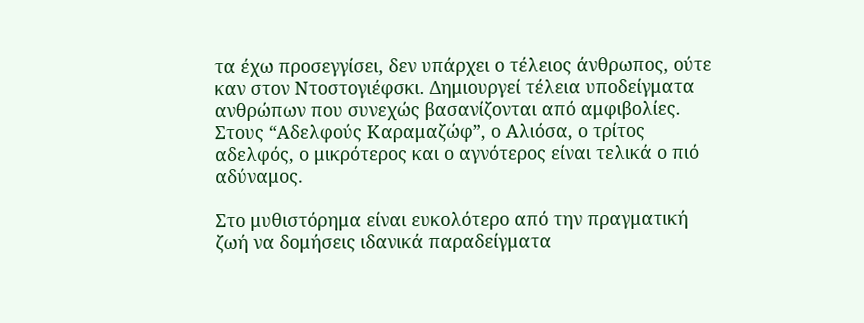τα έχω προσεγγίσει, δεν υπάρχει ο τέλειος άνθρωπος, ούτε καν στον Ντοστογιέφσκι. Δημιουργεί τέλεια υποδείγματα ανθρώπων που συνεχώς βασανίζονται από αμφιβολίες. Στους “Αδελφούς Καραμαζώφ”, ο Αλιόσα, ο τρίτος αδελφός, ο μικρότερος και ο αγνότερος είναι τελικά ο πιό αδύναμος.

Στο μυθιστόρημα είναι ευκολότερο από την πραγματική ζωή να δομήσεις ιδανικά παραδείγματα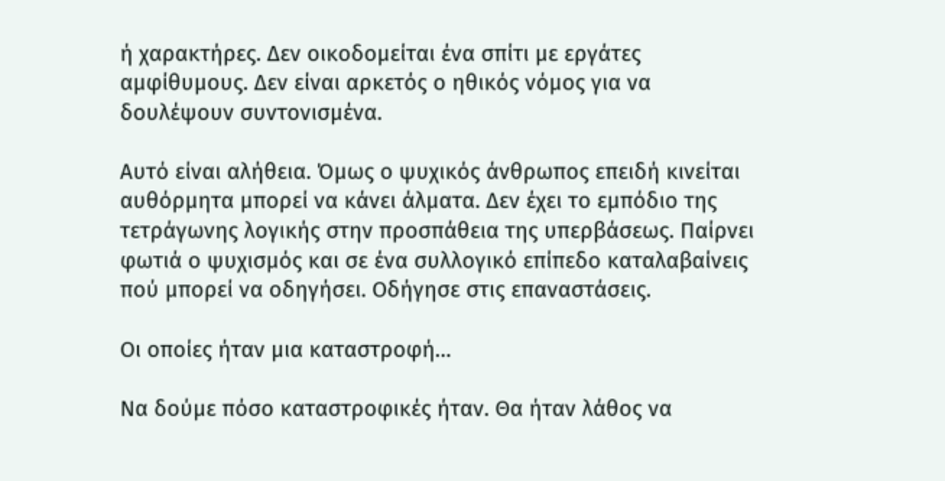ή χαρακτήρες. Δεν οικοδομείται ένα σπίτι με εργάτες αμφίθυμους. Δεν είναι αρκετός ο ηθικός νόμος για να δουλέψουν συντονισμένα.

Αυτό είναι αλήθεια. Όμως ο ψυχικός άνθρωπος επειδή κινείται αυθόρμητα μπορεί να κάνει άλματα. Δεν έχει το εμπόδιο της τετράγωνης λογικής στην προσπάθεια της υπερβάσεως. Παίρνει φωτιά ο ψυχισμός και σε ένα συλλογικό επίπεδο καταλαβαίνεις πού μπορεί να οδηγήσει. Οδήγησε στις επαναστάσεις.

Οι οποίες ήταν μια καταστροφή…

Να δούμε πόσο καταστροφικές ήταν. Θα ήταν λάθος να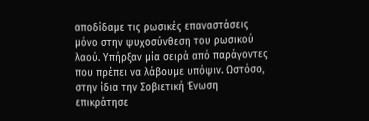αποδίδαμε τις ρωσικές επαναστάσεις μόνο στην ψυχοσύνθεση του ρωσικού λαού. Υπήρξαν μία σειρά από παράγοντες που πρέπει να λάβουμε υπόψιν. Ωστόσο, στην ίδια την Σοβιετική Ένωση επικράτησε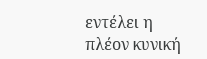εντέλει η πλέον κυνική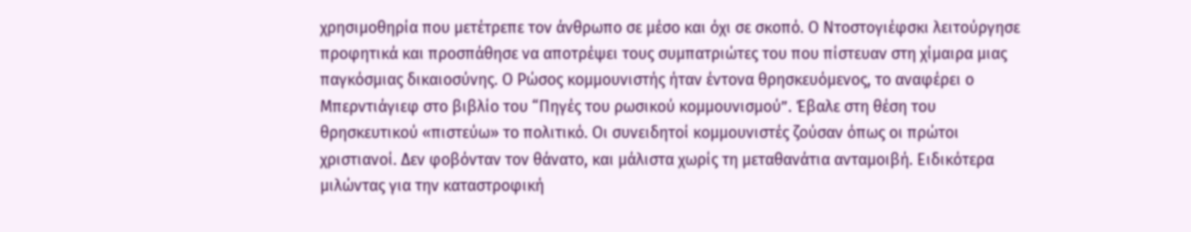χρησιμοθηρία που μετέτρεπε τον άνθρωπο σε μέσο και όχι σε σκοπό. Ο Ντοστογιέφσκι λειτούργησε προφητικά και προσπάθησε να αποτρέψει τους συμπατριώτες του που πίστευαν στη χίμαιρα μιας παγκόσμιας δικαιοσύνης. Ο Ρώσος κομμουνιστής ήταν έντονα θρησκευόμενος, το αναφέρει ο Μπερντιάγιεφ στο βιβλίο του “Πηγές του ρωσικού κομμουνισμού”. Έβαλε στη θέση του θρησκευτικού «πιστεύω» το πολιτικό. Οι συνειδητοί κομμουνιστές ζούσαν όπως οι πρώτοι χριστιανοί. Δεν φοβόνταν τον θάνατο, και μάλιστα χωρίς τη μεταθανάτια ανταμοιβή. Ειδικότερα μιλώντας για την καταστροφική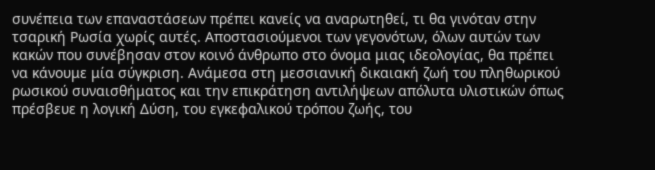συνέπεια των επαναστάσεων πρέπει κανείς να αναρωτηθεί, τι θα γινόταν στην τσαρική Ρωσία χωρίς αυτές. Αποστασιούμενοι των γεγονότων, όλων αυτών των κακών που συνέβησαν στον κοινό άνθρωπο στο όνομα μιας ιδεολογίας, θα πρέπει να κάνουμε μία σύγκριση. Ανάμεσα στη μεσσιανική δικαιακή ζωή του πληθωρικού ρωσικού συναισθήματος και την επικράτηση αντιλήψεων απόλυτα υλιστικών όπως πρέσβευε η λογική Δύση, του εγκεφαλικού τρόπου ζωής, του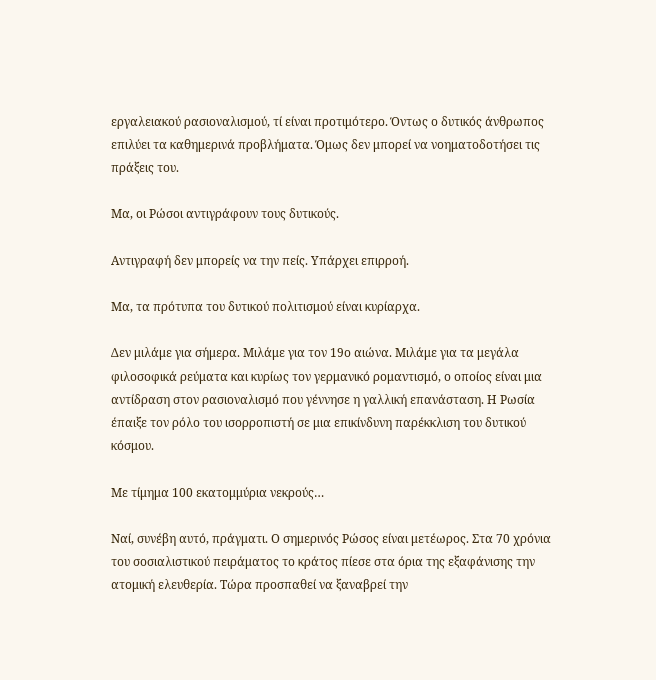εργαλειακού ρασιοναλισμού, τί είναι προτιμότερο. Όντως ο δυτικός άνθρωπος επιλύει τα καθημερινά προβλήματα. Όμως δεν μπορεί να νοηματοδοτήσει τις πράξεις του.

Μα, οι Ρώσοι αντιγράφουν τους δυτικούς.

Αντιγραφή δεν μπορείς να την πείς. Υπάρχει επιρροή.

Μα, τα πρότυπα του δυτικού πολιτισμού είναι κυρίαρχα.

Δεν μιλάμε για σήμερα. Μιλάμε για τον 19ο αιώνα. Μιλάμε για τα μεγάλα φιλοσοφικά ρεύματα και κυρίως τον γερμανικό ρομαντισμό, ο οποίος είναι μια αντίδραση στον ρασιοναλισμό που γέννησε η γαλλική επανάσταση. Η Ρωσία έπαιξε τον ρόλο του ισορροπιστή σε μια επικίνδυνη παρέκκλιση του δυτικού κόσμου.

Με τίμημα 100 εκατομμύρια νεκρούς…

Ναί, συνέβη αυτό, πράγματι. Ο σημερινός Ρώσος είναι μετέωρος. Στα 70 χρόνια του σοσιαλιστικού πειράματος το κράτος πίεσε στα όρια της εξαφάνισης την ατομική ελευθερία. Τώρα προσπαθεί να ξαναβρεί την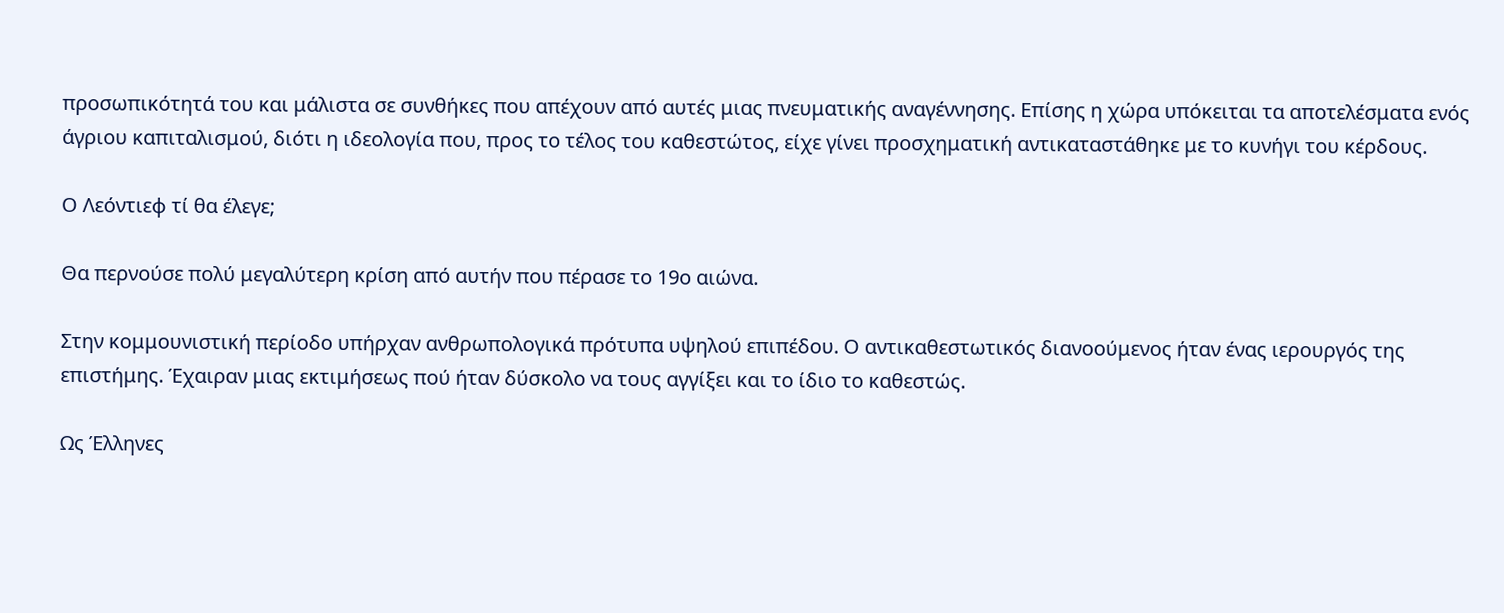προσωπικότητά του και μάλιστα σε συνθήκες που απέχουν από αυτές μιας πνευματικής αναγέννησης. Επίσης η χώρα υπόκειται τα αποτελέσματα ενός άγριου καπιταλισμού, διότι η ιδεολογία που, προς το τέλος του καθεστώτος, είχε γίνει προσχηματική αντικαταστάθηκε με το κυνήγι του κέρδους.

Ο Λεόντιεφ τί θα έλεγε;

Θα περνούσε πολύ μεγαλύτερη κρίση από αυτήν που πέρασε το 19ο αιώνα.

Στην κομμουνιστική περίοδο υπήρχαν ανθρωπολογικά πρότυπα υψηλού επιπέδου. Ο αντικαθεστωτικός διανοούμενος ήταν ένας ιερουργός της επιστήμης. Έχαιραν μιας εκτιμήσεως πού ήταν δύσκολο να τους αγγίξει και το ίδιο το καθεστώς.

Ως Έλληνες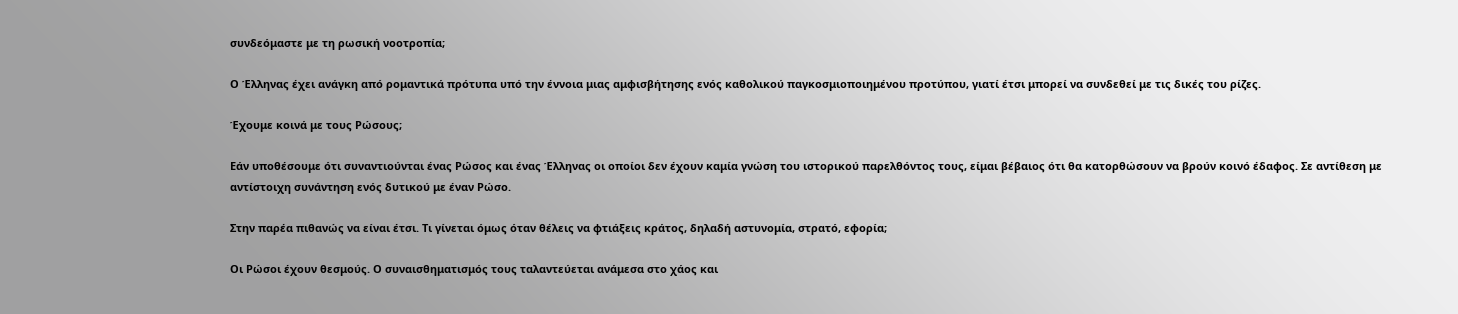συνδεόμαστε με τη ρωσική νοοτροπία;

Ο Έλληνας έχει ανάγκη από ρομαντικά πρότυπα υπό την έννοια μιας αμφισβήτησης ενός καθολικού παγκοσμιοποιημένου προτύπου, γιατί έτσι μπορεί να συνδεθεί με τις δικές του ρίζες.

Έχουμε κοινά με τους Ρώσους;

Εάν υποθέσουμε ότι συναντιούνται ένας Ρώσος και ένας Έλληνας οι οποίοι δεν έχουν καμία γνώση του ιστορικού παρελθόντος τους, είμαι βέβαιος ότι θα κατορθώσουν να βρούν κοινό έδαφος. Σε αντίθεση με αντίστοιχη συνάντηση ενός δυτικού με έναν Ρώσο.

Στην παρέα πιθανώς να είναι έτσι. Τι γίνεται όμως όταν θέλεις να φτιάξεις κράτος, δηλαδή αστυνομία, στρατό, εφορία;

Οι Ρώσοι έχουν θεσμούς. Ο συναισθηματισμός τους ταλαντεύεται ανάμεσα στο χάος και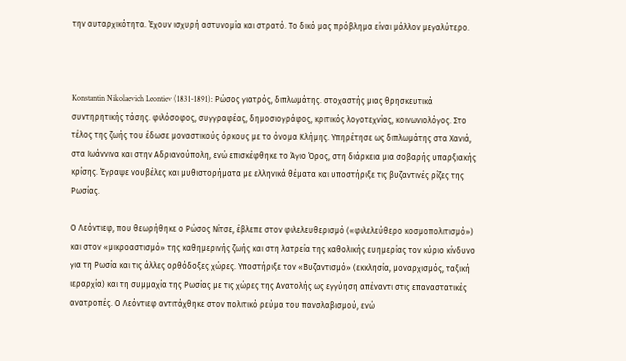την αυταρχικότητα. Έχουν ισχυρή αστυνομία και στρατό. Το δικό μας πρόβλημα είναι μάλλον μεγαλύτερο.



Konstantin Nikolaevich Leontiev (1831-1891): Ρώσος γιατρός, διπλωμάτης. στοχαστής μιας θρησκευτικά συντηρητικής τάσης. φιλόσοφος, συγγραφέας, δημοσιογράφος, κριτικός λογοτεχνίας, κοινωνιολόγος. Στο τέλος της ζωής του έδωσε μοναστικούς όρκους με το όνομα Κλήμης. Υπηρέτησε ως διπλωμάτης στα Χανιά, στα Ιωάννινα και στην Αδριανούπολη, ενώ επισκέφθηκε το Άγιο Όρος, στη διάρκεια μια σοβαρής υπαρξιακής κρίσης. Έγραψε νουβέλες και μυθιστορήματα με ελληνικά θέματα και υποστήριξε τις βυζαντινές ρίζες της Ρωσίας.

Ο Λεόντιεφ, που θεωρήθηκε ο Ρώσος Νίτσε, έβλεπε στον φιλελευθερισμό («φιλελεύθερο κοσμοπολιτισμό») και στον «μικροαστισμό» της καθημερινής ζωής και στη λατρεία της καθολικής ευημερίας τον κύριο κίνδυνο για τη Ρωσία και τις άλλες ορθόδοξες χώρες. Υποστήριξε τον «Βυζαντισμό» (εκκλησία, μοναρχισμός, ταξική ιεραρχία) και τη συμμαχία της Ρωσίας με τις χώρες της Ανατολής ως εγγύηση απέναντι στις επαναστατικές ανατροπές. Ο Λεόντιεφ αντιτάχθηκε στον πολιτικό ρεύμα του πανσλαβισμού, ενώ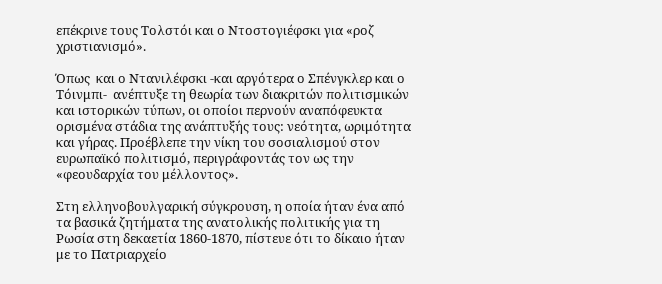επέκρινε τους Τολστόι και ο Ντοστογιέφσκι για «ροζ χριστιανισμό».

Όπως  και ο Ντανιλέφσκι -και αργότερα ο Σπένγκλερ και ο Τόινμπι-  ανέπτυξε τη θεωρία των διακριτών πολιτισμικών και ιστορικών τύπων, οι οποίοι περνούν αναπόφευκτα ορισμένα στάδια της ανάπτυξής τους: νεότητα, ωριμότητα και γήρας. Προέβλεπε την νίκη του σοσιαλισμού στον ευρωπαϊκό πολιτισμό, περιγράφοντάς τον ως την «φεουδαρχία του μέλλοντος».

Στη ελληνοβουλγαρική σύγκρουση, η οποία ήταν ένα από τα βασικά ζητήματα της ανατολικής πολιτικής για τη Ρωσία στη δεκαετία 1860-1870, πίστευε ότι το δίκαιο ήταν με το Πατριαρχείο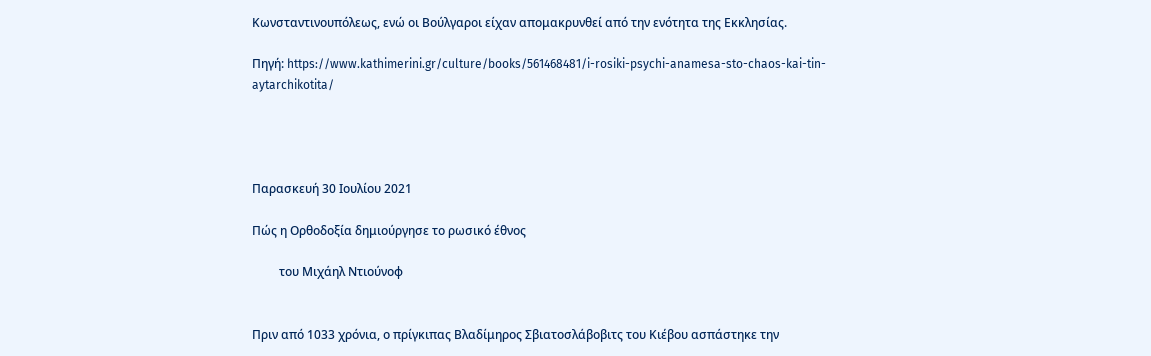Κωνσταντινουπόλεως, ενώ οι Βούλγαροι είχαν απομακρυνθεί από την ενότητα της Εκκλησίας.

Πηγή: https://www.kathimerini.gr/culture/books/561468481/i-rosiki-psychi-anamesa-sto-chaos-kai-tin-aytarchikotita/




Παρασκευή 30 Ιουλίου 2021

Πώς η Ορθοδοξία δημιούργησε το ρωσικό έθνος

         του Μιχάηλ Ντιούνοφ


Πριν από 1033 χρόνια, ο πρίγκιπας Βλαδίμηρος Σβιατοσλάβοβιτς του Κιέβου ασπάστηκε την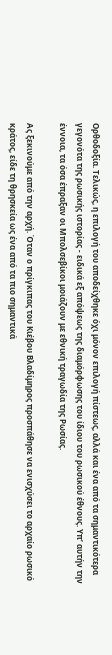Ορθοδοξία. Τελικώς, η επιλογή του αποδείχθηκε όχι μόνον επιλογή πίστεως, αλλά και ένα από τα σημαντικότερα γεγονότα της ρωσικής ιστορίας - ειδικά εξ απόψεως της διαμόρφωσης του ίδιου του ρωσικού έθνους. Υπ’ αυτήν την έννοια, τα όσα έπραξαν οι Μπολσεβίκοι μοιάζουν με εθνική τραγωδία της Ρωσίας.

Ας ξεκινούμε από την αρχή. Όταν ο πρίγκιπας του Κιέβου Βλαδίμηρος προσπάθησε να ενισχύσει το αρχαίο ρωσικό κράτος, είδε τη θρησκεία ως ένα από τα πιο σημαντικά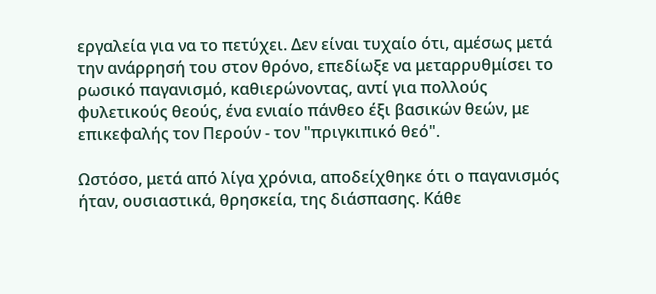εργαλεία για να το πετύχει. Δεν είναι τυχαίο ότι, αμέσως μετά την ανάρρησή του στον θρόνο, επεδίωξε να μεταρρυθμίσει το ρωσικό παγανισμό, καθιερώνοντας, αντί για πολλούς φυλετικούς θεούς, ένα ενιαίο πάνθεο έξι βασικών θεών, με επικεφαλής τον Περούν - τον "πριγκιπικό θεό".

Ωστόσο, μετά από λίγα χρόνια, αποδείχθηκε ότι ο παγανισμός ήταν, ουσιαστικά, θρησκεία, της διάσπασης. Κάθε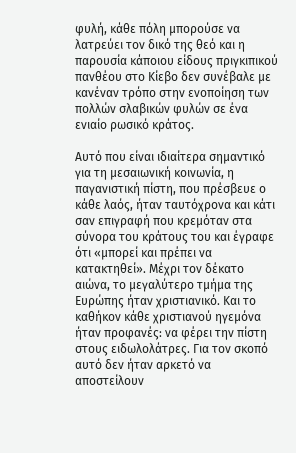φυλή, κάθε πόλη μπορούσε να λατρεύει τον δικό της θεό και η παρουσία κάποιου είδους πριγκιπικού πανθέου στο Κίεβο δεν συνέβαλε με κανέναν τρόπο στην ενοποίηση των πολλών σλαβικών φυλών σε ένα ενιαίο ρωσικό κράτος.

Αυτό που είναι ιδιαίτερα σημαντικό για τη μεσαιωνική κοινωνία, η παγανιστική πίστη, που πρέσβευε ο κάθε λαός, ήταν ταυτόχρονα και κάτι σαν επιγραφή που κρεμόταν στα σύνορα του κράτους του και έγραφε ότι «μπορεί και πρέπει να κατακτηθεί». Μέχρι τον δέκατο αιώνα, το μεγαλύτερο τμήμα της Ευρώπης ήταν χριστιανικό. Και το καθήκον κάθε χριστιανού ηγεμόνα ήταν προφανές: να φέρει την πίστη στους ειδωλολάτρες. Για τον σκοπό αυτό δεν ήταν αρκετό να αποστείλουν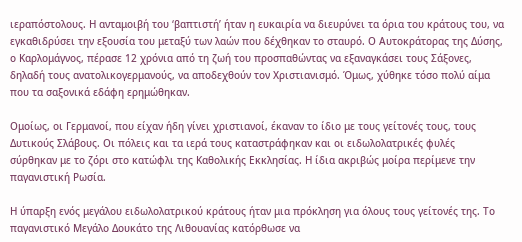ιεραπόστολους. Η ανταμοιβή του ‘βαπτιστή’ ήταν η ευκαιρία να διευρύνει τα όρια του κράτους του, να εγκαθιδρύσει την εξουσία του μεταξύ των λαών που δέχθηκαν το σταυρό. Ο Αυτοκράτορας της Δύσης, ο Καρλομάγνος, πέρασε 12 χρόνια από τη ζωή του προσπαθώντας να εξαναγκάσει τους Σάξονες, δηλαδή τους ανατολικογερμανούς, να αποδεχθούν τον Χριστιανισμό. Όμως, χύθηκε τόσο πολύ αίμα που τα σαξονικά εδάφη ερημώθηκαν.

Ομοίως, οι Γερμανοί, που είχαν ήδη γίνει χριστιανοί, έκαναν το ίδιο με τους γείτονές τους, τους Δυτικούς Σλάβους. Οι πόλεις και τα ιερά τους καταστράφηκαν και οι ειδωλολατρικές φυλές σύρθηκαν με το ζόρι στο κατώφλι της Καθολικής Εκκλησίας. Η ίδια ακριβώς μοίρα περίμενε την παγανιστική Ρωσία.

Η ύπαρξη ενός μεγάλου ειδωλολατρικού κράτους ήταν μια πρόκληση για όλους τους γείτονές της. Το παγανιστικό Μεγάλο Δουκάτο της Λιθουανίας κατόρθωσε να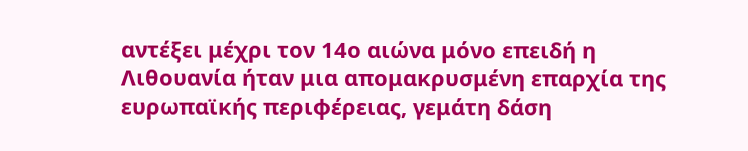αντέξει μέχρι τον 14ο αιώνα μόνο επειδή η Λιθουανία ήταν μια απομακρυσμένη επαρχία της ευρωπαϊκής περιφέρειας, γεμάτη δάση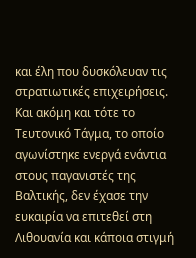και έλη που δυσκόλευαν τις στρατιωτικές επιχειρήσεις. Και ακόμη και τότε το Τευτονικό Τάγμα, το οποίο αγωνίστηκε ενεργά ενάντια στους παγανιστές της Βαλτικής, δεν έχασε την ευκαιρία να επιτεθεί στη Λιθουανία και κάποια στιγμή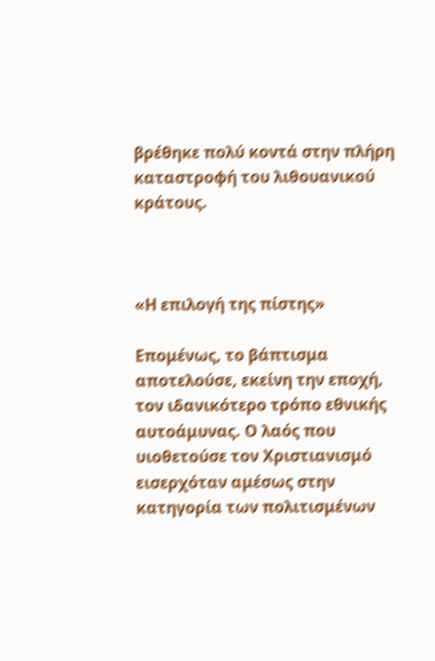βρέθηκε πολύ κοντά στην πλήρη καταστροφή του λιθουανικού κράτους.



«Η επιλογή της πίστης»

Επομένως, το βάπτισμα αποτελούσε, εκείνη την εποχή, τον ιδανικότερο τρόπο εθνικής αυτοάμυνας. Ο λαός που υιοθετούσε τον Χριστιανισμό εισερχόταν αμέσως στην κατηγορία των πολιτισμένων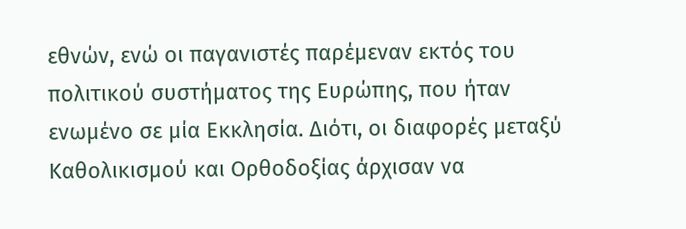εθνών, ενώ οι παγανιστές παρέμεναν εκτός του πολιτικού συστήματος της Ευρώπης, που ήταν ενωμένο σε μία Εκκλησία. Διότι, οι διαφορές μεταξύ Καθολικισμού και Ορθοδοξίας άρχισαν να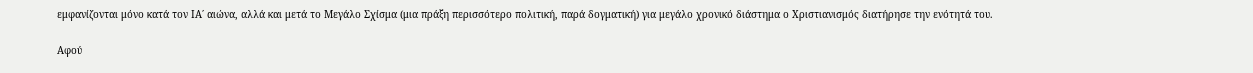εμφανίζονται μόνο κατά τον ΙΑ΄ αιώνα, αλλά και μετά το Μεγάλο Σχίσμα (μια πράξη περισσότερο πολιτική, παρά δογματική) για μεγάλο χρονικό διάστημα ο Χριστιανισμός διατήρησε την ενότητά του.

Αφού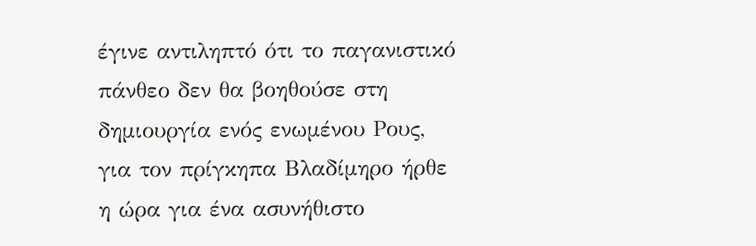έγινε αντιληπτό ότι το παγανιστικό πάνθεο δεν θα βοηθούσε στη δημιουργία ενός ενωμένου Ρους, για τον πρίγκηπα Βλαδίμηρο ήρθε η ώρα για ένα ασυνήθιστο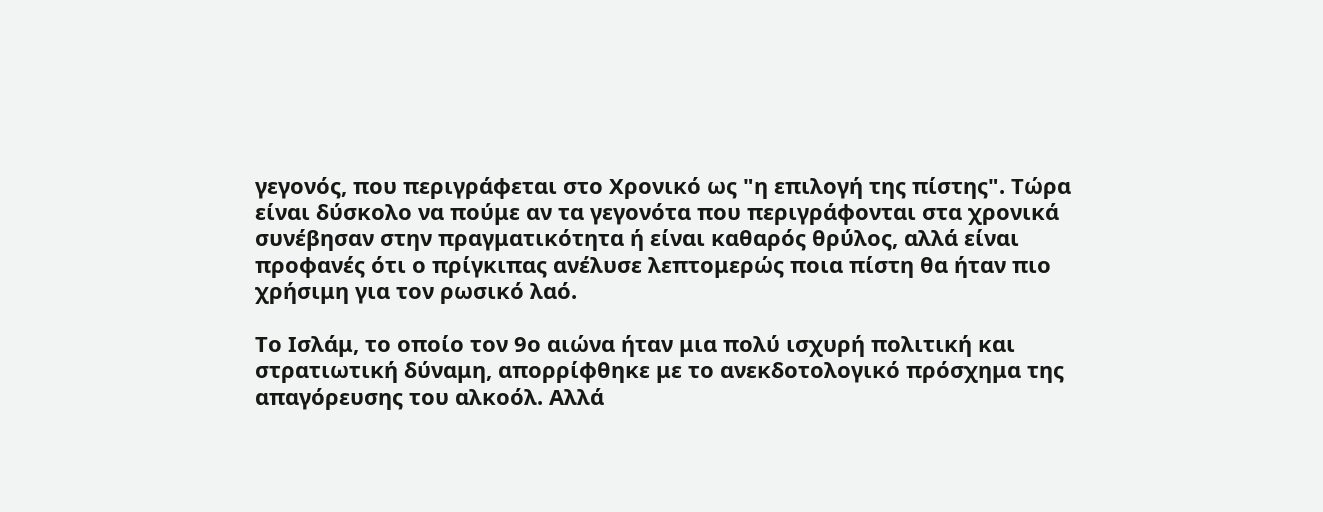γεγονός, που περιγράφεται στο Χρονικό ως "η επιλογή της πίστης". Τώρα είναι δύσκολο να πούμε αν τα γεγονότα που περιγράφονται στα χρονικά συνέβησαν στην πραγματικότητα ή είναι καθαρός θρύλος, αλλά είναι προφανές ότι ο πρίγκιπας ανέλυσε λεπτομερώς ποια πίστη θα ήταν πιο χρήσιμη για τον ρωσικό λαό.

Το Ισλάμ, το οποίο τον 9ο αιώνα ήταν μια πολύ ισχυρή πολιτική και στρατιωτική δύναμη, απορρίφθηκε με το ανεκδοτολογικό πρόσχημα της απαγόρευσης του αλκοόλ. Αλλά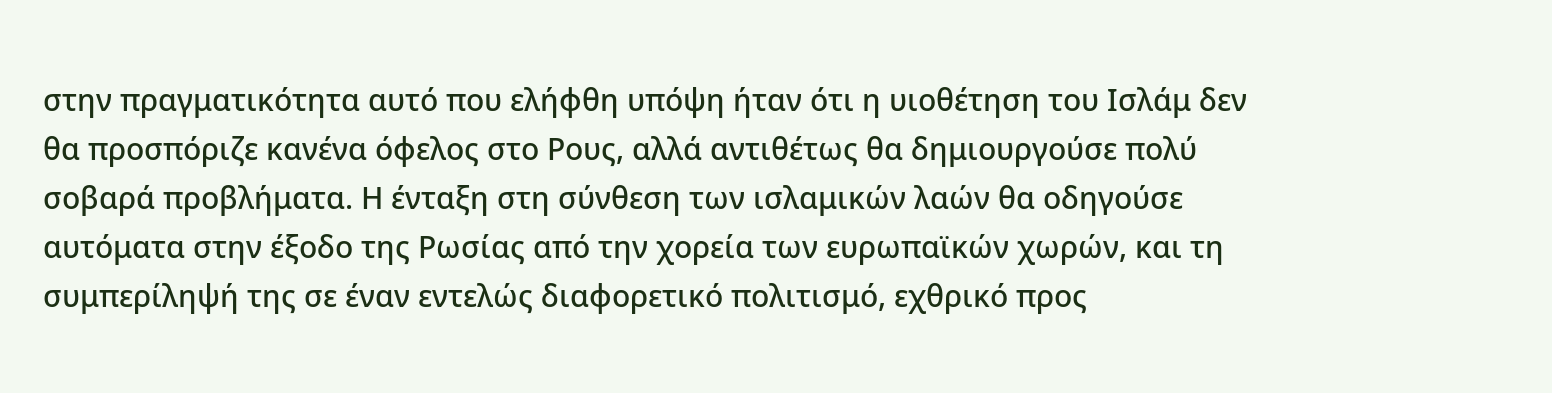στην πραγματικότητα αυτό που ελήφθη υπόψη ήταν ότι η υιοθέτηση του Ισλάμ δεν θα προσπόριζε κανένα όφελος στο Ρους, αλλά αντιθέτως θα δημιουργούσε πολύ σοβαρά προβλήματα. Η ένταξη στη σύνθεση των ισλαμικών λαών θα οδηγούσε αυτόματα στην έξοδο της Ρωσίας από την χορεία των ευρωπαϊκών χωρών, και τη συμπερίληψή της σε έναν εντελώς διαφορετικό πολιτισμό, εχθρικό προς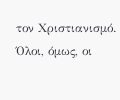τον Χριστιανισμό. Όλοι, όμως, οι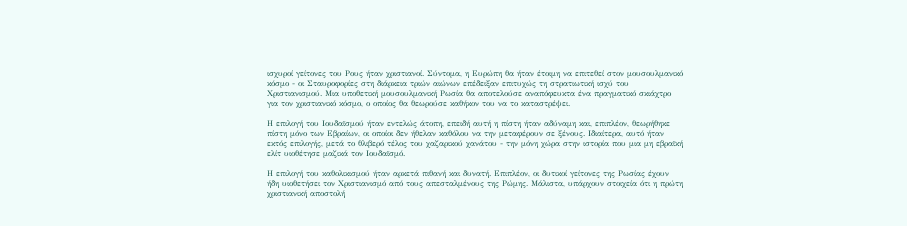ισχυροί γείτονες του Ρους ήταν χριστιανοί. Σύντομα, η Ευρώπη θα ήταν έτοιμη να επιτεθεί στον μουσουλμανικό κόσμο - οι Σταυροφορίες στη διάρκεια τριών αιώνων επέδειξαν επιτυχώς τη στρατιωτική ισχύ του Χριστιανισμού. Μια υποθετική μουσουλμανική Ρωσία θα αποτελούσε αναπόφευκτα ένα πραγματικό σκιάχτρο για τον χριστιανικό κόσμο, ο οποίος θα θεωρούσε καθήκον του να το καταστρέψει.

Η επιλογή του Ιουδαϊσμού ήταν εντελώς άτοπη, επειδή αυτή η πίστη ήταν αδύναμη και, επιπλέον, θεωρήθηκε πίστη μόνο των Εβραίων, οι οποίοι δεν ήθελαν καθόλου να την μεταφέρουν σε ξένους. Ιδιαίτερα, αυτό ήταν εκτός επιλογής, μετά το θλιβερό τέλος του χαζαρικού χανάτου - την μόνη χώρα στην ιστορία που μια μη εβραϊκή ελίτ υιοθέτησε μαζικά τον Ιουδαϊσμό.

Η επιλογή του καθολικισμού ήταν αρκετά πιθανή και δυνατή. Επιπλέον, οι δυτικοί γείτονες της Ρωσίας έχουν ήδη υιοθετήσει τον Χριστιανισμό από τους απεσταλμένους της Ρώμης. Μάλιστα, υπάρχουν στοιχεία ότι η πρώτη χριστιανική αποστολή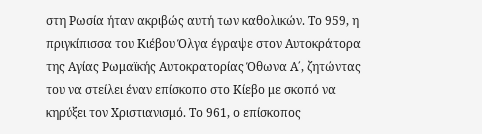στη Ρωσία ήταν ακριβώς αυτή των καθολικών. Το 959, η πριγκίπισσα του Κιέβου Όλγα έγραψε στον Αυτοκράτορα της Αγίας Ρωμαϊκής Αυτοκρατορίας Όθωνα Α΄, ζητώντας του να στείλει έναν επίσκοπο στο Κίεβο με σκοπό να κηρύξει τον Χριστιανισμό. Το 961, ο επίσκοπος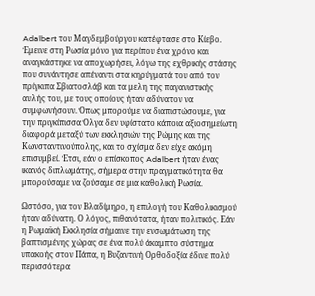Adalbert του Μαγδεμβούργου κατέφτασε στο Κίεβο. Έμεινε στη Ρωσία μόνο για περίπου ένα χρόνο και αναγκάστηκε να αποχωρήσει, λόγω της εχθρικής στάσης που συνάντησε απέναντι στα κηρύγματά του από τον πρίγκιπα Σβιατοσλάβ και τα μελη της παγανιστικής αυλής του, με τους οποίους ήταν αδύνατον να συμφωνήσουν. Όπως μπορούμε να διαπιστώσουμε, για την πριγκίπισσα Όλγα δεν υφίστατο κάποια αξιοσημείωτη διαφορά μεταξύ των εκκλησιών της Ρώμης και της Κωνσταντινούπολης, και το σχίσμα δεν είχε ακόμη επισυμβεί. Έτσι, εάν ο επίσκοπος Adalbert ήταν ένας ικανός διπλωμάτης, σήμερα στην πραγματικότητα θα μπορούσαμε να ζούσαμε σε μια καθολική Ρωσία.

Ωστόσο, για τον Βλαδίμηρο, η επιλογή του Καθολικισμού ήταν αδύνατη. Ο λόγος, πιθανότατα, ήταν πολιτικός. Εάν η Ρωμαϊκή Εκκλησία σήμαινε την ενσωμάτωση της βαπτισμένης χώρας σε ένα πολύ άκαμπτο σύστημα υπακοής στον Πάπα, η Βυζαντινή Ορθοδοξία έδινε πολύ περισσότερα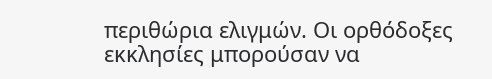περιθώρια ελιγμών. Οι ορθόδοξες εκκλησίες μπορούσαν να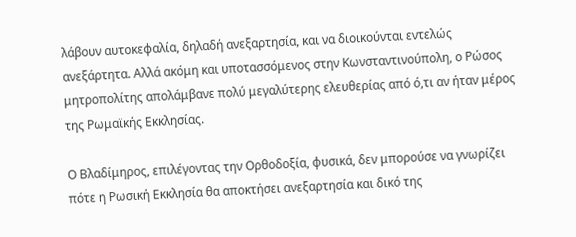λάβουν αυτοκεφαλία, δηλαδή ανεξαρτησία, και να διοικούνται εντελώς ανεξάρτητα. Αλλά ακόμη και υποτασσόμενος στην Κωνσταντινούπολη, ο Ρώσος μητροπολίτης απολάμβανε πολύ μεγαλύτερης ελευθερίας από ό,τι αν ήταν μέρος της Ρωμαϊκής Εκκλησίας.

Ο Βλαδίμηρος, επιλέγοντας την Ορθοδοξία, φυσικά, δεν μπορούσε να γνωρίζει πότε η Ρωσική Εκκλησία θα αποκτήσει ανεξαρτησία και δικό της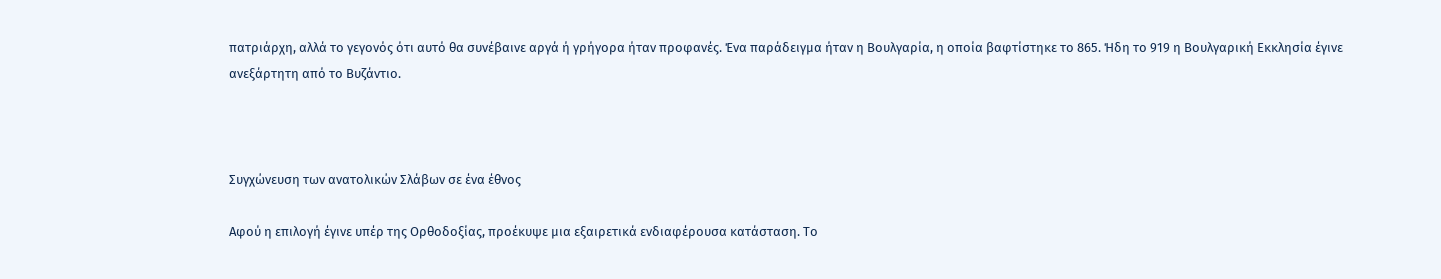πατριάρχη, αλλά το γεγονός ότι αυτό θα συνέβαινε αργά ή γρήγορα ήταν προφανές. Ένα παράδειγμα ήταν η Βουλγαρία, η οποία βαφτίστηκε το 865. Ήδη το 919 η Βουλγαρική Εκκλησία έγινε ανεξάρτητη από το Βυζάντιο.



Συγχώνευση των ανατολικών Σλάβων σε ένα έθνος

Αφού η επιλογή έγινε υπέρ της Ορθοδοξίας, προέκυψε μια εξαιρετικά ενδιαφέρουσα κατάσταση. Το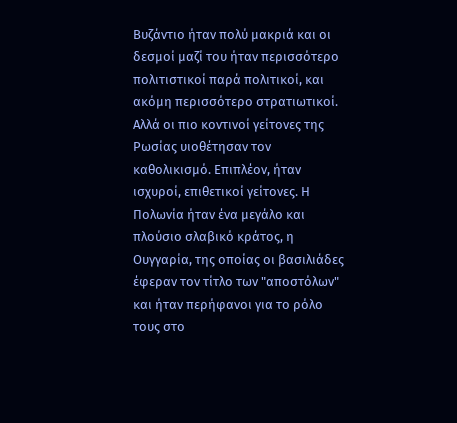Βυζάντιο ήταν πολύ μακριά και οι δεσμοί μαζί του ήταν περισσότερο πολιτιστικοί παρά πολιτικοί, και ακόμη περισσότερο στρατιωτικοί. Αλλά οι πιο κοντινοί γείτονες της Ρωσίας υιοθέτησαν τον καθολικισμό. Επιπλέον, ήταν ισχυροί, επιθετικοί γείτονες. Η Πολωνία ήταν ένα μεγάλο και πλούσιο σλαβικό κράτος, η Ουγγαρία, της οποίας οι βασιλιάδες έφεραν τον τίτλο των "αποστόλων" και ήταν περήφανοι για το ρόλο τους στο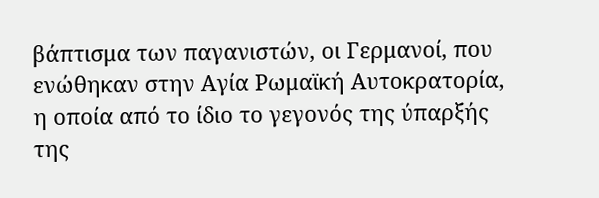βάπτισμα των παγανιστών, οι Γερμανοί, που ενώθηκαν στην Αγία Ρωμαϊκή Αυτοκρατορία, η οποία από το ίδιο το γεγονός της ύπαρξής της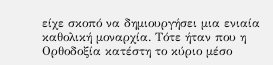είχε σκοπό να δημιουργήσει μια ενιαία καθολική μοναρχία. Τότε ήταν που η Ορθοδοξία κατέστη το κύριο μέσο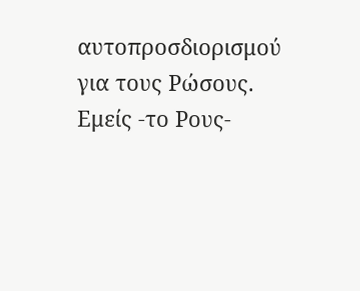αυτοπροσδιορισμού για τους Ρώσους. Εμείς -το Ρους-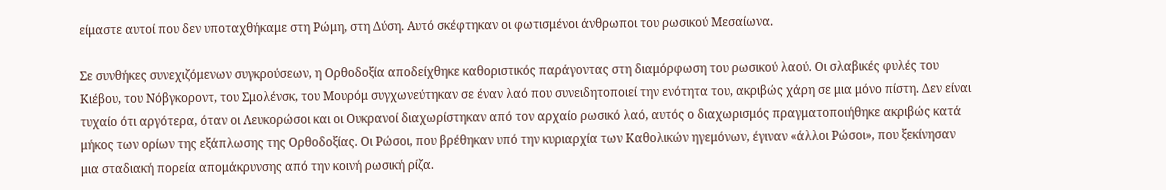είμαστε αυτοί που δεν υποταχθήκαμε στη Ρώμη, στη Δύση. Αυτό σκέφτηκαν οι φωτισμένοι άνθρωποι του ρωσικού Μεσαίωνα.

Σε συνθήκες συνεχιζόμενων συγκρούσεων, η Ορθοδοξία αποδείχθηκε καθοριστικός παράγοντας στη διαμόρφωση του ρωσικού λαού. Οι σλαβικές φυλές του Κιέβου, του Νόβγκοροντ, του Σμολένσκ, του Μουρόμ συγχωνεύτηκαν σε έναν λαό που συνειδητοποιεί την ενότητα του, ακριβώς χάρη σε μια μόνο πίστη. Δεν είναι τυχαίο ότι αργότερα, όταν οι Λευκορώσοι και οι Ουκρανοί διαχωρίστηκαν από τον αρχαίο ρωσικό λαό, αυτός ο διαχωρισμός πραγματοποιήθηκε ακριβώς κατά μήκος των ορίων της εξάπλωσης της Ορθοδοξίας. Οι Ρώσοι, που βρέθηκαν υπό την κυριαρχία των Καθολικών ηγεμόνων, έγιναν «άλλοι Ρώσοι», που ξεκίνησαν μια σταδιακή πορεία απομάκρυνσης από την κοινή ρωσική ρίζα.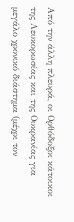Από την άλλη πλευρά, οι Ορθόδοξοι κάτοικοι της Λευκορωσίας και της Ουκρανίας για μεγάλο χρονικό διάστημα (μέχρι τον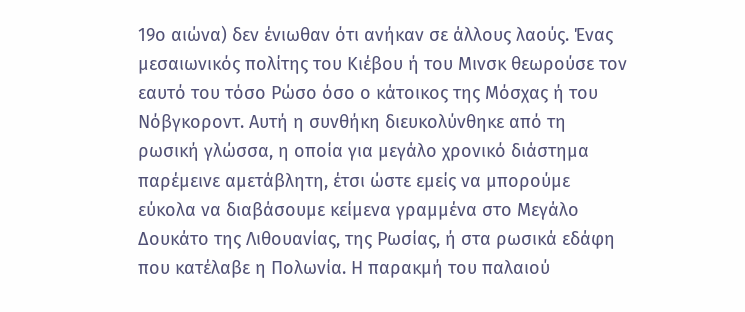19ο αιώνα) δεν ένιωθαν ότι ανήκαν σε άλλους λαούς. Ένας μεσαιωνικός πολίτης του Κιέβου ή του Μινσκ θεωρούσε τον εαυτό του τόσο Ρώσο όσο ο κάτοικος της Μόσχας ή του Νόβγκοροντ. Αυτή η συνθήκη διευκολύνθηκε από τη ρωσική γλώσσα, η οποία για μεγάλο χρονικό διάστημα παρέμεινε αμετάβλητη, έτσι ώστε εμείς να μπορούμε εύκολα να διαβάσουμε κείμενα γραμμένα στο Μεγάλο Δουκάτο της Λιθουανίας, της Ρωσίας, ή στα ρωσικά εδάφη που κατέλαβε η Πολωνία. Η παρακμή του παλαιού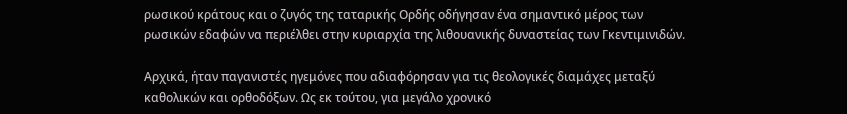ρωσικού κράτους και ο ζυγός της ταταρικής Ορδής οδήγησαν ένα σημαντικό μέρος των ρωσικών εδαφών να περιέλθει στην κυριαρχία της λιθουανικής δυναστείας των Γκεντιμινιδών.

Αρχικά, ήταν παγανιστές ηγεμόνες που αδιαφόρησαν για τις θεολογικές διαμάχες μεταξύ καθολικών και ορθοδόξων. Ως εκ τούτου, για μεγάλο χρονικό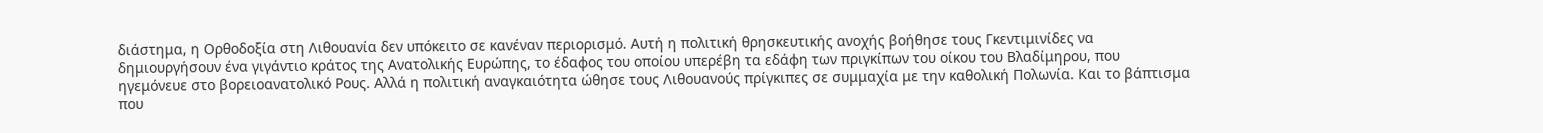διάστημα, η Ορθοδοξία στη Λιθουανία δεν υπόκειτο σε κανέναν περιορισμό. Αυτή η πολιτική θρησκευτικής ανοχής βοήθησε τους Γκεντιμινίδες να δημιουργήσουν ένα γιγάντιο κράτος της Ανατολικής Ευρώπης, το έδαφος του οποίου υπερέβη τα εδάφη των πριγκίπων του οίκου του Βλαδίμηρου, που ηγεμόνευε στο βορειοανατολικό Ρους. Αλλά η πολιτική αναγκαιότητα ώθησε τους Λιθουανούς πρίγκιπες σε συμμαχία με την καθολική Πολωνία. Και το βάπτισμα που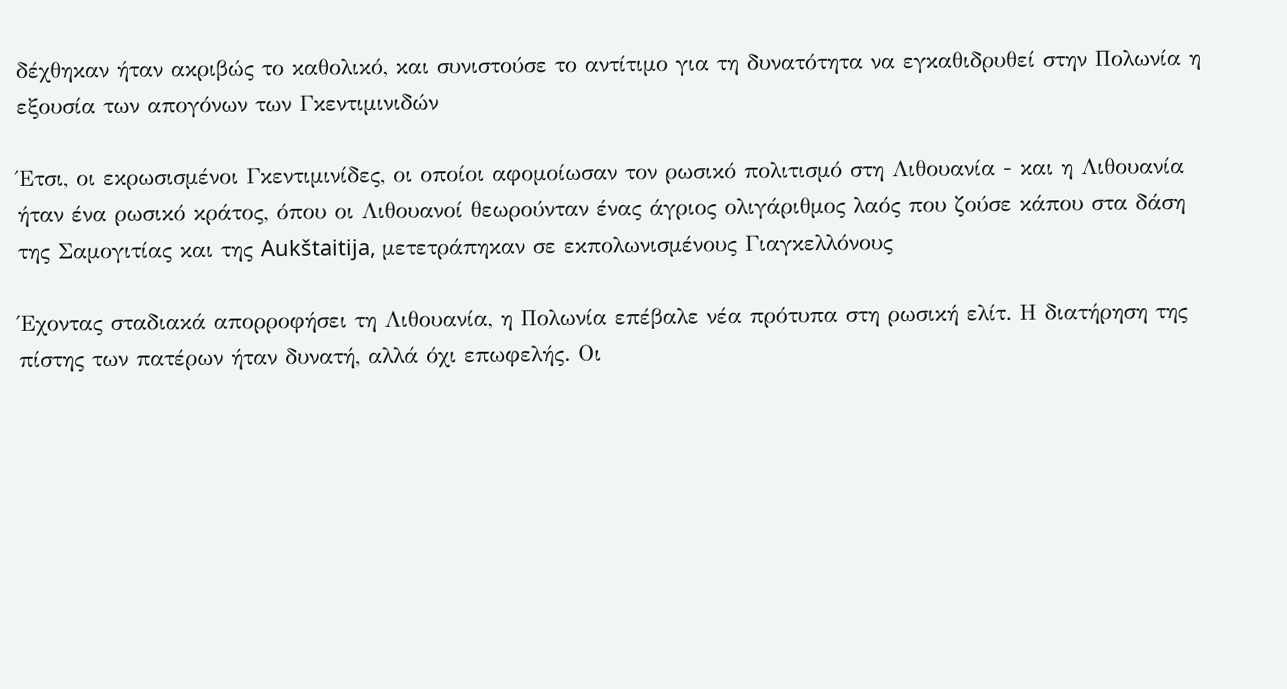δέχθηκαν ήταν ακριβώς το καθολικό, και συνιστούσε το αντίτιμο για τη δυνατότητα να εγκαθιδρυθεί στην Πολωνία η εξουσία των απογόνων των Γκεντιμινιδών

Έτσι, οι εκρωσισμένοι Γκεντιμινίδες, οι οποίοι αφομοίωσαν τον ρωσικό πολιτισμό στη Λιθουανία - και η Λιθουανία ήταν ένα ρωσικό κράτος, όπου οι Λιθουανοί θεωρούνταν ένας άγριος ολιγάριθμος λαός που ζούσε κάπου στα δάση της Σαμογιτίας και της Aukštaitija, μετετράπηκαν σε εκπολωνισμένους Γιαγκελλόνους

Έχοντας σταδιακά απορροφήσει τη Λιθουανία, η Πολωνία επέβαλε νέα πρότυπα στη ρωσική ελίτ. Η διατήρηση της πίστης των πατέρων ήταν δυνατή, αλλά όχι επωφελής. Οι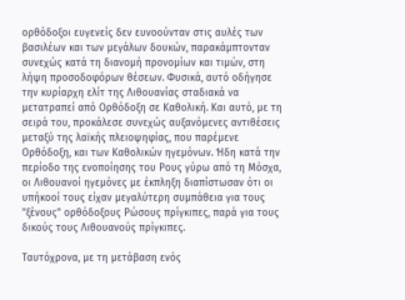ορθόδοξοι ευγενείς δεν ευνοούνταν στις αυλές των βασιλέων και των μεγάλων δουκών, παρακάμπτονταν συνεχώς κατά τη διανομή προνομίων και τιμών, στη λήψη προσοδοφόρων θέσεων. Φυσικά, αυτό οδήγησε την κυρίαρχη ελίτ της Λιθουανίας σταδιακά να μετατραπεί από Ορθόδοξη σε Καθολική. Και αυτό, με τη σειρά του, προκάλεσε συνεχώς αυξανόμενες αντιθέσεις μεταξύ της λαϊκής πλειοψηφίας, που παρέμενε Ορθόδοξη, και των Καθολικών ηγεμόνων. Ήδη κατά την περίοδο της ενοποίησης του Ρους γύρω από τη Μόσχα, οι Λιθουανοί ηγεμόνες με έκπληξη διαπίστωσαν ότι οι υπήκοοί τους είχαν μεγαλύτερη συμπάθεια για τους "ξένους" ορθόδοξους Ρώσους πρίγκιπες, παρά για τους δικούς τους Λιθουανούς πρίγκιπες.

Ταυτόχρονα, με τη μετάβαση ενός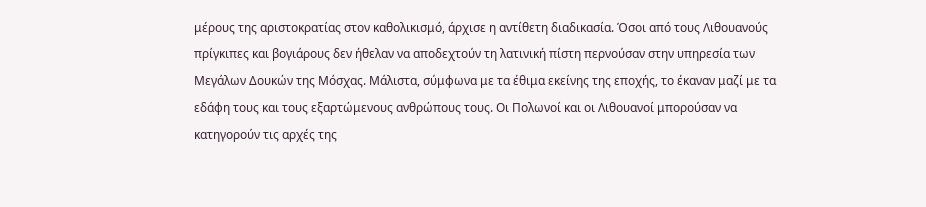μέρους της αριστοκρατίας στον καθολικισμό, άρχισε η αντίθετη διαδικασία. Όσοι από τους Λιθουανούς πρίγκιπες και βογιάρους δεν ήθελαν να αποδεχτούν τη λατινική πίστη περνούσαν στην υπηρεσία των Μεγάλων Δουκών της Μόσχας. Μάλιστα, σύμφωνα με τα έθιμα εκείνης της εποχής, το έκαναν μαζί με τα εδάφη τους και τους εξαρτώμενους ανθρώπους τους. Οι Πολωνοί και οι Λιθουανοί μπορούσαν να κατηγορούν τις αρχές της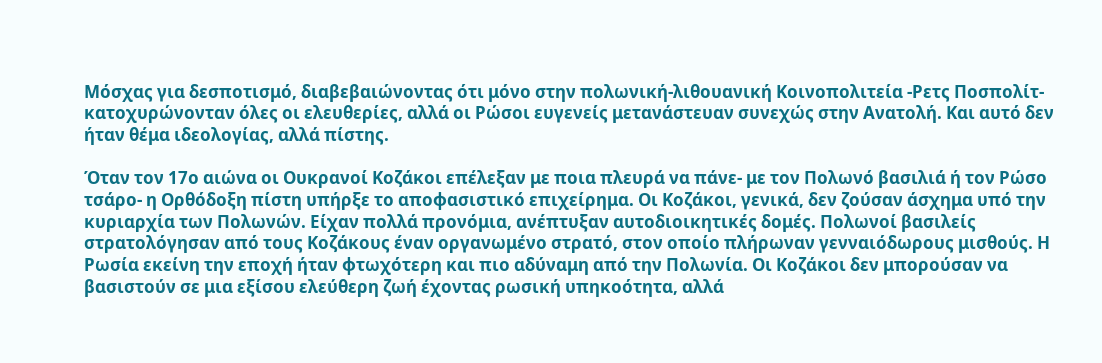Μόσχας για δεσποτισμό, διαβεβαιώνοντας ότι μόνο στην πολωνική-λιθουανική Κοινοπολιτεία -Ρετς Ποσπολίτ- κατοχυρώνονταν όλες οι ελευθερίες, αλλά οι Ρώσοι ευγενείς μετανάστευαν συνεχώς στην Ανατολή. Και αυτό δεν ήταν θέμα ιδεολογίας, αλλά πίστης.

Όταν τον 17ο αιώνα οι Ουκρανοί Κοζάκοι επέλεξαν με ποια πλευρά να πάνε- με τον Πολωνό βασιλιά ή τον Ρώσο τσάρο- η Ορθόδοξη πίστη υπήρξε το αποφασιστικό επιχείρημα. Οι Κοζάκοι, γενικά, δεν ζούσαν άσχημα υπό την κυριαρχία των Πολωνών. Είχαν πολλά προνόμια, ανέπτυξαν αυτοδιοικητικές δομές. Πολωνοί βασιλείς στρατολόγησαν από τους Κοζάκους έναν οργανωμένο στρατό, στον οποίο πλήρωναν γενναιόδωρους μισθούς. Η Ρωσία εκείνη την εποχή ήταν φτωχότερη και πιο αδύναμη από την Πολωνία. Οι Κοζάκοι δεν μπορούσαν να βασιστούν σε μια εξίσου ελεύθερη ζωή έχοντας ρωσική υπηκοότητα, αλλά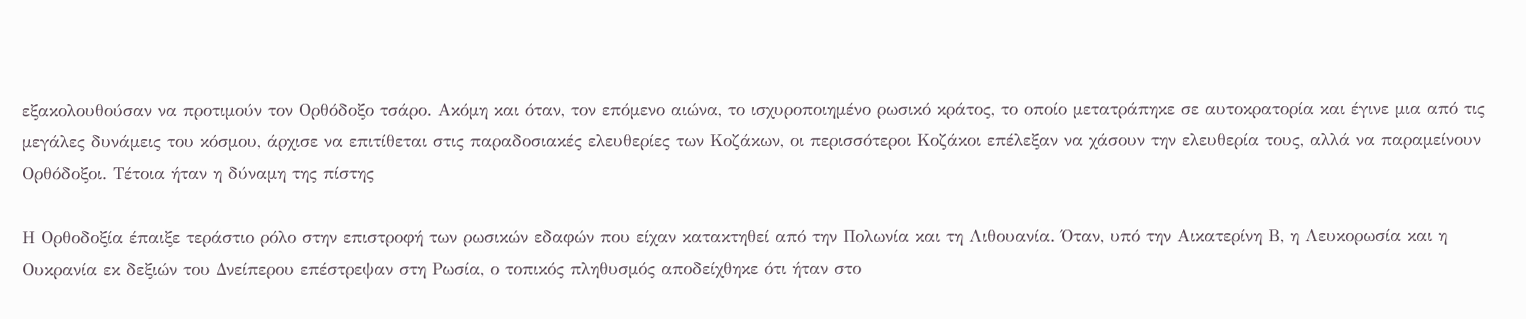εξακολουθούσαν να προτιμούν τον Ορθόδοξο τσάρο. Ακόμη και όταν, τον επόμενο αιώνα, το ισχυροποιημένο ρωσικό κράτος, το οποίο μετατράπηκε σε αυτοκρατορία και έγινε μια από τις μεγάλες δυνάμεις του κόσμου, άρχισε να επιτίθεται στις παραδοσιακές ελευθερίες των Κοζάκων, οι περισσότεροι Κοζάκοι επέλεξαν να χάσουν την ελευθερία τους, αλλά να παραμείνουν Ορθόδοξοι. Τέτοια ήταν η δύναμη της πίστης

Η Ορθοδοξία έπαιξε τεράστιο ρόλο στην επιστροφή των ρωσικών εδαφών που είχαν κατακτηθεί από την Πολωνία και τη Λιθουανία. Όταν, υπό την Αικατερίνη Β, η Λευκορωσία και η Ουκρανία εκ δεξιών του Δνείπερου επέστρεψαν στη Ρωσία, ο τοπικός πληθυσμός αποδείχθηκε ότι ήταν στο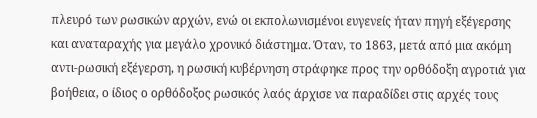πλευρό των ρωσικών αρχών, ενώ οι εκπολωνισμένοι ευγενείς ήταν πηγή εξέγερσης και αναταραχής για μεγάλο χρονικό διάστημα. Όταν, το 1863, μετά από μια ακόμη αντι-ρωσική εξέγερση, η ρωσική κυβέρνηση στράφηκε προς την ορθόδοξη αγροτιά για βοήθεια, ο ίδιος ο ορθόδοξος ρωσικός λαός άρχισε να παραδίδει στις αρχές τους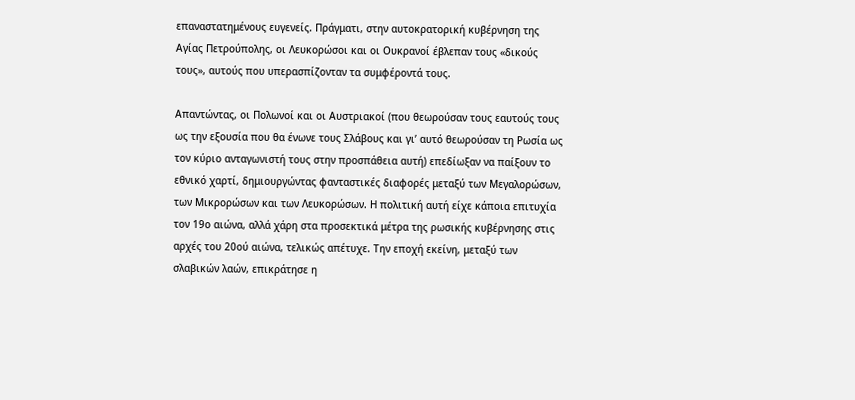επαναστατημένους ευγενείς. Πράγματι, στην αυτοκρατορική κυβέρνηση της Αγίας Πετρούπολης, οι Λευκορώσοι και οι Ουκρανοί έβλεπαν τους «δικούς τους», αυτούς που υπερασπίζονταν τα συμφέροντά τους.

Απαντώντας, οι Πολωνοί και οι Αυστριακοί (που θεωρούσαν τους εαυτούς τους ως την εξουσία που θα ένωνε τους Σλάβους και γι’ αυτό θεωρούσαν τη Ρωσία ως τον κύριο ανταγωνιστή τους στην προσπάθεια αυτή) επεδίωξαν να παίξουν το εθνικό χαρτί, δημιουργώντας φανταστικές διαφορές μεταξύ των Μεγαλορώσων, των Μικρορώσων και των Λευκορώσων. Η πολιτική αυτή είχε κάποια επιτυχία τον 19ο αιώνα, αλλά χάρη στα προσεκτικά μέτρα της ρωσικής κυβέρνησης στις αρχές του 20ού αιώνα, τελικώς απέτυχε. Την εποχή εκείνη, μεταξύ των σλαβικών λαών, επικράτησε η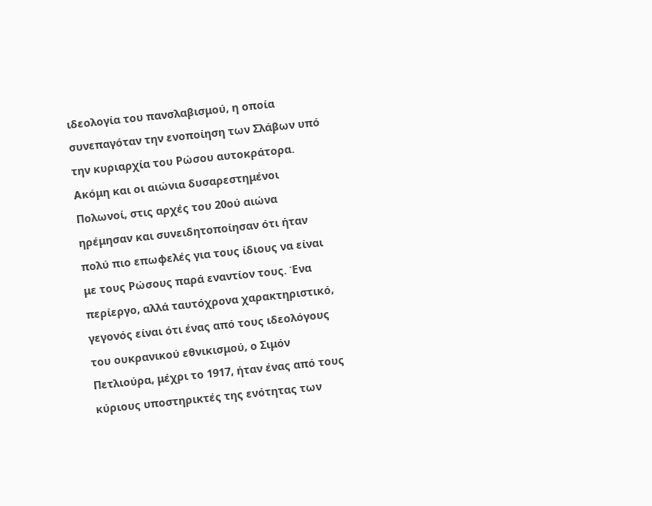ιδεολογία του πανσλαβισμού, η οποία συνεπαγόταν την ενοποίηση των Σλάβων υπό την κυριαρχία του Ρώσου αυτοκράτορα. Ακόμη και οι αιώνια δυσαρεστημένοι Πολωνοί, στις αρχές του 20ού αιώνα ηρέμησαν και συνειδητοποίησαν ότι ήταν πολύ πιο επωφελές για τους ίδιους να είναι με τους Ρώσους παρά εναντίον τους. Ένα περίεργο, αλλά ταυτόχρονα χαρακτηριστικό, γεγονός είναι ότι ένας από τους ιδεολόγους του ουκρανικού εθνικισμού, ο Σιμόν Πετλιούρα, μέχρι το 1917, ήταν ένας από τους κύριους υποστηρικτές της ενότητας των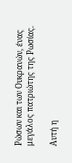Ρώσων και των Ουκρανών, ένας μεγάλος πατριώτης της Ρωσίας.

Αυτή η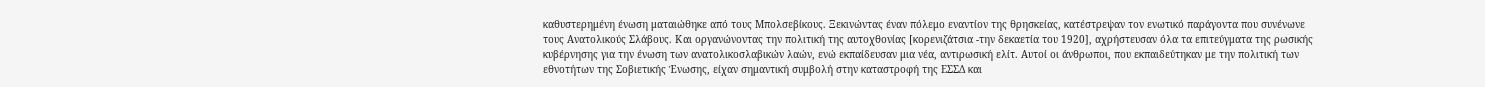καθυστερημένη ένωση ματαιώθηκε από τους Μπολσεβίκους. Ξεκινώντας έναν πόλεμο εναντίον της θρησκείας, κατέστρεψαν τον ενωτικό παράγοντα που συνένωνε τους Ανατολικούς Σλάβους. Και οργανώνοντας την πολιτική της αυτοχθονίας [κορενιζάτσια -την δεκαετία του 1920], αχρήστευσαν όλα τα επιτεύγματα της ρωσικής κυβέρνησης για την ένωση των ανατολικοσλαβικών λαών, ενώ εκπαίδευσαν μια νέα, αντιρωσική ελίτ. Αυτοί οι άνθρωποι, που εκπαιδεύτηκαν με την πολιτική των εθνοτήτων της Σοβιετικής Ένωσης, είχαν σημαντική συμβολή στην καταστροφή της ΕΣΣΔ και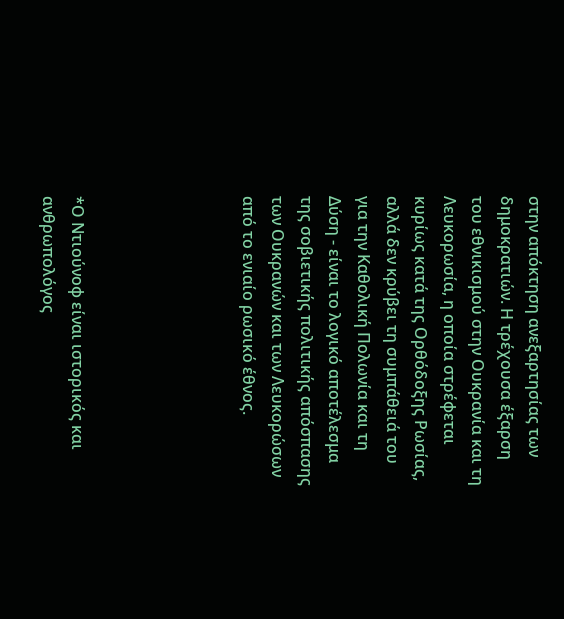στην απόκτηση ανεξαρτησίας των δημοκρατιών. Η τρέχουσα έξαρση του εθνικισμού στην Ουκρανία και τη Λευκορωσία, η οποία στρέφεται κυρίως κατά της Ορθόδοξης Ρωσίας, αλλά δεν κρύβει τη συμπάθειά του για την Καθολική Πολωνία και τη Δύση - είναι το λογικό αποτέλεσμα της σοβιετικής πολιτικής απόσπασης των Ουκρανών και των Λευκορώσων από το ενιαίο ρωσικό έθνος.





*Ο Ντιούνοφ είναι ιστορικός και ανθρωπολόγος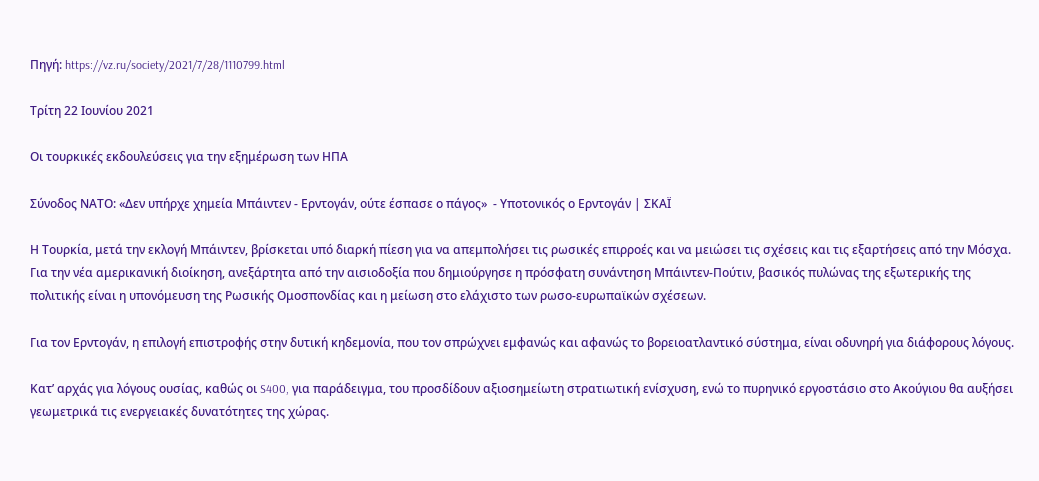Πηγή: https://vz.ru/society/2021/7/28/1110799.html

Τρίτη 22 Ιουνίου 2021

Οι τουρκικές εκδουλεύσεις για την εξημέρωση των ΗΠΑ

Σύνοδος ΝΑΤΟ: «Δεν υπήρχε χημεία Μπάιντεν - Ερντογάν, ούτε έσπασε ο πάγος»  - Υποτονικός ο Ερντογάν | ΣΚΑΪ

Η Τουρκία, μετά την εκλογή Μπάιντεν, βρίσκεται υπό διαρκή πίεση για να απεμπολήσει τις ρωσικές επιρροές και να μειώσει τις σχέσεις και τις εξαρτήσεις από την Μόσχα. Για την νέα αμερικανική διοίκηση, ανεξάρτητα από την αισιοδοξία που δημιούργησε η πρόσφατη συνάντηση Μπάιντεν-Πούτιν, βασικός πυλώνας της εξωτερικής της πολιτικής είναι η υπονόμευση της Ρωσικής Ομοσπονδίας και η μείωση στο ελάχιστο των ρωσο-ευρωπαϊκών σχέσεων.

Για τον Ερντογάν, η επιλογή επιστροφής στην δυτική κηδεμονία, που τον σπρώχνει εμφανώς και αφανώς το βορειοατλαντικό σύστημα, είναι οδυνηρή για διάφορους λόγους.

Κατ’ αρχάς για λόγους ουσίας, καθώς οι S400, για παράδειγμα, του προσδίδουν αξιοσημείωτη στρατιωτική ενίσχυση, ενώ το πυρηνικό εργοστάσιο στο Ακούγιου θα αυξήσει γεωμετρικά τις ενεργειακές δυνατότητες της χώρας.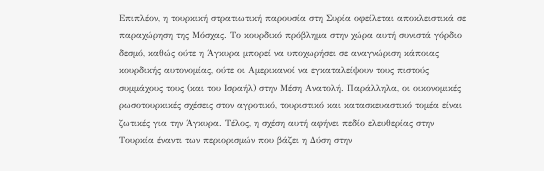Επιπλέον, η τουρκική στρατιωτική παρουσία στη Συρία οφείλεται αποκλειστικά σε παραχώρηση της Μόσχας. Το κουρδικό πρόβλημα στην χώρα αυτή συνιστά γόρδιο δεσμό, καθώς ούτε η Άγκυρα μπορεί να υποχωρήσει σε αναγνώριση κάποιας κουρδικής αυτονομίας, ούτε οι Αμερικανοί να εγκαταλείψουν τους πιστούς συμμάχους τους (και του Ισραήλ) στην Μέση Ανατολή. Παράλληλα, οι οικονομικές ρωσοτουρκικές σχέσεις στον αγροτικό, τουριστικό και κατασκευαστικό τομέα είναι ζωτικές για την Άγκυρα. Τέλος, η σχέση αυτή αφήνει πεδίο ελευθερίας στην Τουρκία έναντι των περιορισμών που βάζει η Δύση στην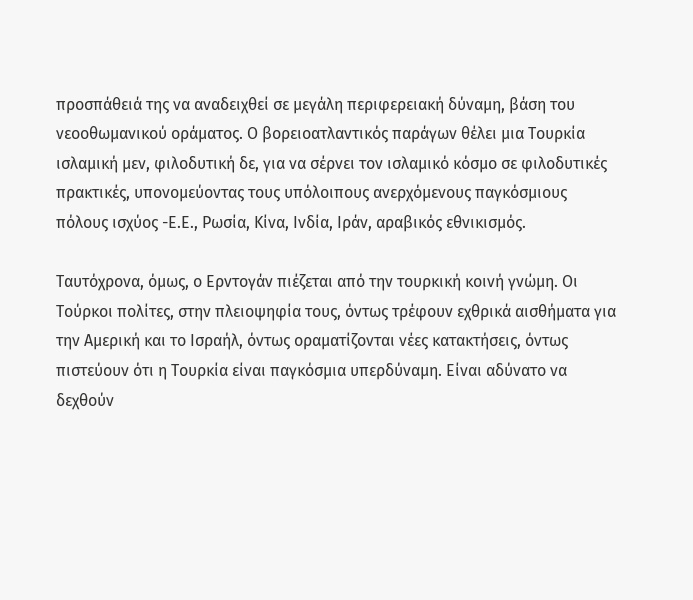προσπάθειά της να αναδειχθεί σε μεγάλη περιφερειακή δύναμη, βάση του νεοοθωμανικού οράματος. Ο βορειοατλαντικός παράγων θέλει μια Τουρκία ισλαμική μεν, φιλοδυτική δε, για να σέρνει τον ισλαμικό κόσμο σε φιλοδυτικές πρακτικές, υπονομεύοντας τους υπόλοιπους ανερχόμενους παγκόσμιους πόλους ισχύος -Ε.Ε., Ρωσία, Κίνα, Ινδία, Ιράν, αραβικός εθνικισμός.

Ταυτόχρονα, όμως, ο Ερντογάν πιέζεται από την τουρκική κοινή γνώμη. Οι Τούρκοι πολίτες, στην πλειοψηφία τους, όντως τρέφουν εχθρικά αισθήματα για την Αμερική και το Ισραήλ, όντως οραματίζονται νέες κατακτήσεις, όντως πιστεύουν ότι η Τουρκία είναι παγκόσμια υπερδύναμη. Είναι αδύνατο να δεχθούν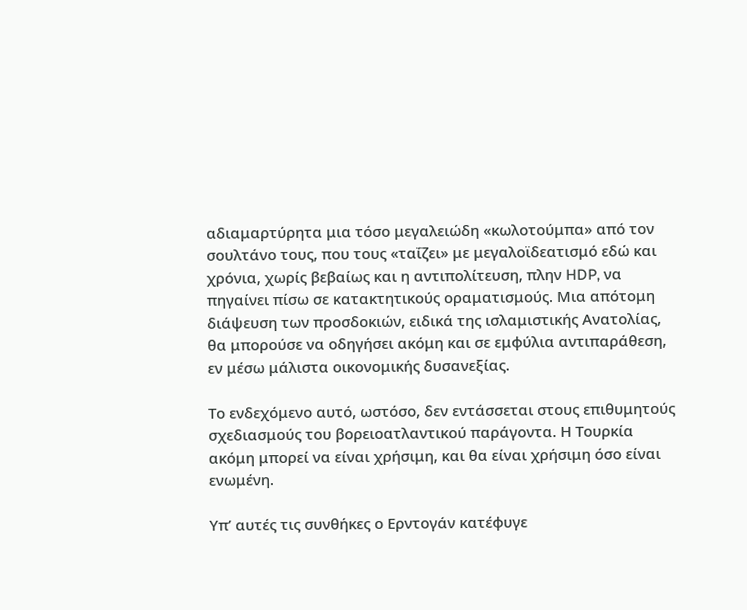αδιαμαρτύρητα μια τόσο μεγαλειώδη «κωλοτούμπα» από τον σουλτάνο τους, που τους «ταΐζει» με μεγαλοϊδεατισμό εδώ και χρόνια, χωρίς βεβαίως και η αντιπολίτευση, πλην HDP, να πηγαίνει πίσω σε κατακτητικούς οραματισμούς. Μια απότομη διάψευση των προσδοκιών, ειδικά της ισλαμιστικής Ανατολίας, θα μπορούσε να οδηγήσει ακόμη και σε εμφύλια αντιπαράθεση, εν μέσω μάλιστα οικονομικής δυσανεξίας.

Το ενδεχόμενο αυτό, ωστόσο, δεν εντάσσεται στους επιθυμητούς σχεδιασμούς του βορειοατλαντικού παράγοντα. Η Τουρκία ακόμη μπορεί να είναι χρήσιμη, και θα είναι χρήσιμη όσο είναι ενωμένη.

Υπ’ αυτές τις συνθήκες ο Ερντογάν κατέφυγε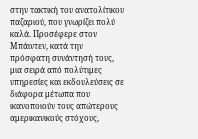στην τακτική του ανατολίτικου παζαριού, που γνωρίζει πολύ καλά. Προσέφερε στον Μπάιντεν, κατά την πρόσφατη συνάντησή τους, μια σειρά από πολύτιμες υπηρεσίες και εκδουλεύσεις σε διάφορα μέτωπα που ικανοποιούν τους απώτερους αμερικανικούς στόχους,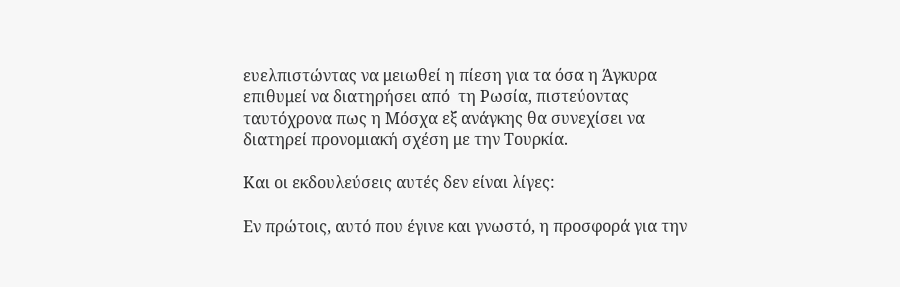ευελπιστώντας να μειωθεί η πίεση για τα όσα η Άγκυρα επιθυμεί να διατηρήσει από  τη Ρωσία, πιστεύοντας ταυτόχρονα πως η Μόσχα εξ ανάγκης θα συνεχίσει να διατηρεί προνομιακή σχέση με την Τουρκία.

Και οι εκδουλεύσεις αυτές δεν είναι λίγες:

Εν πρώτοις, αυτό που έγινε και γνωστό, η προσφορά για την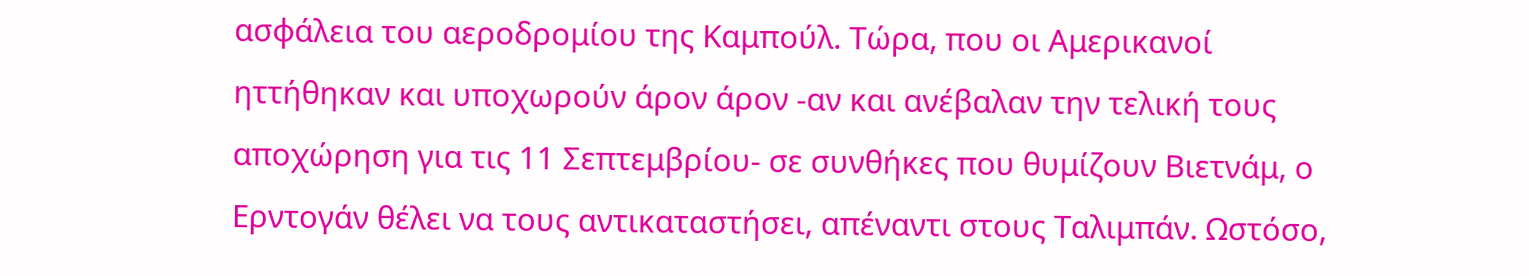ασφάλεια του αεροδρομίου της Καμπούλ. Τώρα, που οι Αμερικανοί ηττήθηκαν και υποχωρούν άρον άρον -αν και ανέβαλαν την τελική τους αποχώρηση για τις 11 Σεπτεμβρίου- σε συνθήκες που θυμίζουν Βιετνάμ, ο Ερντογάν θέλει να τους αντικαταστήσει, απέναντι στους Ταλιμπάν. Ωστόσο,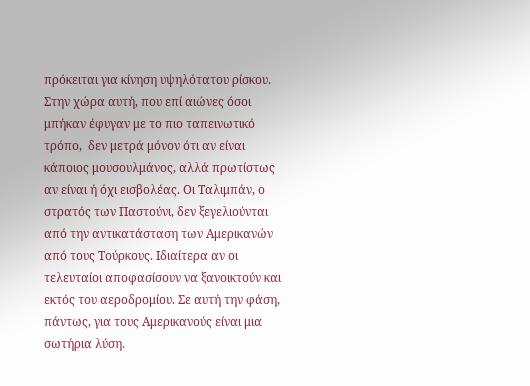πρόκειται για κίνηση υψηλότατου ρίσκου. Στην χώρα αυτή, που επί αιώνες όσοι μπήκαν έφυγαν με το πιο ταπεινωτικό τρόπο,  δεν μετρά μόνον ότι αν είναι κάποιος μουσουλμάνος, αλλά πρωτίστως αν είναι ή όχι εισβολέας. Οι Ταλιμπάν, ο στρατός των Παστούνι, δεν ξεγελιούνται από την αντικατάσταση των Αμερικανών από τους Τούρκους. Ιδιαίτερα αν οι τελευταίοι αποφασίσουν να ξανοικτούν και εκτός του αεροδρομίου. Σε αυτή την φάση, πάντως, για τους Αμερικανούς είναι μια σωτήρια λύση.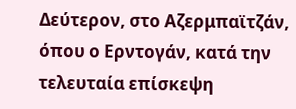Δεύτερον, στο Αζερμπαϊτζάν, όπου ο Ερντογάν, κατά την τελευταία επίσκεψη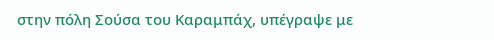στην πόλη Σούσα του Καραμπάχ, υπέγραψε με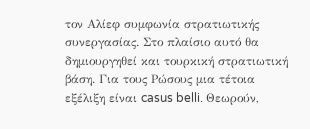τον Αλίεφ συμφωνία στρατιωτικής συνεργασίας. Στο πλαίσιο αυτό θα δημιουργηθεί και τουρκική στρατιωτική βάση. Για τους Ρώσους μια τέτοια εξέλιξη είναι casus belli. Θεωρούν,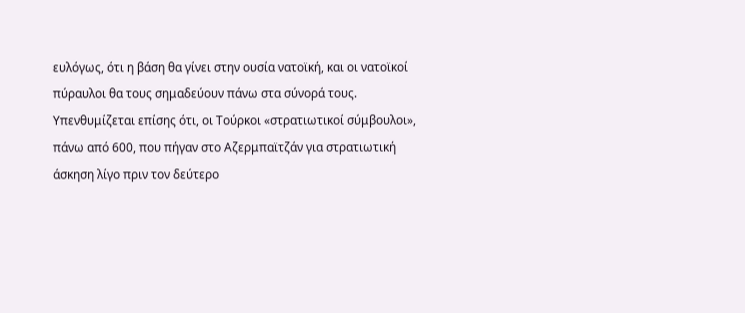ευλόγως, ότι η βάση θα γίνει στην ουσία νατοϊκή, και οι νατοϊκοί πύραυλοι θα τους σημαδεύουν πάνω στα σύνορά τους. Υπενθυμίζεται επίσης ότι, οι Τούρκοι «στρατιωτικοί σύμβουλοι», πάνω από 600, που πήγαν στο Αζερμπαϊτζάν για στρατιωτική άσκηση λίγο πριν τον δεύτερο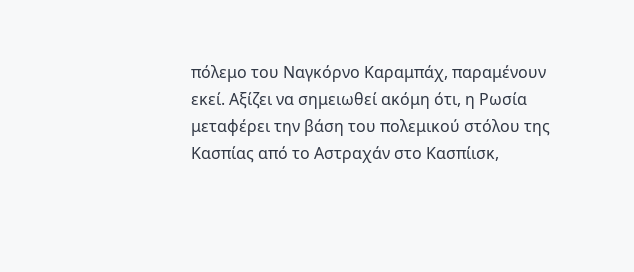πόλεμο του Ναγκόρνο Καραμπάχ, παραμένουν εκεί. Αξίζει να σημειωθεί ακόμη ότι, η Ρωσία μεταφέρει την βάση του πολεμικού στόλου της Κασπίας από το Αστραχάν στο Κασπίισκ,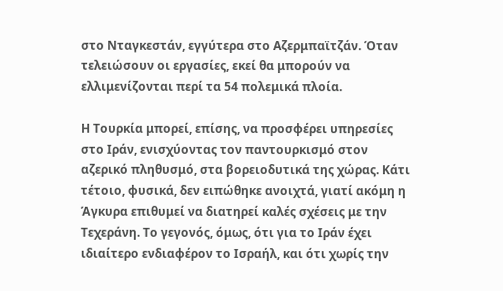στο Νταγκεστάν, εγγύτερα στο Αζερμπαϊτζάν. Όταν τελειώσουν οι εργασίες, εκεί θα μπορούν να ελλιμενίζονται περί τα 54 πολεμικά πλοία.

Η Τουρκία μπορεί, επίσης, να προσφέρει υπηρεσίες στο Ιράν, ενισχύοντας τον παντουρκισμό στον αζερικό πληθυσμό, στα βορειοδυτικά της χώρας. Κάτι τέτοιο, φυσικά, δεν ειπώθηκε ανοιχτά, γιατί ακόμη η Άγκυρα επιθυμεί να διατηρεί καλές σχέσεις με την Τεχεράνη. Το γεγονός, όμως, ότι για το Ιράν έχει ιδιαίτερο ενδιαφέρον το Ισραήλ, και ότι χωρίς την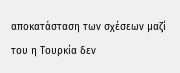αποκατάσταση των σχέσεων μαζί του η Τουρκία δεν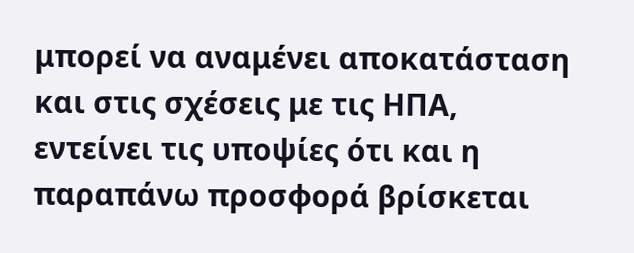μπορεί να αναμένει αποκατάσταση και στις σχέσεις με τις ΗΠΑ, εντείνει τις υποψίες ότι και η παραπάνω προσφορά βρίσκεται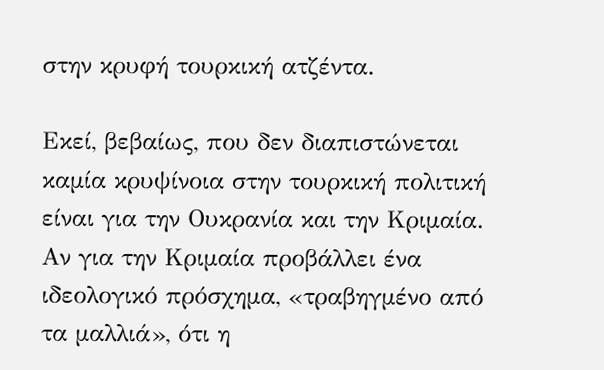στην κρυφή τουρκική ατζέντα.

Εκεί, βεβαίως, που δεν διαπιστώνεται καμία κρυψίνοια στην τουρκική πολιτική είναι για την Ουκρανία και την Κριμαία. Αν για την Κριμαία προβάλλει ένα ιδεολογικό πρόσχημα, «τραβηγμένο από τα μαλλιά», ότι η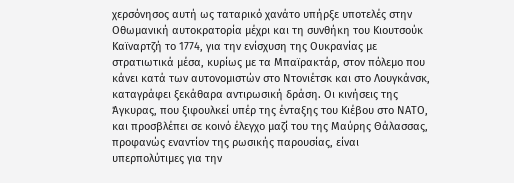χερσόνησος αυτή ως ταταρικό χανάτο υπήρξε υποτελές στην Οθωμανική αυτοκρατορία μέχρι και τη συνθήκη του Κιουτσούκ Καϊναρτζή το 1774, για την ενίσχυση της Ουκρανίας με στρατιωτικά μέσα, κυρίως με τα Μπαϊρακτάρ, στον πόλεμο που κάνει κατά των αυτονομιστών στο Ντονιέτσκ και στο Λουγκάνσκ, καταγράφει ξεκάθαρα αντιρωσική δράση. Οι κινήσεις της Άγκυρας, που ξιφουλκεί υπέρ της ένταξης του Κιέβου στο ΝΑΤΟ, και προσβλέπει σε κοινό έλεγχο μαζί του της Μαύρης Θάλασσας, προφανώς εναντίον της ρωσικής παρουσίας, είναι υπερπολύτιμες για την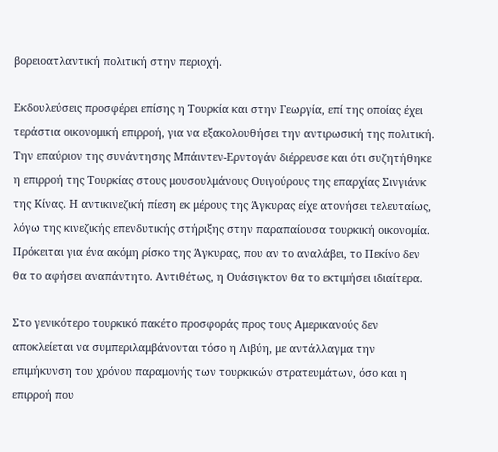βορειοατλαντική πολιτική στην περιοχή.

Εκδουλεύσεις προσφέρει επίσης η Τουρκία και στην Γεωργία, επί της οποίας έχει τεράστια οικονομική επιρροή, για να εξακολουθήσει την αντιρωσική της πολιτική.  Την επαύριον της συνάντησης Μπάιντεν-Ερντογάν διέρρευσε και ότι συζητήθηκε η επιρροή της Τουρκίας στους μουσουλμάνους Ουιγούρους της επαρχίας Σινγιάνκ της Κίνας. Η αντικινεζική πίεση εκ μέρους της Άγκυρας είχε ατονήσει τελευταίως, λόγω της κινεζικής επενδυτικής στήριξης στην παραπαίουσα τουρκική οικονομία. Πρόκειται για ένα ακόμη ρίσκο της Άγκυρας, που αν το αναλάβει, το Πεκίνο δεν θα το αφήσει αναπάντητο. Αντιθέτως, η Ουάσιγκτον θα το εκτιμήσει ιδιαίτερα.

Στο γενικότερο τουρκικό πακέτο προσφοράς προς τους Αμερικανούς δεν αποκλείεται να συμπεριλαμβάνονται τόσο η Λιβύη, με αντάλλαγμα την επιμήκυνση του χρόνου παραμονής των τουρκικών στρατευμάτων, όσο και η επιρροή που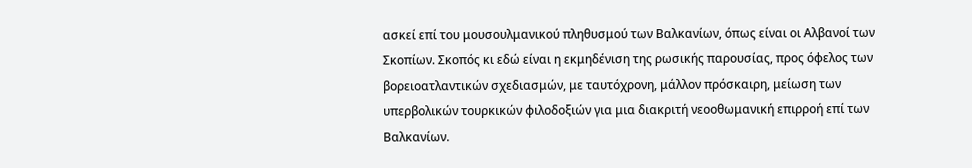ασκεί επί του μουσουλμανικού πληθυσμού των Βαλκανίων, όπως είναι οι Αλβανοί των Σκοπίων. Σκοπός κι εδώ είναι η εκμηδένιση της ρωσικής παρουσίας, προς όφελος των βορειοατλαντικών σχεδιασμών, με ταυτόχρονη, μάλλον πρόσκαιρη, μείωση των υπερβολικών τουρκικών φιλοδοξιών για μια διακριτή νεοοθωμανική επιρροή επί των Βαλκανίων.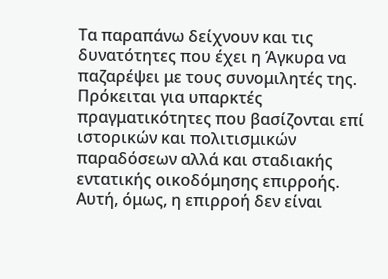Τα παραπάνω δείχνουν και τις δυνατότητες που έχει η Άγκυρα να παζαρέψει με τους συνομιλητές της. Πρόκειται για υπαρκτές πραγματικότητες που βασίζονται επί ιστορικών και πολιτισμικών παραδόσεων αλλά και σταδιακής εντατικής οικοδόμησης επιρροής. Αυτή, όμως, η επιρροή δεν είναι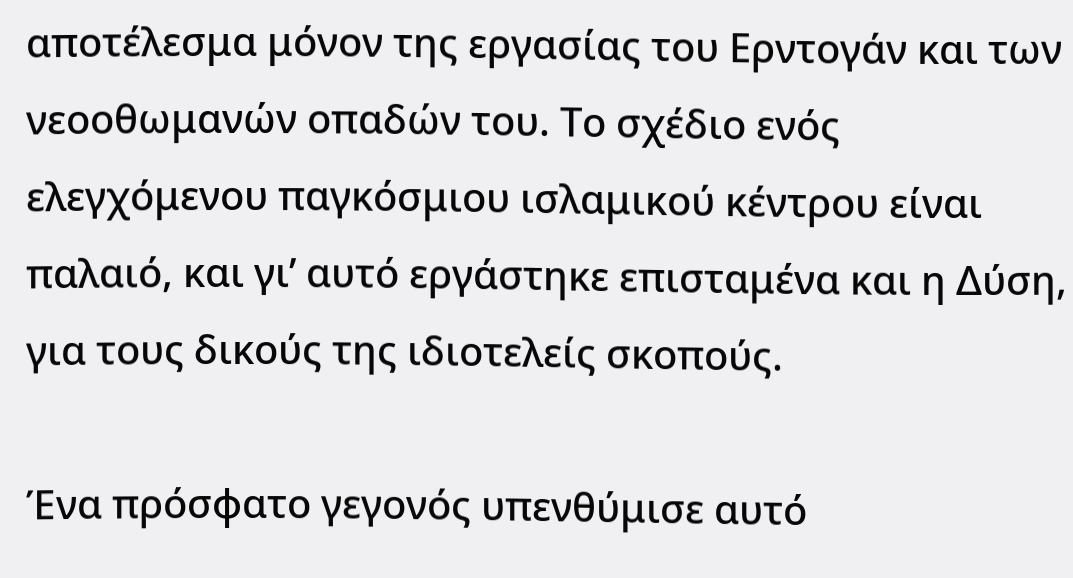αποτέλεσμα μόνον της εργασίας του Ερντογάν και των νεοοθωμανών οπαδών του. Το σχέδιο ενός ελεγχόμενου παγκόσμιου ισλαμικού κέντρου είναι παλαιό, και γι’ αυτό εργάστηκε επισταμένα και η Δύση, για τους δικούς της ιδιοτελείς σκοπούς.

Ένα πρόσφατο γεγονός υπενθύμισε αυτό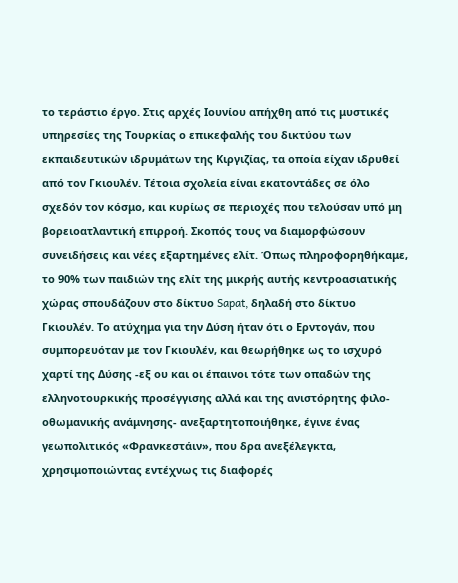το τεράστιο έργο. Στις αρχές Ιουνίου απήχθη από τις μυστικές υπηρεσίες της Τουρκίας ο επικεφαλής του δικτύου των εκπαιδευτικών ιδρυμάτων της Κιργιζίας, τα οποία είχαν ιδρυθεί από τον Γκιουλέν. Τέτοια σχολεία είναι εκατοντάδες σε όλο σχεδόν τον κόσμο, και κυρίως σε περιοχές που τελούσαν υπό μη βορειοατλαντική επιρροή. Σκοπός τους να διαμορφώσουν συνειδήσεις και νέες εξαρτημένες ελίτ. Όπως πληροφορηθήκαμε, το 90% των παιδιών της ελίτ της μικρής αυτής κεντροασιατικής χώρας σπουδάζουν στο δίκτυο Sapat, δηλαδή στο δίκτυο Γκιουλέν. Το ατύχημα για την Δύση ήταν ότι ο Ερντογάν, που συμπορευόταν με τον Γκιουλέν, και θεωρήθηκε ως το ισχυρό χαρτί της Δύσης -εξ ου και οι έπαινοι τότε των οπαδών της ελληνοτουρκικής προσέγγισης αλλά και της ανιστόρητης φιλο-οθωμανικής ανάμνησης- ανεξαρτητοποιήθηκε, έγινε ένας γεωπολιτικός «Φρανκεστάιν», που δρα ανεξέλεγκτα, χρησιμοποιώντας εντέχνως τις διαφορές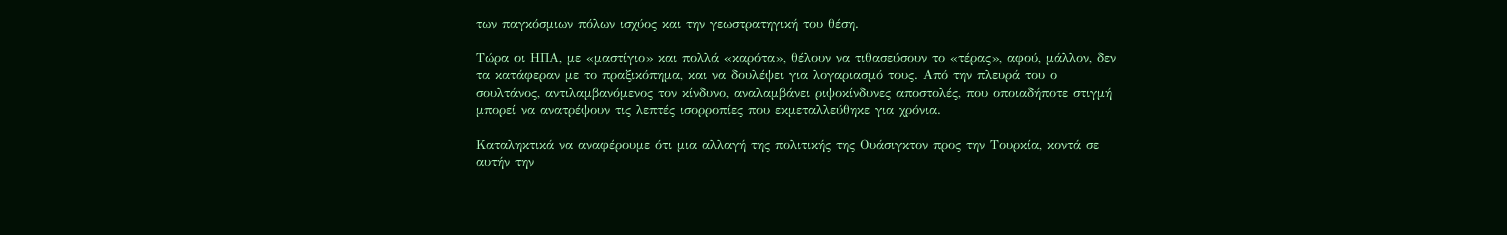των παγκόσμιων πόλων ισχύος και την γεωστρατηγική του θέση.

Τώρα οι ΗΠΑ, με «μαστίγιο» και πολλά «καρότα», θέλουν να τιθασεύσουν το «τέρας», αφού, μάλλον, δεν τα κατάφεραν με το πραξικόπημα, και να δουλέψει για λογαριασμό τους. Από την πλευρά του ο σουλτάνος, αντιλαμβανόμενος τον κίνδυνο, αναλαμβάνει ριψοκίνδυνες αποστολές, που οποιαδήποτε στιγμή μπορεί να ανατρέψουν τις λεπτές ισορροπίες που εκμεταλλεύθηκε για χρόνια.

Καταληκτικά να αναφέρουμε ότι μια αλλαγή της πολιτικής της Ουάσιγκτον προς την Τουρκία, κοντά σε αυτήν την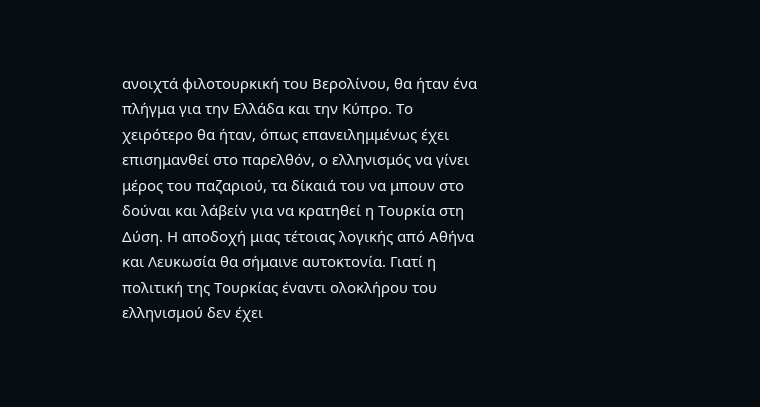ανοιχτά φιλοτουρκική του Βερολίνου, θα ήταν ένα πλήγμα για την Ελλάδα και την Κύπρο. Το χειρότερο θα ήταν, όπως επανειλημμένως έχει επισημανθεί στο παρελθόν, ο ελληνισμός να γίνει μέρος του παζαριού, τα δίκαιά του να μπουν στο δούναι και λάβείν για να κρατηθεί η Τουρκία στη Δύση. Η αποδοχή μιας τέτοιας λογικής από Αθήνα και Λευκωσία θα σήμαινε αυτοκτονία. Γιατί η πολιτική της Τουρκίας έναντι ολοκλήρου του ελληνισμού δεν έχει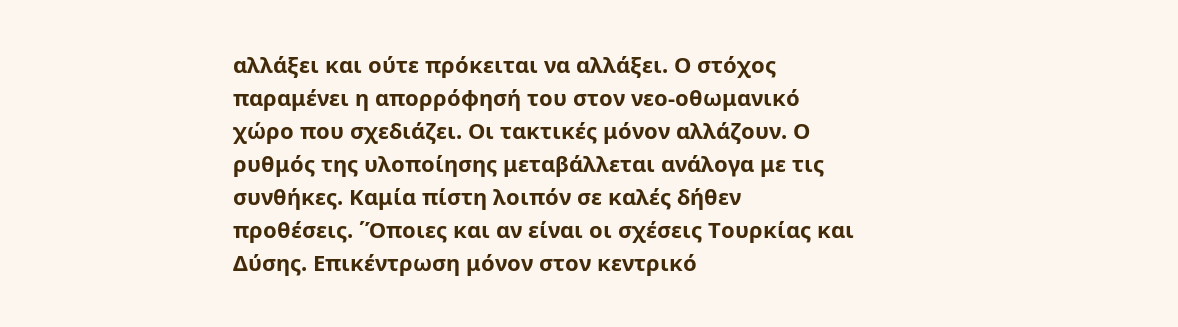αλλάξει και ούτε πρόκειται να αλλάξει. Ο στόχος παραμένει η απορρόφησή του στον νεο-οθωμανικό χώρο που σχεδιάζει. Οι τακτικές μόνον αλλάζουν. Ο ρυθμός της υλοποίησης μεταβάλλεται ανάλογα με τις συνθήκες. Καμία πίστη λοιπόν σε καλές δήθεν προθέσεις. ΄Όποιες και αν είναι οι σχέσεις Τουρκίας και Δύσης. Επικέντρωση μόνον στον κεντρικό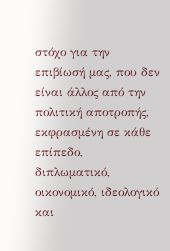στόχο για την επιβίωσή μας, που δεν είναι άλλος από την πολιτική αποτροπής, εκφρασμένη σε κάθε επίπεδο, διπλωματικό, οικονομικό, ιδεολογικό και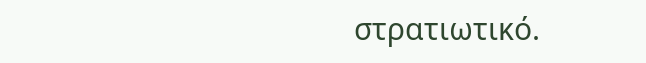στρατιωτικό.